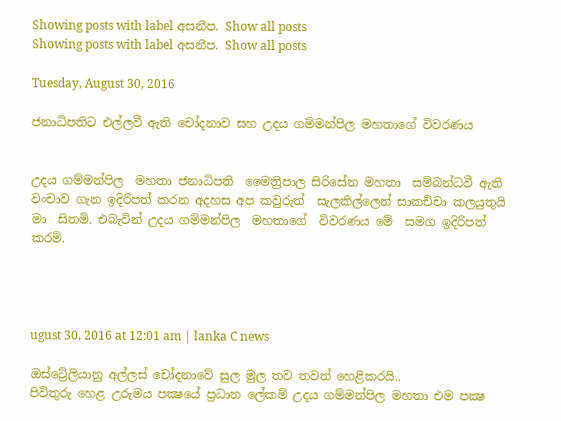Showing posts with label අසනීප. Show all posts
Showing posts with label අසනීප. Show all posts

Tuesday, August 30, 2016

ජනාධිපතිට එල්ලවී ඇති චෝදනාව සහ උදය ගම්මන්පිල මහතාගේ විවරණය


උදය ගම්මන්පිල  මහතා ජනාධිපති  මෛත්‍රිපාල සිරිසේන මහතා  සම්බන්ධවී ඇති වංචාව ගැන ඉදිරිපත් කරන අදහස අප කවුරුත්  සැලකිල්ලෙන් සාකච්චා කලයුතුයි  මා  සිතමි. එබැවින් උදය ගම්මන්පිල  මහතාගේ  විවරණය මේ  සමග ඉදිරිපත් කරමි.




ugust 30, 2016 at 12:01 am | lanka C news

ඔස්ට්‍රේලියානු අල්ලස් චෝදනාවේ සුල මුල තව තවත් හෙළිකරයි..
පිවිතුරු හෙළ උරුමය පක්‍ෂයේ ප්‍රධාන ලේකම් උදය ගම්මන්පිල මහතා එම පක්‍ෂ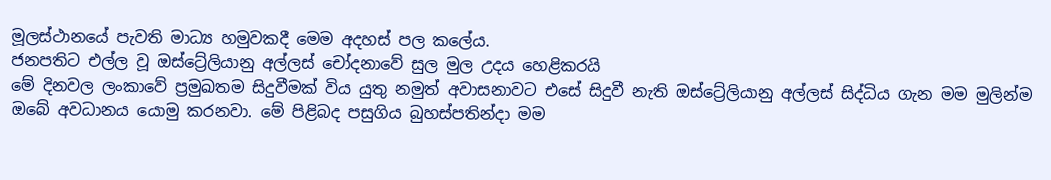මූලස්ථානයේ පැවති මාධ්‍ය හමුවකදී මෙම අදහස් පල කලේය.
ජනපතිට එල්ල වූ ඔස්ට්‍රේලියානු අල්ලස් චෝදනාවේ සුල මුල උදය හෙළිකරයි
මේ දිනවල ලංකාවේ ප්‍රමුඛතම සිදුවීමක් විය යුතු නමුත් අවාසනාවට එසේ සිදුවී නැති ඔස්ට්‍රේලියානු අල්ලස් සිද්ධිය ගැන මම මුලින්ම ඔබේ අවධානය යොමු කරනවා. මේ පිළිබද පසුගිය බුහස්පතින්දා මම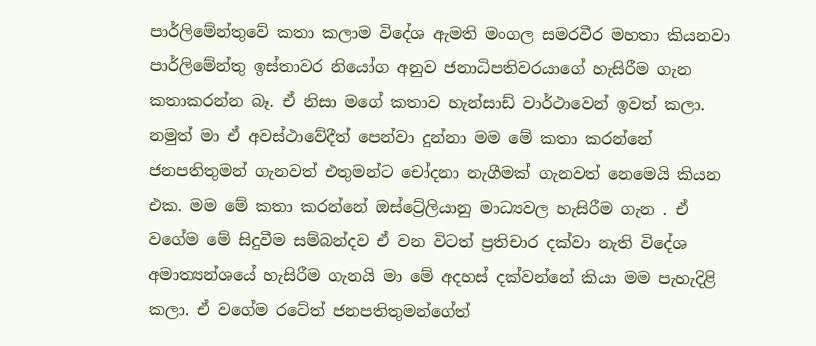පාර්ලිමේන්තුවේ කතා කලාම විදේශ ඇමති මංගල සමරවීර මහතා කියනවා පාර්ලිමේන්තු ඉස්තාවර නියෝග අනුව ජනාධිපතිවරයාගේ හැසිරීම ගැන කතාකරන්න බෑ. ඒ නිසා මගේ කතාව හැන්සාඩ් වාර්ථාවෙන් ඉවත් කලා. නමුත් මා ඒ අවස්ථාවේදීත් පෙන්වා දුන්නා මම මේ කතා කරන්නේ ජනපතිතුමන් ගැනවත් එතුමන්ට චෝදනා නැගීමක් ගැනවත් නෙමෙයි කියන එක. මම මේ කතා කරන්නේ ඔස්ට්‍රේලියානු මාධ්‍යවල හැසිරීම ගැන . ඒ වගේම මේ සිදුවීම සම්බන්දව ඒ වන විටත් ප්‍රතිචාර දක්වා නැති විදේශ අමාත්‍යන්ශයේ හැසිරීම ගැනයි මා මේ අදහස් දක්වන්නේ කියා මම පැහැදිළි කලා. ඒ වගේම රටේත් ජනපතිතුමන්ගේත්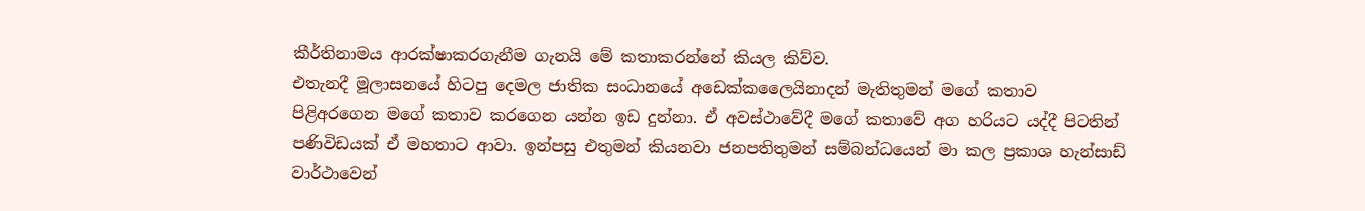කීර්තිනාමය ආරක්ෂාකරගැනීම ගැනයි මේ කතාකරන්නේ කියල කිව්ව.
එතැනදී මූලාසනයේ හිටපු දෙමල ජාතික සංධානයේ අඩෙක්කලෛයිනාදන් මැතිතුමන් මගේ කතාව පිළිඅරගෙන මගේ කතාව කරගෙන යන්න ඉඩ දුන්නා. ඒ අවස්ථාවේදී මගේ කතාවේ අග හරියට යද්දී පිටතින් පණිවිඩයක් ඒ මහතාට ආවා. ඉන්පසු එතුමන් කියනවා ජනපතිතුමන් සම්බන්ධයෙන් මා කල ප්‍රකාශ හැන්සාඩ් වාර්ථාවෙන්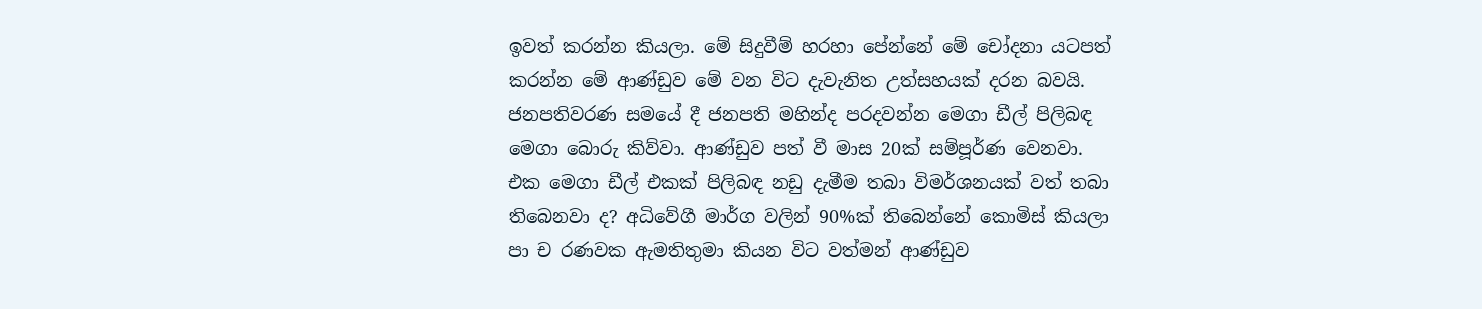ඉවත් කරන්න කියලා. මේ සිදුවීම් හරහා පේන්නේ මේ චෝදනා යටපත් කරන්න මේ ආණ්ඩුව මේ වන විට දැවැනිත උත්සහයක් දරන බවයි.
ජනපතිවරණ සමයේ දී ජනපති මහින්ද පරදවන්න මෙගා ඩීල් පිලිබඳ මෙගා බොරු කිව්වා. ආණ්ඩුව පත් වී මාස 20ක් සම්පූර්ණ වෙනවා. එක මෙගා ඩීල් එකක් පිලිබඳ නඩු දැමීම තබා විමර්ශනයක් වත් තබා තිබෙනවා ද? අධිවේගී මාර්ග වලින් 90%ක් තිබෙන්නේ කොමිස් කියලා පා ච රණවක ඇමතිතුමා කියන විට වත්මන් ආණ්ඩුව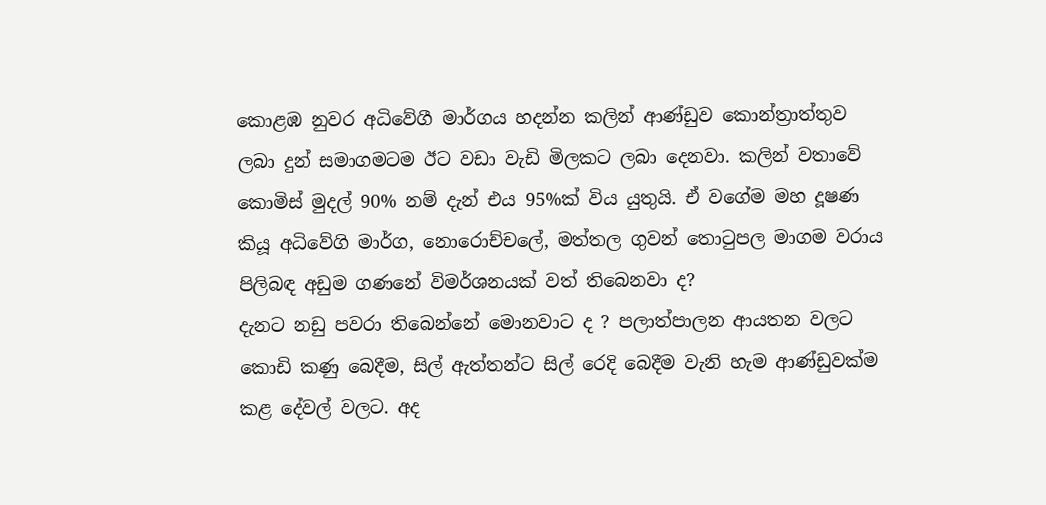කොළඹ නුවර අධිවේගී මාර්ගය හදන්න කලින් ආණ්ඩුව කොන්ත්‍රාත්තුව ලබා දුන් සමාගමටම ඊට වඩා වැඩි මිලකට ලබා දෙනවා. කලින් වතාවේ කොමිස් මුදල් 90% නම් දැන් එය 95%ක් විය යුතුයි. ඒ වගේම මහ දූෂණ කියූ අධිවේගි මාර්ග, නොරොච්චලේ, මත්තල ගුවන් තොටුපල මාගම වරාය පිලිබඳ අඩුම ගණනේ විමර්ශනයක් වත් තිබෙනවා ද?
දැනට නඩු පවරා තිබෙන්නේ මොනවාට ද ? පලාත්පාලන ආයතන වලට කොඩි කණු බෙදීම, සිල් ඇත්තන්ට සිල් රෙදි බෙදීම වැනි හැම ආණ්ඩුවක්ම කළ දේවල් වලට. අද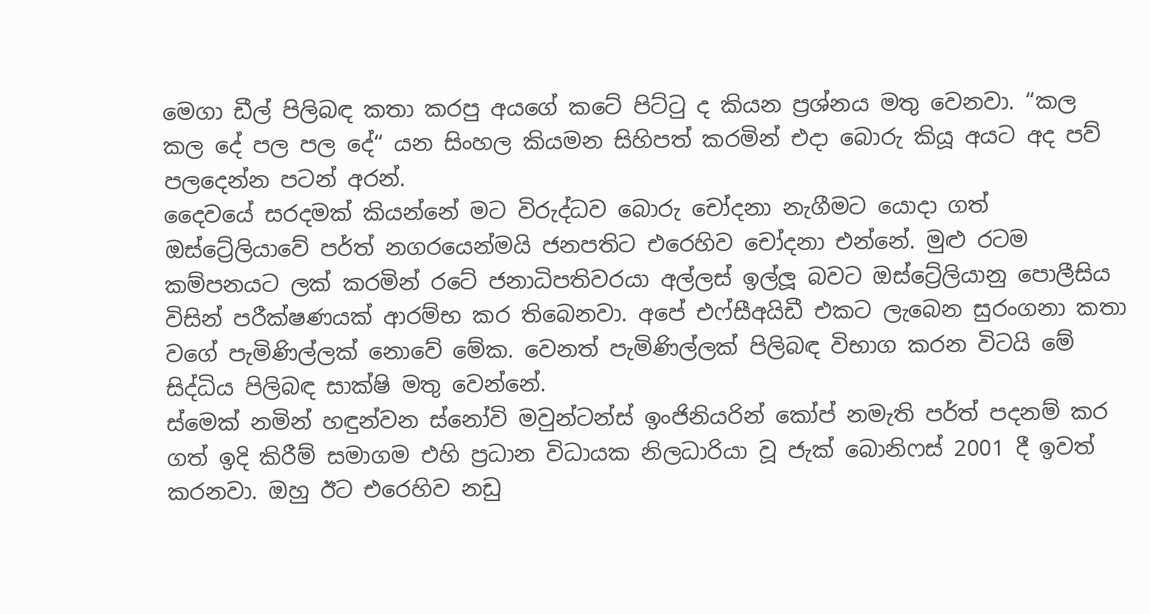මෙගා ඩීල් පිලිබඳ කතා කරපු අයගේ කටේ පිට්ටු ද කියන ප්‍රශ්නය මතු වෙනවා. “කල කල දේ පල පල දේ“ යන සිංහල කියමන සිහිපත් කරමින් එදා බොරු කියූ අයට අද පව් පලදෙන්න පටන් අරන්.
දෛවයේ සරදමක් කියන්නේ මට විරුද්ධව බොරු චෝදනා නැගීමට යොදා ගත් ඔස්ට්‍රේලියාවේ පර්ත් නගරයෙන්මයි ජනපතිට එරෙහිව චෝදනා එන්නේ. මුළු රටම කම්පනයට ලක් කරමින් රටේ ජනාධිපතිවරයා අල්ලස් ඉල්ලූ බවට ඔස්ට්‍රේලියානු පොලීසිය විසින් පරීක්ෂණයක් ආරම්භ කර තිබෙනවා. අපේ එෆ්සීඅයිඩී එකට ලැබෙන සුරංගනා කතා වගේ පැමිණිල්ලක් නොවේ මේක. වෙනත් පැමිණිල්ලක් පිලිබඳ විභාග කරන විටයි මේ සිද්ධිය පිලිබඳ සාක්ෂි මතු වෙන්නේ.
ස්මෙක් නමින් හඳුන්වන ස්නෝවි මවුන්ටන්ස් ඉංජිනියරින් කෝප් නමැති පර්ත් පදනම් කර ගත් ඉදි කිරීම් සමාගම එහි ප්‍රධාන විධායක නිලධාරියා වූ ජැක් බොනිෆස් 2001 දී ඉවත් කරනවා. ඔහු ඊට එරෙහිව නඩු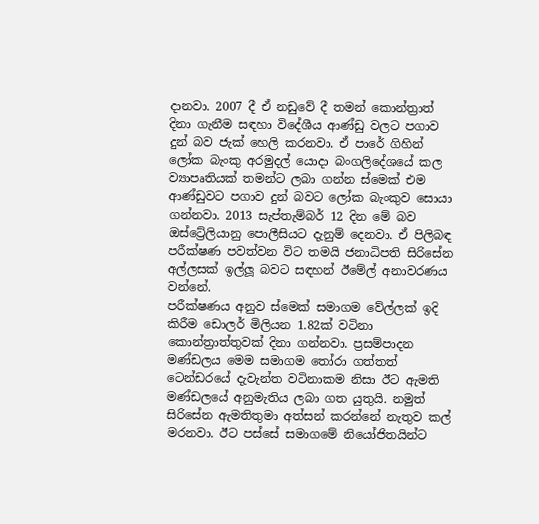දානවා. 2007 දී ඒ නඩුවේ දී තමන් කොන්ත්‍රාත් දිනා ගැනීම සඳහා විදේශීය ආණ්ඩු වලට පගාව දුන් බව ජැක් හෙලි කරනවා. ඒ පාරේ ගිහින් ලෝක බැංකු අරමුදල් යොදා බංගලිදේශයේ කල ව්‍යාපෘතියක් තමන්ට ලබා ගන්න ස්මෙක් එම ආණ්ඩුවට පගාව දුන් බවට ලෝක බැංකුව සොයා ගන්නවා. 2013 සැප්තැම්බර් 12 දින මේ බව ඔස්ට්‍රේලියානු පොලීසියට දැනුම් දෙනවා. ඒ පිලිබඳ පරීක්ෂණ පවත්වන විට තමයි ජනාධිපති සිරිසේන අල්ලසක් ඉල්ලූ බවට සඳහන් ඊමේල් අනාවරණය වන්නේ.
පරීක්ෂණය අනුව ස්මෙක් සමාගම වේල්ලක් ඉදි කිරීම ඩොලර් මිලියන 1.82ක් වටිනා කොන්ත්‍රාත්තුවක් දිනා ගන්නවා. ප්‍රසම්පාදන මණ්ඩලය මෙම සමාගම තෝරා ගත්තත් ටෙන්ඩරයේ දැවැන්ත වටිනාකම නිසා ඊට ඇමති මණ්ඩලයේ අනුමැතිය ලබා ගත යුතුයි. නමුත් සිරිසේන ඇමතිතුමා අත්සන් කරන්නේ නැතුව කල් මරනවා. ඊට පස්සේ සමාගමේ නියෝජිතයින්ට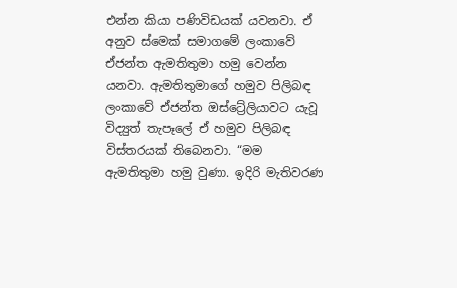එන්න කියා පණිවිඩයක් යවනවා. ඒ අනුව ස්මෙක් සමාගමේ ලංකාවේ ඒජන්ත ඇමතිතුමා හමු වෙන්න යනවා. ඇමතිතුමාගේ හමුව පිලිබඳ ලංකාවේ ඒජන්ත ඔස්ට්‍රේලියාවට යැවූ විද්‍යුත් තැපෑලේ ඒ හමුව පිලිබඳ විස්තරයක් තිබෙනවා. “මම ඇමතිතුමා හමු වුණා. ඉදිරි මැතිවරණ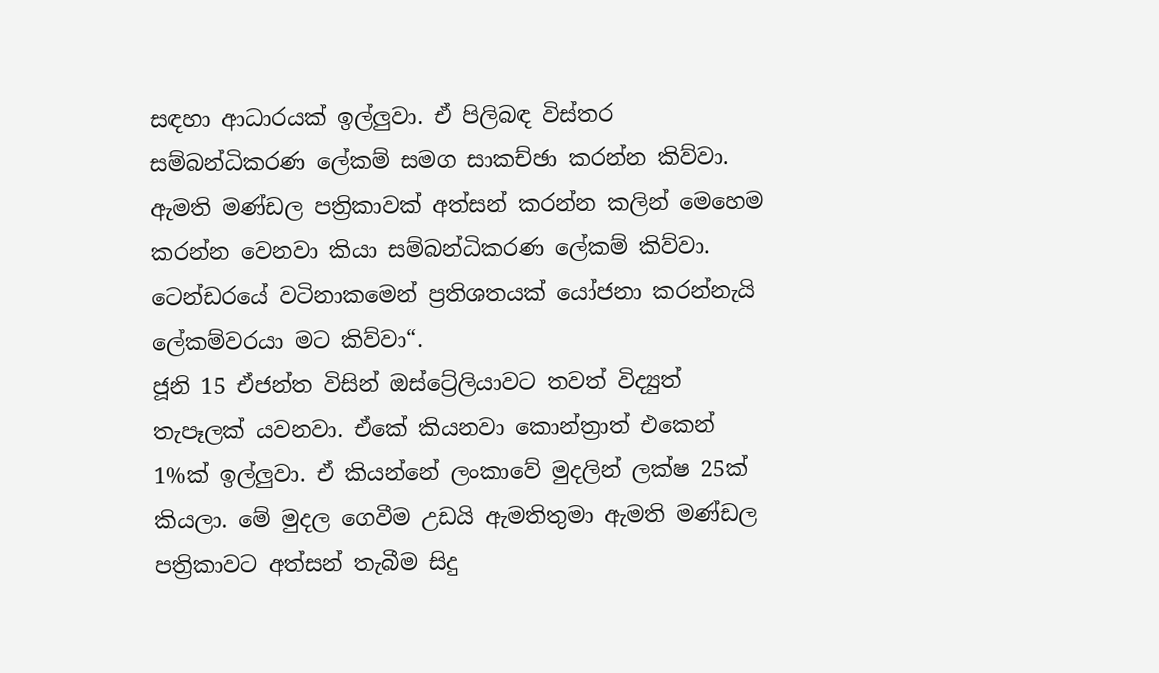සඳහා ආධාරයක් ඉල්ලුවා. ඒ පිලිබඳ විස්තර සම්බන්ධිකරණ ලේකම් සමග සාකච්ඡා කරන්න කිව්වා. ඇමති මණ්ඩල පත්‍රිකාවක් අත්සන් කරන්න කලින් මෙහෙම කරන්න වෙනවා කියා සම්බන්ධිකරණ ලේකම් කිව්වා. ටෙන්ඩරයේ වටිනාකමෙන් ප්‍රතිශතයක් යෝජනා කරන්නැයි ලේකම්වරයා මට කිව්වා“.
ජූනි 15 ඒජන්ත විසින් ඔස්ට්‍රේලියාවට තවත් විද්‍යුත් තැපෑලක් යවනවා. ඒකේ කියනවා කොන්ත්‍රාත් එකෙන් 1%ක් ඉල්ලුවා. ඒ කියන්නේ ලංකාවේ මුදලින් ලක්ෂ 25ක් කියලා. මේ මුදල ගෙවීම උඩයි ඇමතිතුමා ඇමති මණ්ඩල පත්‍රිකාවට අත්සන් තැබීම සිදු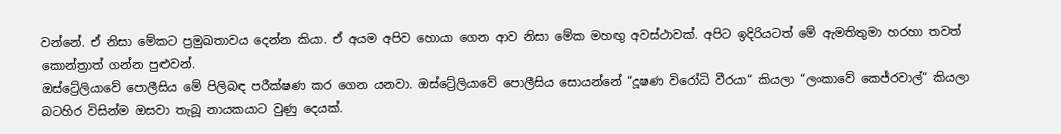වන්නේ. ඒ නිසා මේකට ප්‍රමුඛතාවය දෙන්න කියා. ඒ අයම අපිව හොයා ගෙන ආව නිසා මේක මහඟු අවස්ථාවක්. අපිට ඉදිරියටත් මේ ඇමතිතුමා හරහා තවත් කොන්ත්‍රාත් ගන්න පුළුවන්.
ඔස්ට්‍රේලියාවේ පොලීසිය මේ පිලිබඳ පරීක්ෂණ කර ගෙන යනවා. ඔස්ට්‍රේලියාවේ පොලීසිය සොයන්නේ “දූෂණ විරෝධි වීරයා“ කියලා “ලංකාවේ කෙජ්රවාල්“ කියලා බටහිර විසින්ම ඔසවා තැබූ නායකයාට වුණු දෙයක්.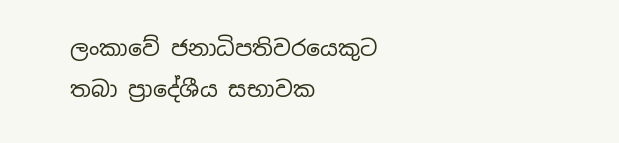ලංකාවේ ජනාධිපතිවරයෙකුට තබා ප්‍රාදේශීය සභාවක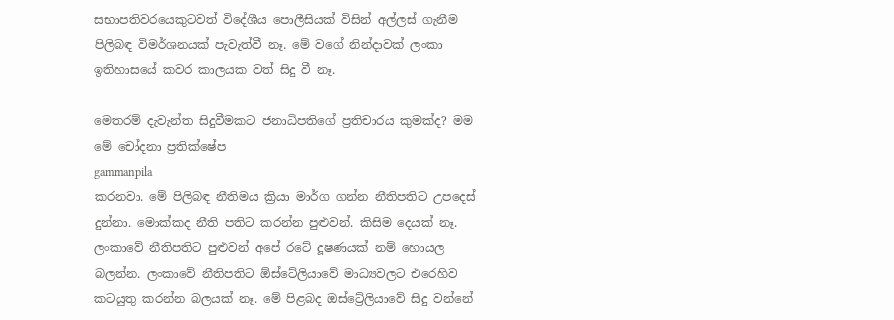සභාපතිවරයෙකුටවත් විදේශීය පොලීසියක් විසින් අල්ලස් ගැනීම පිලිබඳ විමර්ශනයක් පැවැත්වී නෑ. මේ වගේ නින්දාවක් ලංකා ඉතිහාසයේ කවර කාලයක වත් සිදු වී නෑ.

මෙතරම් දැවැන්ත සිදුවීමකට ජනාධිපතිගේ ප්‍රතිචාරය කුමක්ද? මම මේ චෝදනා ප්‍රතික්ෂේප
gammanpila
කරනවා. මේ පිලිබඳ නීතිමය ක්‍රියා මාර්ග ගන්න නීතිපතිට උපදෙස් දුන්නා. මොක්කද නීති පතිට කරන්න පුළුවන්. කිසිම දෙයක් නෑ. ලංකාවේ නීතිපතිට පුළුවන් අපේ රටේ දූෂණයක් නම් හොයල බලන්න. ලංකාවේ නීතිපතිට ඕස්ටේලියාවේ මාධ්‍යවලට එරෙහිව කටයුතු කරන්න බලයක් නෑ. මේ පිළබද ඔස්ට්‍රේලියාවේ සිදු වන්නේ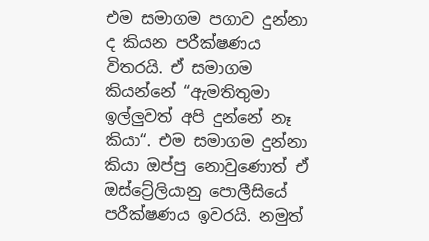එම සමාගම පගාව දුන්නා ද කියන පරීක්ෂණය විතරයි. ඒ සමාගම කියන්නේ “ඇමතිතුමා ඉල්ලුවත් අපි දුන්නේ නෑ කියා“. එම සමාගම දුන්නා කියා ඔප්පු නොවුණොත් ඒ ඔස්ට්‍රේලියානු පොලීසියේ පරීක්ෂණය ඉවරයි. නමුත්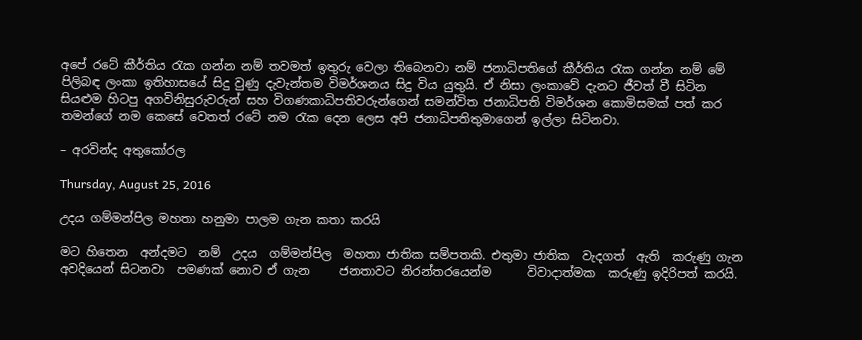අපේ රටේ කීර්තිය රැක ගන්න නම් තවමත් ඉතුරු වෙලා තිබෙනවා නම් ජනාධිපතිගේ කීර්තිය රැක ගන්න නම් මේ පිලිබඳ ලංකා ඉතිහාසයේ සිදු වුණු දැවැන්තම විමර්ශනය සිදු විය යුතුයි. ඒ නිසා ලංකාවේ දැනට ජීවත් වී සිටින සියළුම හිටපු අගවිනිසුරුවරුන් සහ විගණකාධිපතිවරුන්ගෙන් සමන්විත ජනාධිපති විමර්ශන කොමිසමක් පත් කර තමන්ගේ නම කෙසේ වෙතත් රටේ නම රැක දෙන ලෙස අපි ජනාධිපතිතුමාගෙන් ඉල්ලා සිටිනවා.

– අරවින්ද අතුකෝරල

Thursday, August 25, 2016

උදය ගම්මන්පිල මහතා හනුමා පාලම ගැන කතා කරයි

මට හිතෙන  අන්දමට  නම්  උදය  ගම්මන්පිල  මහතා ජාතික සම්පතකි. එතුමා ජාතික  වැදගත්  ඇති  කරුණු ගැන අවදියෙන් සිටනවා  පමණක් නොව ඒ ගැන     ජනතාවට නිරන්තරයෙන්ම      විවාදාත්මක  කරුණු ඉදිරිපත් කරයි.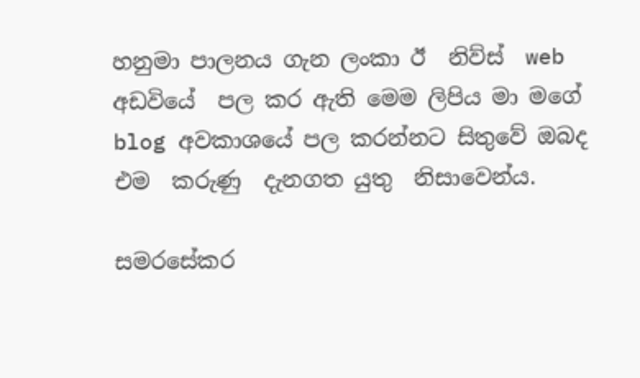හනුමා පාලනය ගැන ලංකා ඊ  නිව්ස්  web  අඩවියේ  පල කර ඇති මෙම ලිපිය මා මගේ blog අවකාශයේ පල කරන්නට සිතුවේ ඔබද එම  කරුණු  දැනගත යුතු  නිසාවෙන්ය.

සමරසේකර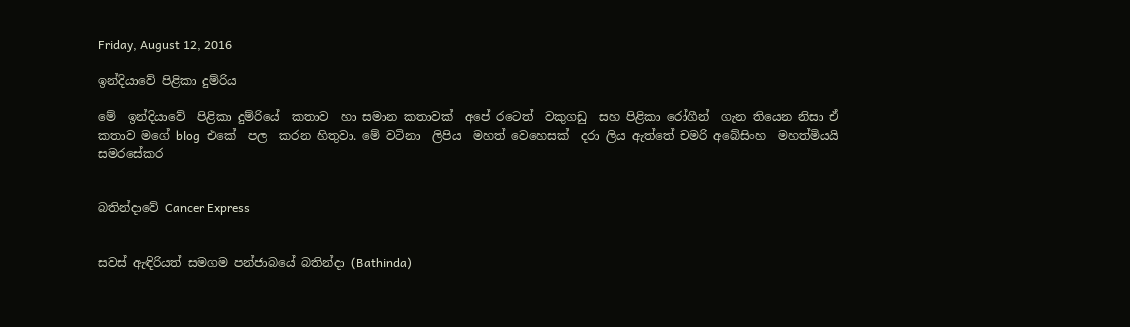Friday, August 12, 2016

ඉන්දියාවේ පිළිකා දුම්රිය

මේ  ඉන්දියාවේ  පිළිකා දුම්රියේ  කතාව  හා සමාන කතාවක්  අපේ රටෙත්  වකුගඩු  සහ පිළිකා රෝගීන්  ගැන තියෙන නිසා ඒ  කතාව මගේ blog  එකේ  පල  කරන හිතුවා. මේ වටිනා  ලිපිය  මහත් වෙහෙසක්  දරා ලිය ඇත්තේ චමරි අබේසිංහ  මහත්මියයි
සමරසේකර


බතින්දාවේ Cancer Express


සවස් ඇඳිරියත් සමගම පන්ජාබයේ බතින්දා (Bathinda)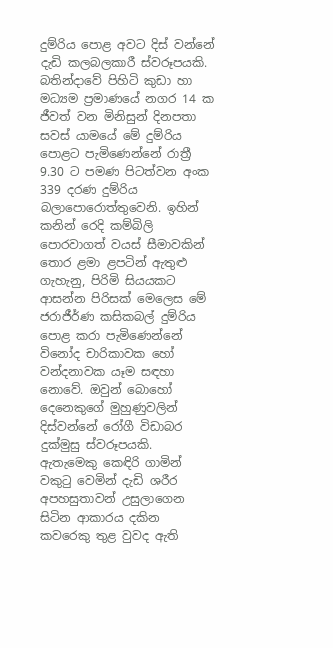දුම්රිය පොළ අවට දිස් වන්නේ දැඩි කලබලකාරී ස්වරූපයකි. බතින්දාවේ පිහිටි කුඩා හා මධ්‍යම ප්‍රමාණයේ නගර 14 ක ජීවත් වන මිනිසුන් දිනපතා සවස් යාමයේ මේ දුම්රිය පොළට පැමිණෙන්නේ රාත්‍රී 9.30 ට පමණ පිටත්වන අංක 339 දරණ දුම්රිය බලාපොරොත්තුවෙනි. ඉහින් කනින් රෙදි කම්බිලි පොරවාගත් වයස් සීමාවකින් තොර ළමා ළපටින් ඇතුළු ගැහැනු, පිරිමි සියයකට ආසන්න පිරිසක් මෙලෙස මේ ජරාජීර්ණ කසිකබල් දුම්රිය පොළ කරා පැමිණෙන්නේ විනෝද චාරිකාවක හෝ වන්දනාවක යෑම සඳහා නොවේ. ඔවුන් බොහෝ දෙනෙකුගේ මුහුණුවලින් දිස්වන්නේ රෝගී විඩාබර දුක්මුසු ස්වරූපයකි. ඇතැමෙකු කෙඳිරි ගාමින් වකුටු වෙමින් දැඩි ශරීර අපහසුතාවන් උසුලාගෙන සිටින ආකාරය දකින කවරෙකු තුළ වුවද ඇති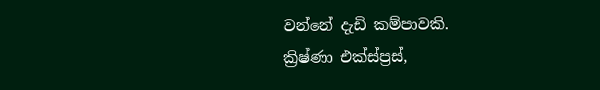වන්නේ දැඩි කම්පාවකි.
ක්‍රිෂ්ණා එක්ස්ප්‍රස්,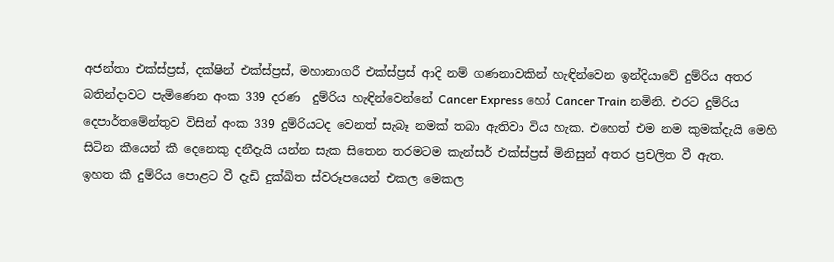අජන්තා එක්ස්ප්‍රස්, දක්ෂින් එක්ස්ප්‍රස්, මහානාගරී එක්ස්ප්‍රස් ආදි නම් ගණනාවකින් හැඳින්වෙන ඉන්දියාවේ දුම්රිය අතර බතින්දාවට පැමිණෙන අංක 339 දරණ  දුම්රිය හැඳින්වෙන්නේ Cancer Express හෝ Cancer Train නමිනි. එරට දුම්රිය දෙපාර්තමේන්තුව විසින් අංක 339 දුම්රියටද වෙනත් සැබෑ නමක් තබා ඇතිවා විය හැක. එහෙත් එම නම කුමක්දැයි මෙහි සිටින කීයෙන් කී දෙනෙකු දනීදැයි යන්න සැක සිතෙන තරමටම කැන්සර් එක්ස්ප්‍රස් මිනිසුන් අතර ප්‍රචලිත වී ඇත.
ඉහත කී දුම්රිය පොළට වී දැඩි දුක්ඛිත ස්වරූපයෙන් එකල මෙකල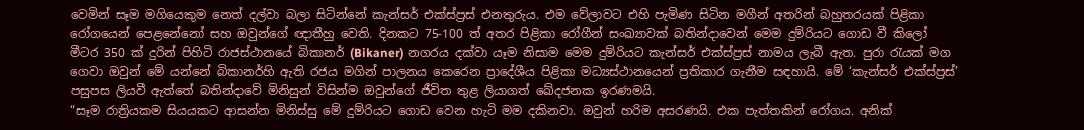වෙමින් සෑම මගියෙකුම නෙත් දල්වා බලා සිටින්නේ කැන්සර් එක්ස්ප්‍රස් එනතුරුය. එම වේලාවට එහි පැමිණ සිටින මගීන් අතරින් බහුතරයක් පිළිකා රෝගයෙන් පෙළනේනෝ සහ ඔවුන්ගේ ඥාතීහු වෙති. දිනකට 75-100 ත් අතර පිළිකා රෝගීන් සංඛ්‍යාවක් බතින්දාවෙන් මෙම දුම්රියට ගොඩ වී කිලෝ මීටර 350 ක් දුරින් පිහිටි රාජස්ථානයේ බිකානර් (Bikaner) නගරය දක්වා යෑම නිසාම මෙම දුම්රියට කැන්සර් එක්ස්ප්‍රස් නාමය ලැබී ඇත. පුරා රැයක් මග ගෙවා ඔවුන් මේ යන්නේ බිකානර්හි ඇති රජය මගින් පාලනය කෙරෙන ප්‍රාදේශීය පිළිකා මධ්‍යස්ථානයෙන් ප්‍රතිකාර ගැනීම සඳහායි. මේ ‘කැන්සර් එක්ස්ප්‍රස්’ පසුපස ලියවී ඇත්තේ බතින්දාවේ මිනිසුන් විසින්ම ඔවුන්ගේ ජීවිත තුළ ලියාගත් ඛේදජනක ඉරණමයි.
“සෑම රාත්‍රියකම සියයකට ආසන්න මිනිස්සු මේ දුම්රියට ගොඩ වෙන හැටි මම දකිනවා. ඔවුන් හරිම අසරණයි. එක පැත්තකින් රෝගය. අනික්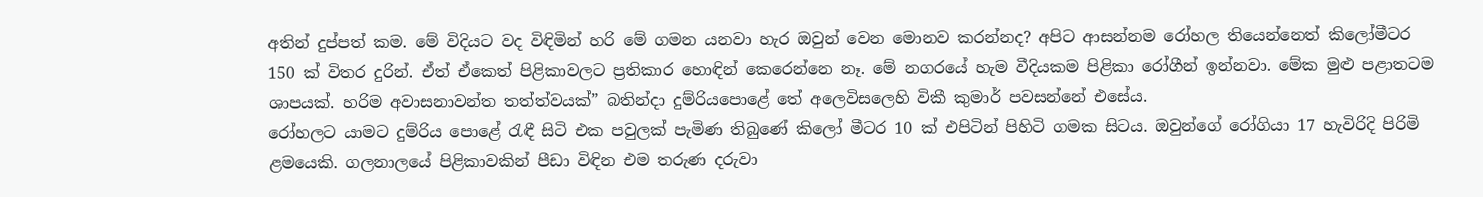අතින් දුප්පත් කම. මේ විදියට වද විඳිමින් හරි මේ ගමන යනවා හැර ඔවුන් වෙන මොනව කරන්නද? අපිට ආසන්නම රෝහල තියෙන්නෙත් කිලෝමීටර 150 ක් විතර දුරින්. ඒත් ඒකෙත් පිළිකාවලට ප්‍රතිකාර හොඳින් කෙරෙන්නෙ නෑ. මේ නගරයේ හැම වීදියකම පිළිකා රෝගීන් ඉන්නවා. මේක මුළු පළාතටම ශාපයක්. හරිම අවාසනාවන්ත තත්ත්වයක්” බතින්දා දුම්රියපොළේ තේ අලෙවිසලෙහි විකී කුමාර් පවසන්නේ එසේය.
රෝහලට යාමට දුම්රිය පොළේ රැඳී සිටි එක පවුලක් පැමිණ තිබුණේ කිලෝ මීටර 10 ක් එපිටින් පිහිටි ගමක සිටය. ඔවුන්ගේ රෝගියා 17 හැවිරිදි පිරිමි ළමයෙකි. ගලනාලයේ පිළිකාවකින් පීඩා විඳින එම තරුණ දරුවා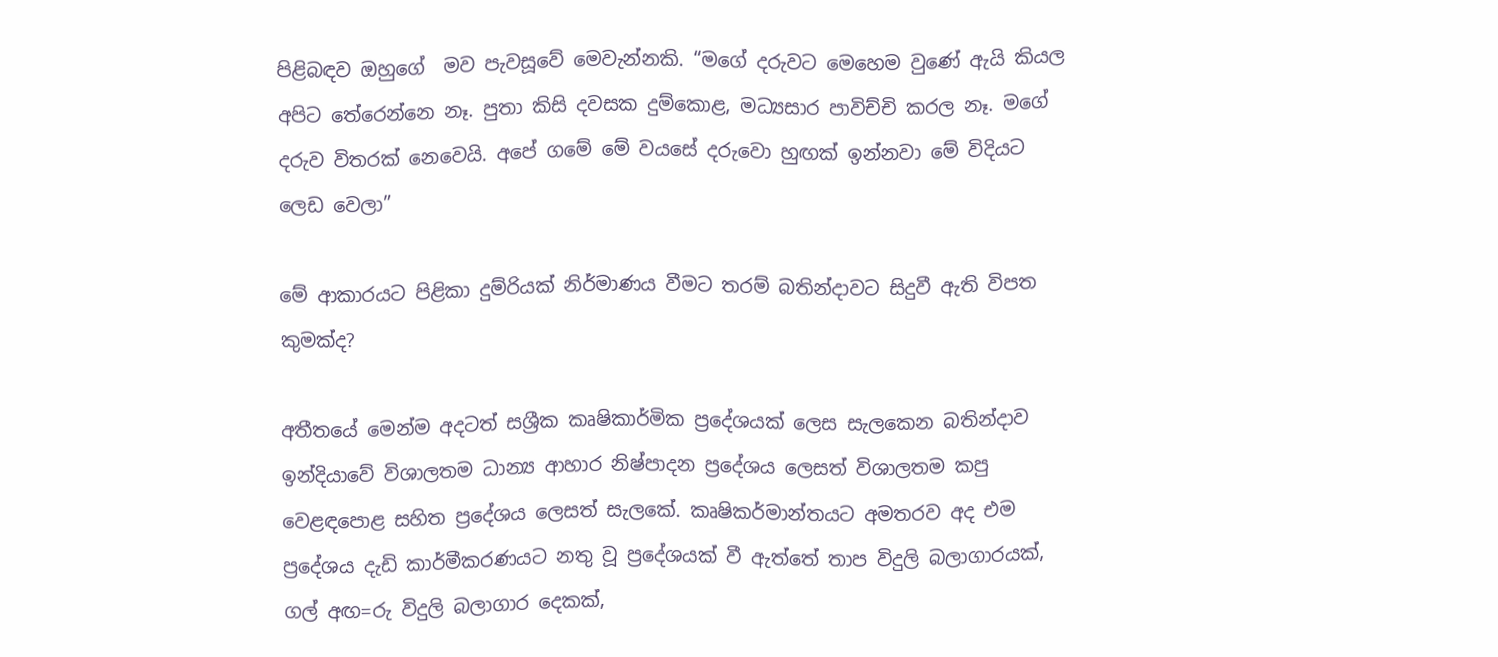පිළිබඳව ඔහුගේ  මව පැවසූවේ මෙවැන්නකි. “මගේ දරුවට මෙහෙම වුණේ ඇයි කියල අපිට තේරෙන්නෙ නෑ. පුතා කිසි දවසක දුම්කොළ, මධ්‍යසාර පාවිච්චි කරල නෑ. මගේ දරුව විතරක් නෙවෙයි. අපේ ගමේ මේ වයසේ දරුවො හුඟක් ඉන්නවා මේ විදියට ලෙඩ වෙලා”

මේ ආකාරයට පිළිකා දුම්රියක් නිර්මාණය වීමට තරම් බතින්දාවට සිදුවී ඇති විපත කුමක්ද?

අතීතයේ මෙන්ම අදටත් සශ්‍රීක කෘෂිකාර්මික ප්‍රදේශයක් ලෙස සැලකෙන බතින්දාව ඉන්දියාවේ විශාලතම ධාන්‍ය ආහාර නිෂ්පාදන ප්‍රදේශය ලෙසත් විශාලතම කපු වෙළඳපොළ සහිත ප්‍රදේශය ලෙසත් සැලකේ. කෘෂිකර්මාන්තයට අමතරව අද එම ප්‍රදේශය දැඩි කාර්මීකරණයට නතු වූ ප්‍රදේශයක් වී ඇත්තේ තාප විදුලි බලාගාරයක්, ගල් අඟ=රු විදුලි බලාගාර දෙකක්,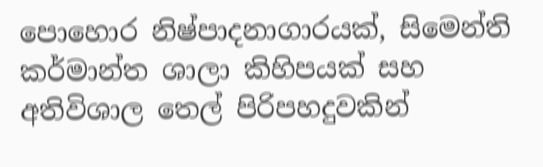පොහොර නිෂ්පාදනාගාරයක්, සිමෙන්ති කර්මාන්ත ශාලා කිහිපයක් සහ අතිවිශාල තෙල් පිරිපහදුවකින්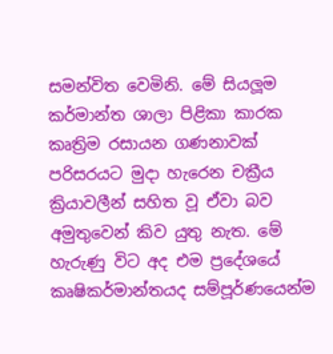සමන්විත වෙමිනි. මේ සියලූම කර්මාන්ත ශාලා පිළිකා කාරක කෘත්‍රිම රසායන ගණනාවක් පරිසරයට මුදා හැරෙන චක්‍රීය ක්‍රියාවලීන් සහිත වූ ඒවා බව අමුතුවෙන් කිව යුතු නැත. මේ හැරුණු විට අද එම ප්‍රදේශයේ කෘෂිකර්මාන්තයද සම්පූර්ණයෙන්ම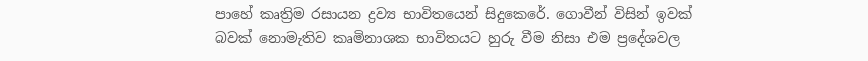පාහේ කෘත්‍රිම රසායන ද්‍රව්‍ය භාවිතයෙන් සිදුකෙරේ. ගොවීන් විසින් ඉවක් බවක් නොමැතිව කෘමිනාශක භාවිතයට හුරු වීම නිසා එම ප්‍රදේශවල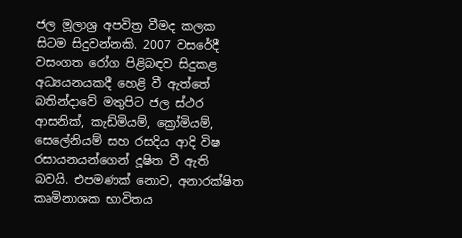ජල මූලාශ්‍ර අපවිත්‍ර වීමද කලක සිටම සිදුවන්නකි. 2007 වසරේදී වසංගත රෝග පිළිබඳව සිදුකළ අධ්‍යයනයකදී හෙළි වී ඇත්තේ බතින්දාවේ මතුපිට ජල ස්ථර ආසනික්, කැඩ්මියම්, ක්‍රෝමියම්, සෙලේනියම් සහ රසදිය ආදි විෂ රසායනයන්ගෙන් දූෂිත වී ඇති බවයි. එපමණක් නොව, අනාරක්ෂිත කෘමිනාශක භාවිතය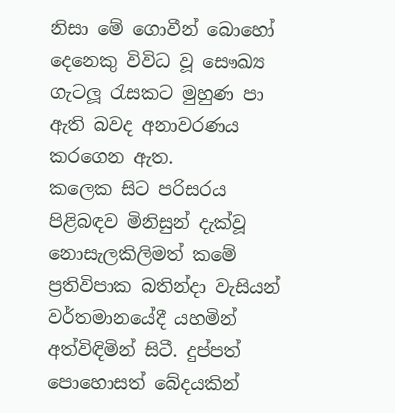නිසා මේ ගොවීන් බොහෝ දෙනෙකු විවිධ වූ සෞඛ්‍ය ගැටලූ රැසකට මුහුණ පා ඇති බවද අනාවරණය කරගෙන ඇත.
කලෙක සිට පරිසරය පිළිබඳව මිනිසුන් දැක්වූ නොසැලකිලිමත් කමේ ප්‍රතිවිපාක බතින්දා වැසියන් වර්තමානයේදී යහමින් අත්විඳිමින් සිටී. දුප්පත් පොහොසත් බේදයකින්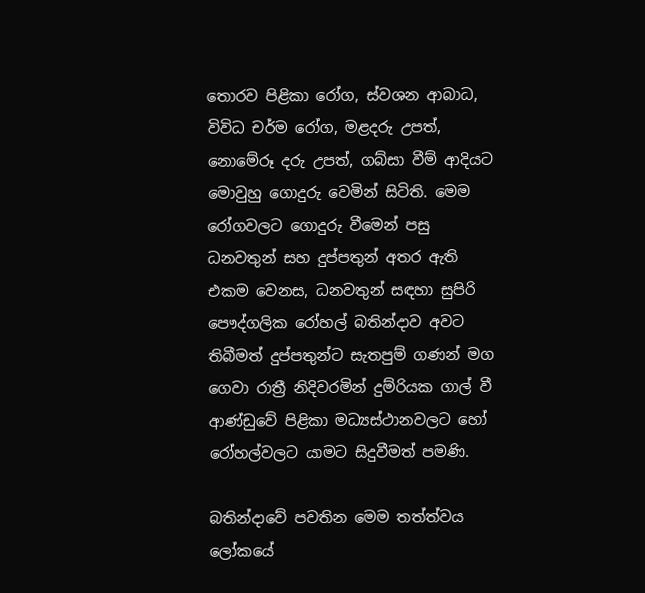තොරව පිළිකා රෝග, ස්වශන ආබාධ, විවිධ චර්ම රෝග, මළදරු උපත්, නොමේරූ දරු උපත්, ගබ්සා වීම් ආදියට මොවුහු ගොදුරු වෙමින් සිටිති. මෙම රෝගවලට ගොදුරු වීමෙන් පසු ධනවතුන් සහ දුප්පතුන් අතර ඇති එකම වෙනස, ධනවතුන් සඳහා සුපිරි පෞද්ගලික රෝහල් බතින්දාව අවට තිබීමත් දුප්පතුන්ට සැතපුම් ගණන් මග ගෙවා රාත්‍රී නිදිවරමින් දුම්රියක ගාල් වී ආණ්ඩුවේ පිළිකා මධ්‍යස්ථානවලට හෝ රෝහල්වලට යාමට සිදුවීමත් පමණි.

බතින්දාවේ පවතින මෙම තත්ත්වය ලෝකයේ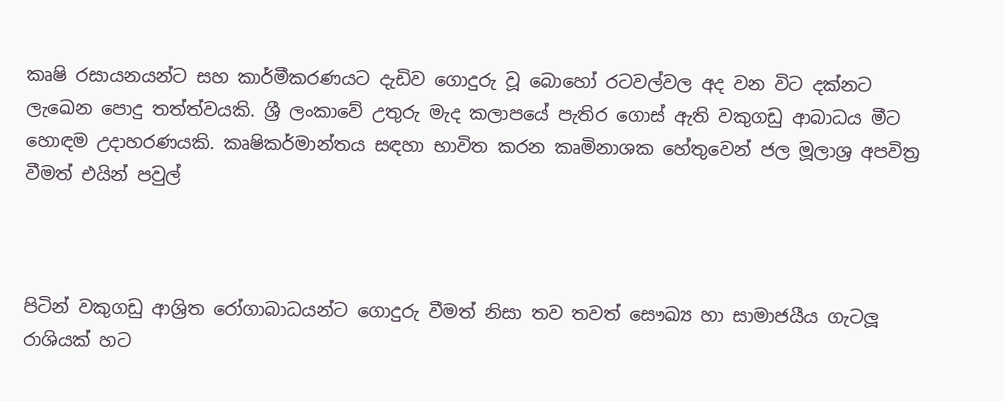කෘෂි රසායනයන්ට සහ කාර්මීකරණයට දැඩිව ගොදුරු වූ බොහෝ රටවල්වල අද වන විට දක්නට ලැඛෙන පොදු තත්ත්වයකි. ශ්‍රී ලංකාවේ උතුරු මැද කලාපයේ පැතිර ගොස් ඇති වකුගඩු ආබාධය මීට හොඳම උදාහරණයකි. කෘෂිකර්මාන්තය සඳහා භාවිත කරන කෘමිනාශක හේතුවෙන් ජල මූලාශ්‍ර අපවිත්‍ර වීමත් එයින් පවුල්



පිටින් වකුගඩු ආශ්‍රිත රෝගාබාධයන්ට ගොදුරු වීමත් නිසා තව තවත් සෞඛ්‍ය හා සාමාජයීය ගැටලූ රාශියක් හට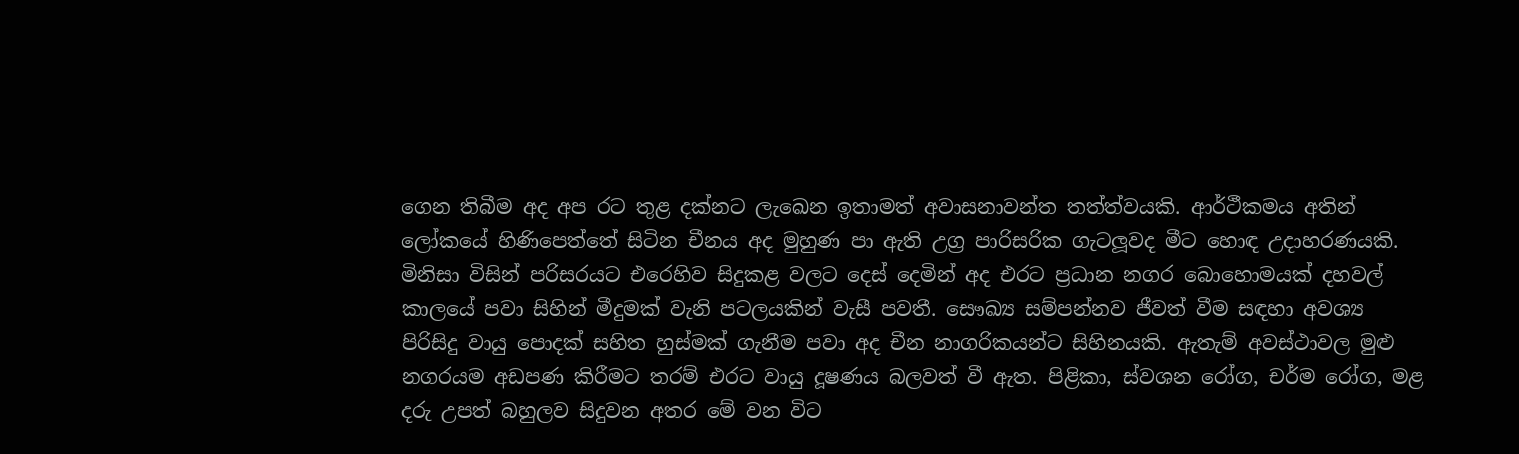ගෙන තිබීම අද අප රට තුළ දක්නට ලැඛෙන ඉතාමත් අවාසනාවන්ත තත්ත්වයකි. ආර්ථීකමය අතින් ලෝකයේ හිණිපෙත්තේ සිටින චීනය අද මුහුණ පා ඇති උග්‍ර පාරිසරික ගැටලූවද මීට හොඳ උදාහරණයකි. මිනිසා විසින් පරිසරයට එරෙහිව සිදුකළ වලට දෙස් දෙමින් අද එරට ප්‍රධාන නගර බොහොමයක් දහවල් කාලයේ පවා සිහින් මීදුමක් වැනි පටලයකින් වැසී පවතී. සෞඛ්‍ය සම්පන්නව ජීවත් වීම සඳහා අවශ්‍ය පිරිසිදු වායු පොදක් සහිත හුස්මක් ගැනීම පවා අද චීන නාගරිකයන්ට සිහිනයකි. ඇතැම් අවස්ථාවල මුළු නගරයම අඩපණ කිරීමට තරම් එරට වායු දූෂණය බලවත් වී ඇත. පිළිකා, ස්වශන රෝග, චර්ම රෝග, මළ දරු උපත් බහුලව සිදුවන අතර මේ වන විට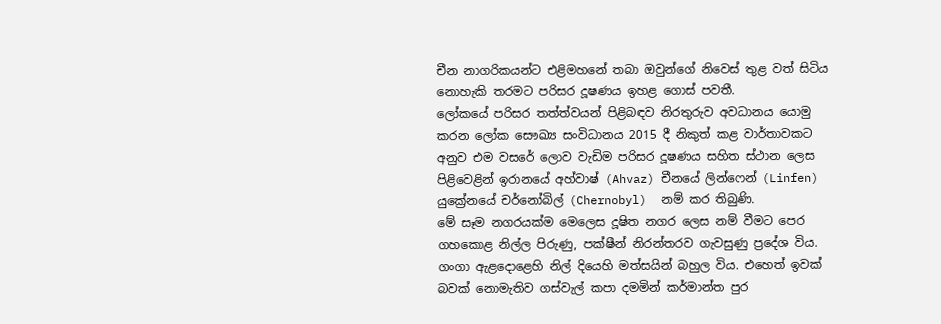චීන නාගරිකයන්ට එළිමහනේ තබා ඔවුන්ගේ නිවෙස් තුළ වත් සිටිය නොහැකි තරමට පරිසර දූෂණය ඉහළ ගොස් පවතී.
ලෝකයේ පරිසර තත්ත්වයන් පිළිබඳව නිරතුරුව අවධානය යොමු කරන ලෝක සෞඛ්‍ය සංවිධානය 2015 දී නිකුත් කළ වාර්තාවකට අනුව එම වසරේ ලොව වැඩිම පරිසර දූෂණය සහිත ස්ථාන ලෙස පිළිවෙළින් ඉරානයේ අහ්වාෂ් (Ahvaz) චීනයේ ලින්ෆෙන් (Linfen) යුක්‍රේනයේ චර්නෝබිල් (Chernobyl)  නම් කර තිබුණි.
මේ සෑම නගරයක්ම මෙලෙස දූෂිත නගර ලෙස නම් වීමට පෙර ගහකොළ නිල්ල පිරුණු, පක්ෂීන් නිරන්තරව ගැවසුණු ප්‍රදේශ විය. ගංගා ඇළදොළෙහි නිල් දියෙහි මත්සයින් බහුල විය. එහෙත් ඉවක් බවක් නොමැතිව ගස්වැල් කපා දමමින් කර්මාන්ත පුර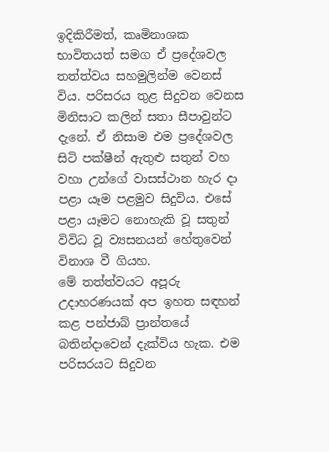ඉදිකිරීමත්, කෘමිනාශක භාවිතයත් සමග ඒ ප්‍රදේශවල තත්ත්වය සහමුලින්ම වෙනස් විය. පරිසරය තුළ සිදුවන වෙනස මිනිසාට කලින් සතා සීපාවුන්ට දැනේ. ඒ නිසාම එම ප්‍රදේශවල සිටි පක්ෂීන් ඇතුළු සතුන් වහ වහා උන්ගේ වාසස්ථාන හැර දා පළා යෑම පළමුව සිදුවිය. එසේ පළා යෑමට නොහැකි වූ සතුන් විවිධ වූ ව්‍යසනයන් හේතුවෙන් විනාශ වී ගියහ.
මේ තත්ත්වයට අපූරු උදාහරණයක් අප ඉහත සඳහන් කළ පන්ජාබ් ප්‍රාන්තයේ බතින්දාවෙන් දැක්විය හැක. එම පරිසරයට සිදුවන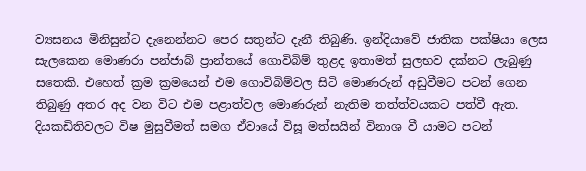ව්‍යසනය මිනිසුන්ට දැනෙන්නට පෙර සතුන්ට දැනී තිබුණි. ඉන්දියාවේ ජාතික පක්ෂියා ලෙස සැලකෙන මොණරා පන්ජාබ් ප්‍රාන්තයේ ගොවිබිම් තුළද ඉතාමත් සුලභව දක්නට ලැබුණු සතෙකි. එහෙත් ක්‍රම ක්‍රමයෙන් එම ගොවිබිම්වල සිටි මොණරුන් අඩුවීමට පටන් ගෙන තිබුණු අතර අද වන විට එම පළාත්වල මොණරුන් නැතිම තත්ත්වයකට පත්වී ඇත. දියකඩිතිවලට විෂ මුසුවීමත් සමග ඒවායේ විසූ මත්සයින් විනාශ වී යාමට පටන්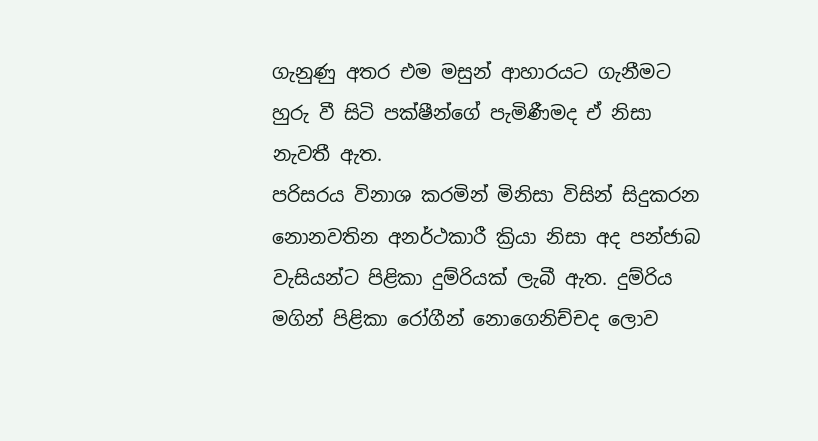ගැනුණු අතර එම මසුන් ආහාරයට ගැනීමට හුරු වී සිටි පක්ෂීන්ගේ පැමිණීමද ඒ නිසා නැවතී ඇත.
පරිසරය විනාශ කරමින් මිනිසා විසින් සිදුකරන නොනවතින අනර්ථකාරී ක්‍රියා නිසා අද පන්ජාබ වැසියන්ට පිළිකා දුම්රියක් ලැබී ඇත. දුම්රිය මගින් පිළිකා රෝගීන් නොගෙනිච්චද ලොව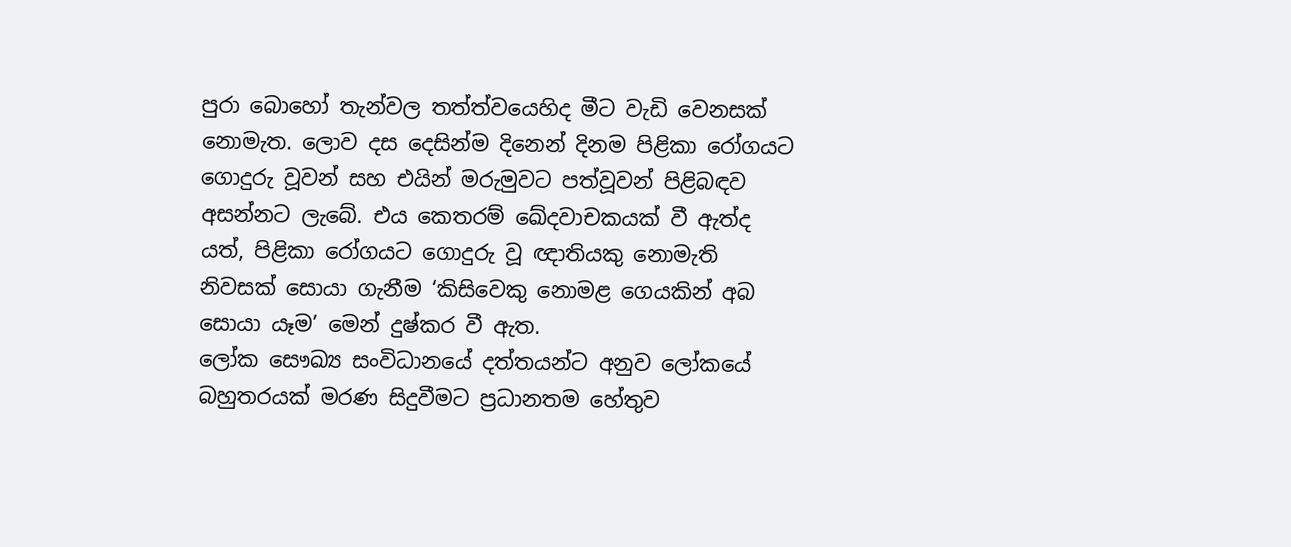පුරා බොහෝ තැන්වල තත්ත්වයෙහිද මීට වැඩි වෙනසක් නොමැත. ලොව දස දෙසින්ම දිනෙන් දිනම පිළිකා රෝගයට ගොදුරු වූවන් සහ එයින් මරුමුවට පත්වූවන් පිළිබඳව අසන්නට ලැබේ. එය කෙතරම් ඛේදවාචකයක් වී ඇත්ද යත්, පිළිකා රෝගයට ගොදුරු වූ ඥාතියකු නොමැති නිවසක් සොයා ගැනීම ‘කිසිවෙකු නොමළ ගෙයකින් අබ සොයා යෑම’ මෙන් දුෂ්කර වී ඇත.
ලෝක සෞඛ්‍ය සංවිධානයේ දත්තයන්ට අනුව ලෝකයේ බහුතරයක් මරණ සිදුවීමට ප්‍රධානතම හේතුව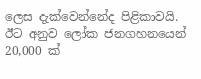ලෙස දැක්වෙන්නේද පිළිකාවයි. ඊට අනුව ලෝක ජනගහනයෙන් 20,000 ක්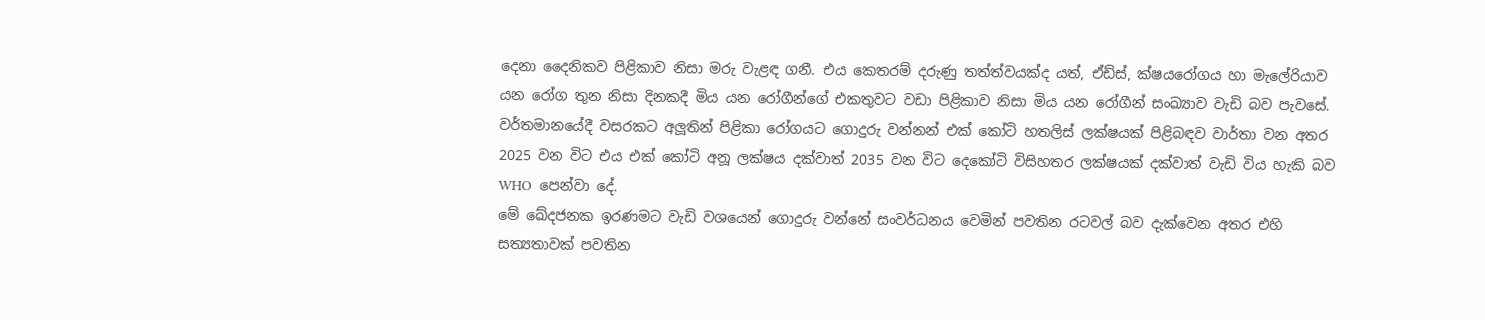දෙනා දෛනිකව පිළිකාව නිසා මරු වැළඳ ගනී. එය කෙතරම් දරුණු තත්ත්වයක්ද යත්, ඒඩ්ස්, ක්ෂයරෝගය හා මැලේරියාව යන රෝග තුන නිසා දිනකදී මිය යන රෝගීන්ගේ එකතුවට වඩා පිළිකාව නිසා මිය යන රෝගීන් සංඛ්‍යාව වැඩි බව පැවසේ. වර්තමානයේදී වසරකට අලූතින් පිළිකා රෝගයට ගොදුරු වන්නන් එක් කෝටි හතලිස් ලක්ෂයක් පිළිබඳව වාර්තා වන අතර 2025 වන විට එය එක් කෝටි අනූ ලක්ෂය දක්වාත් 2035 වන විට දෙකෝටි විසිහතර ලක්ෂයක් දක්වාත් වැඩි විය හැකි බව WHO  පෙන්වා දේ.
මේ ඛේදජනක ඉරණමට වැඩි වශයෙන් ගොදුරු වන්නේ සංවර්ධනය වෙමින් පවතින රටවල් බව දැක්වෙන අතර එහි සත්‍යතාවක් පවතින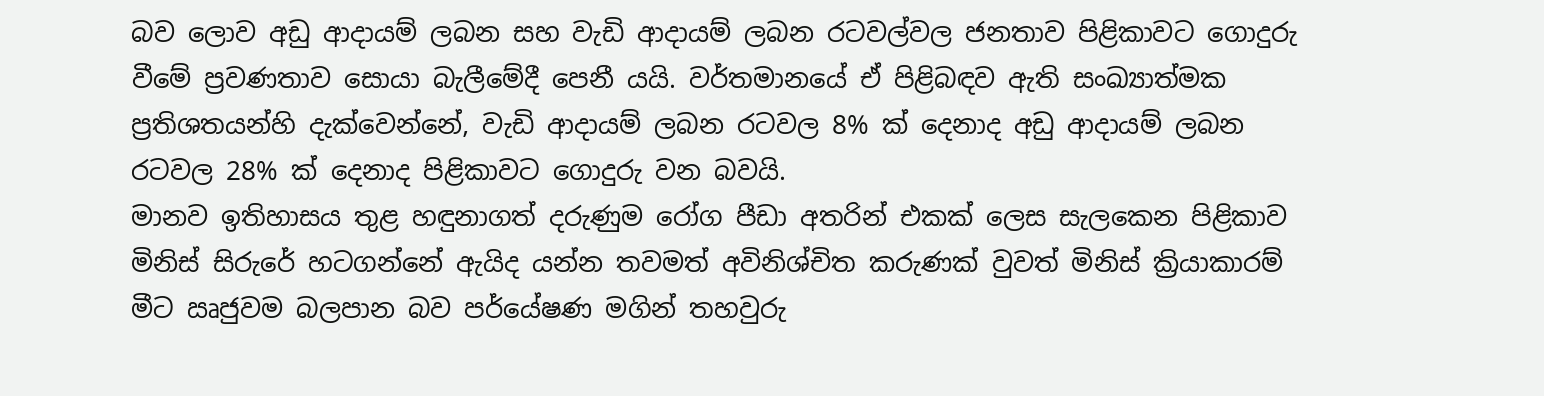බව ලොව අඩු ආදායම් ලබන සහ වැඩි ආදායම් ලබන රටවල්වල ජනතාව පිළිකාවට ගොදුරු වීමේ ප්‍රවණතාව සොයා බැලීමේදී පෙනී යයි. වර්තමානයේ ඒ පිළිබඳව ඇති සංඛ්‍යාත්මක ප්‍රතිශතයන්හි දැක්වෙන්නේ, වැඩි ආදායම් ලබන රටවල 8% ක් දෙනාද අඩු ආදායම් ලබන රටවල 28% ක් දෙනාද පිළිකාවට ගොදුරු වන බවයි.
මානව ඉතිහාසය තුළ හඳුනාගත් දරුණුම රෝග පීඩා අතරින් එකක් ලෙස සැලකෙන පිළිකාව මිනිස් සිරුරේ හටගන්නේ ඇයිද යන්න තවමත් අවිනිශ්චිත කරුණක් වුවත් මිනිස් ක්‍රියාකාරම් මීට ඍජුවම බලපාන බව පර්යේෂණ මගින් තහවුරු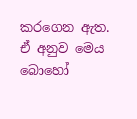කරගෙන ඇත. ඒ අනුව මෙය බොහෝ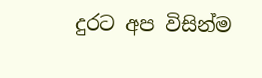දුරට අප විසින්ම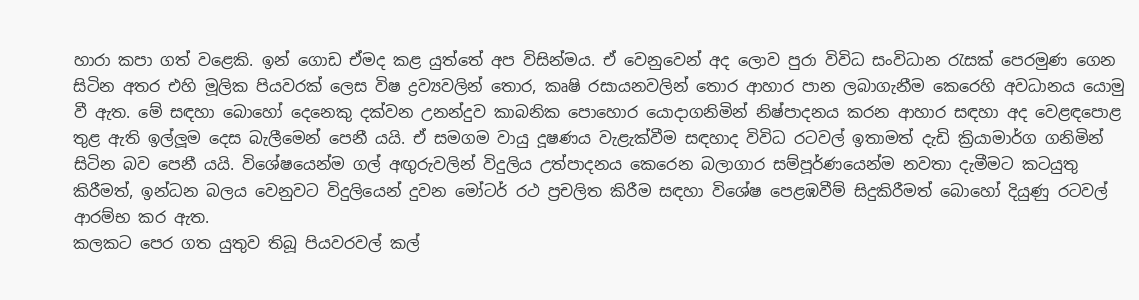හාරා කපා ගත් වළෙකි. ඉන් ගොඩ ඒමද කළ යුත්තේ අප විසින්මය. ඒ වෙනුවෙන් අද ලොව පුරා විවිධ සංවිධාන රැසක් පෙරමුණ ගෙන සිටින අතර එහි මූලික පියවරක් ලෙස විෂ ද්‍රව්‍යවලින් තොර, කෘෂි රසායනවලින් තොර ආහාර පාන ලබාගැනීම කෙරෙහි අවධානය යොමු වී ඇත. මේ සඳහා බොහෝ දෙනෙකු දක්වන උනන්දුව කාබනික පොහොර යොදාගනිමින් නිෂ්පාදනය කරන ආහාර සඳහා අද වෙළඳපොළ තුළ ඇති ඉල්ලූම දෙස බැලීමෙන් පෙනී යයි. ඒ සමගම වායු දූෂණය වැළැක්වීම සඳහාද විවිධ රටවල් ඉතාමත් දැඩි ක්‍රියාමාර්ග ගනිමින් සිටින බව පෙනී යයි. විශේෂයෙන්ම ගල් අඟුරුවලින් විදුලිය උත්පාදනය කෙරෙන බලාගාර සම්පූර්ණයෙන්ම නවතා දැමීමට කටයුතු කිරීමත්, ඉන්ධන බලය වෙනුවට විදුලියෙන් දුවන මෝටර් රථ ප්‍රචලිත කිරීම සඳහා විශේෂ පෙළඹවීම් සිදුකිරීමත් බොහෝ දියුණු රටවල් ආරම්භ කර ඇත.
කලකට පෙර ගත යුතුව තිබූ පියවරවල් කල්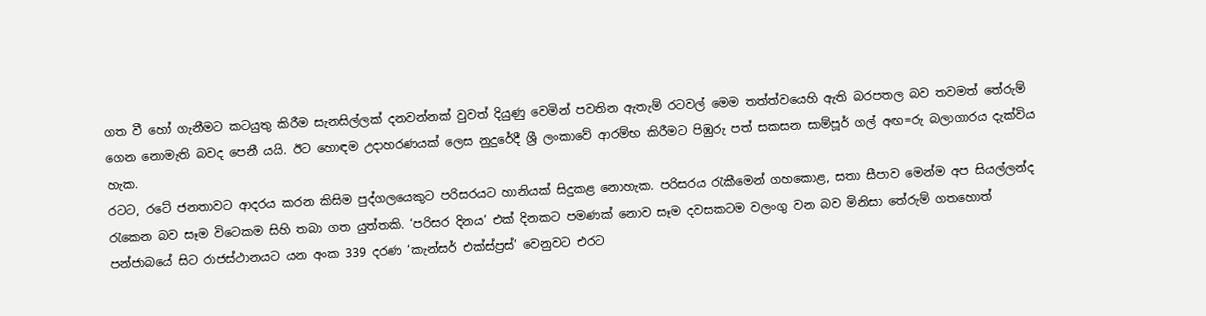ගත වී හෝ ගැනීමට කටයුතු කිරීම සැනසිල්ලක් දනවන්නක් වුවත් දියුණු වෙමින් පවතින ඇතැම් රටවල් මෙම තත්ත්වයෙහි ඇති බරපතල බව තවමත් තේරුම් ගෙන නොමැති බවද පෙනී යයි. ඊට හොඳම උදාහරණයක් ලෙස නුදුරේදී ශ්‍රී ලංකාවේ ආරම්භ කිරීමට පිඹුරු පත් සකසන සාම්පූර් ගල් අඟ=රු බලාගාරය දැක්විය හැක.
රටට, රටේ ජනතාවට ආදරය කරන කිසිම පුද්ගලයෙකුට පරිසරයට හානියක් සිදුකළ නොහැක. පරිසරය රැකීමෙන් ගහකොළ, සතා සීපාව මෙන්ම අප සියල්ලන්ද රැකෙන බව සෑම විටෙකම සිහි තබා ගත යුත්තකි. ‘පරිසර දිනය’ එක් දිනකට පමණක් නොව සෑම දවසකටම වලංගු වන බව මිනිසා තේරුම් ගතහොත් පන්ජාබයේ සිට රාජස්ථානයට යන අංක 339 දරණ ‘කැන්සර් එක්ස්ප්‍රස්’ වෙනුවට එරට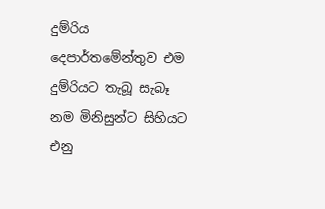දුම්රිය දෙපාර්තමේන්තුව එම දුම්රියට තැබූ සැබෑ නම මිනිසුන්ට සිහියට එනු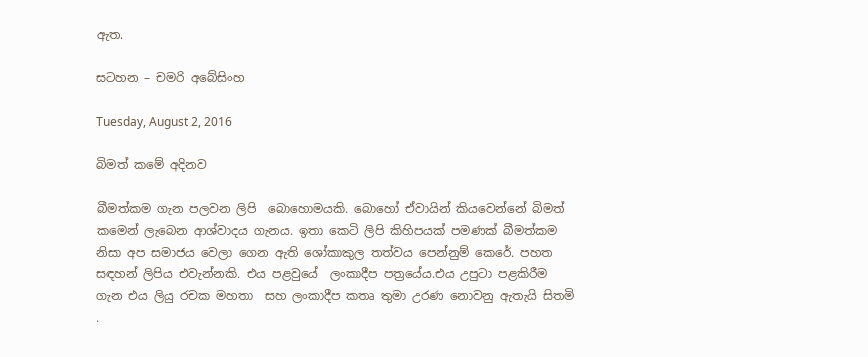ඇත.

සටහන – චමරි අබේසිංහ

Tuesday, August 2, 2016

බිමත් කමේ අදිනව

බීමත්කම ගැන පලවන ලිපි  බොහොමයකි. බොහෝ ඒවායින් කියවෙන්නේ බිමත් කමෙන් ලැබෙන ආශ්වාදය ගැනය. ඉතා කෙටි ලිපි කිහිපයක් පමණක් බීමත්කම නිසා අප සමාජය වෙලා ගෙන ඇති ශෝකාකුල තත්වය පෙන්නුම් කෙරේ. පහත සඳහන් ලිපිය එවැන්නකි. එය පළවුයේ  ලංකාදීප පත්‍රයේය.එය උපුටා පළකිරීම ගැන එය ලියු රචක මහතා  සහ ලංකාදීප කතෘ තුමා උරණ නොවනු ඇතැයි සිතමි .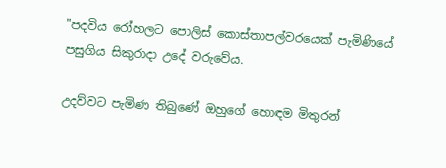"පදවිය රෝහලට පොලිස් කොස්තාපල්වරයෙක් පැමිණියේ පසුගිය සිකුරාදා උදේ වරුවේය.

උදව්වට පැමිණ තිබුණේ ඔහුගේ හොඳම මිතුරන්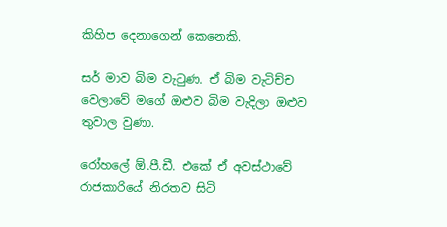කිහිප දෙනාගෙන් කෙනෙකි.

සර් මාව බිම වැටුණ. ඒ බිම වැටිච්ච වෙලාවේ මගේ ඔළුව බිම වැදිලා ඔළුව තුවාල වුණා.

රෝහලේ ඕ.පී.ඩී. එකේ ඒ අවස්ථාවේ රාජකාරියේ නිරතව සිටි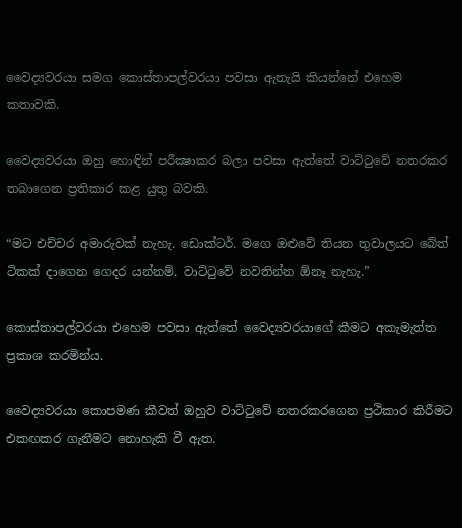වෛද්‍යවරයා සමග කොස්තාපල්වරයා පවසා ඇතැයි කියන්නේ එහෙම කතාවකි.

වෛද්‍යවරයා ඔහු හොඳින් පරීක්‍ෂාකර බලා පවසා ඇත්තේ වාට්ටුවේ නතරකර තබාගෙන ප්‍රතිකාර කළ යුතු බවකි.

“මට එච්චර අමාරුවක් නැහැ. ඩොක්ටර්. මගෙ ඔළුවේ තියන තුවාලයට බේත් ටිකක් දාගෙන ගෙදර යන්නම්. වාට්ටුවේ නවතින්න ඕනෑ නැහැ.”

කොස්තාපල්වරයා එහෙම පවසා ඇත්තේ වෛද්‍යවරයාගේ කීමට අකැමැත්ත ප්‍රකාශ කරමින්ය.

වෛද්‍යවරයා කොපමණ කීවත් ඔහුව වාට්ටුවේ නතරකරගෙන ප්‍රථිකාර කිරීමට එකඟකර ගැනීමට නොහැකි වී ඇත.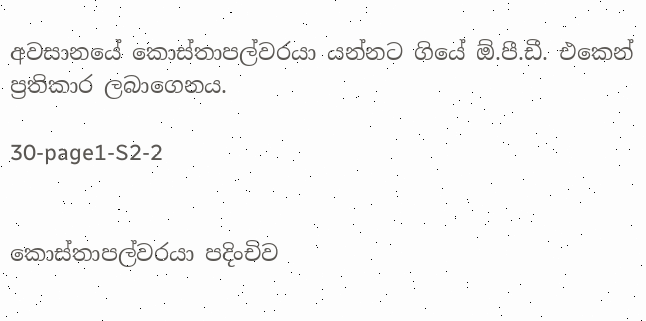අවසානයේ කොස්තාපල්වරයා යන්නට ගියේ ඕ.පී.ඩී. එකෙන් ප්‍රතිකාර ලබාගෙනය.

30-page1-S2-2


කොස්තාපල්වරයා පදිංචිව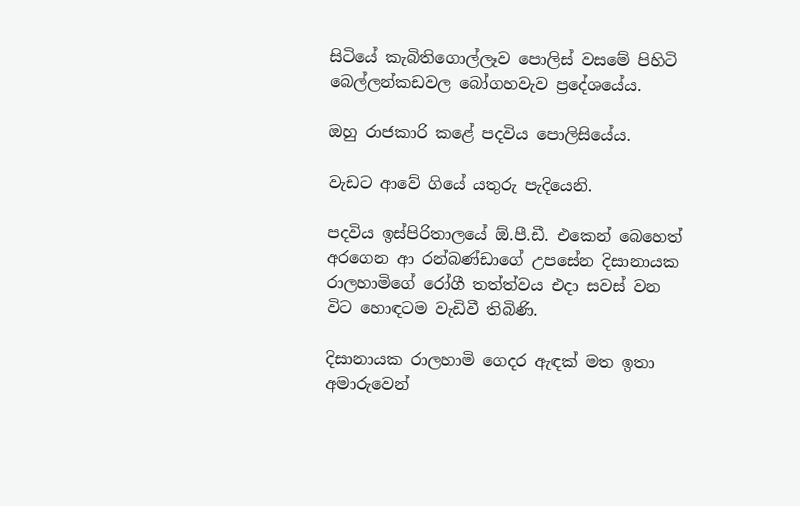සිටියේ කැබිතිගොල්ලෑව පොලිස් වසමේ පිහිටි බෙල්ලන්කඩවල බෝගහවැව ප්‍රදේශයේය.

ඔහු රාජකාරි කළේ පදවිය පොලිසියේය.

වැඩට ආවේ ගියේ යතුරු පැදියෙනි.

පදවිය ඉස්පිරිතාලයේ ඕ.පී.ඩී. එකෙන් බෙහෙත් අරගෙන ආ රන්බණ්ඩාගේ උපසේන දිසානායක රාලහාමිගේ රෝගී තත්ත්වය එදා සවස් වන විට හොඳටම වැඩිවී තිබිණි.

දිසානායක රාලහාමි ගෙදර ඇඳක් මත ඉතා අමාරුවෙන්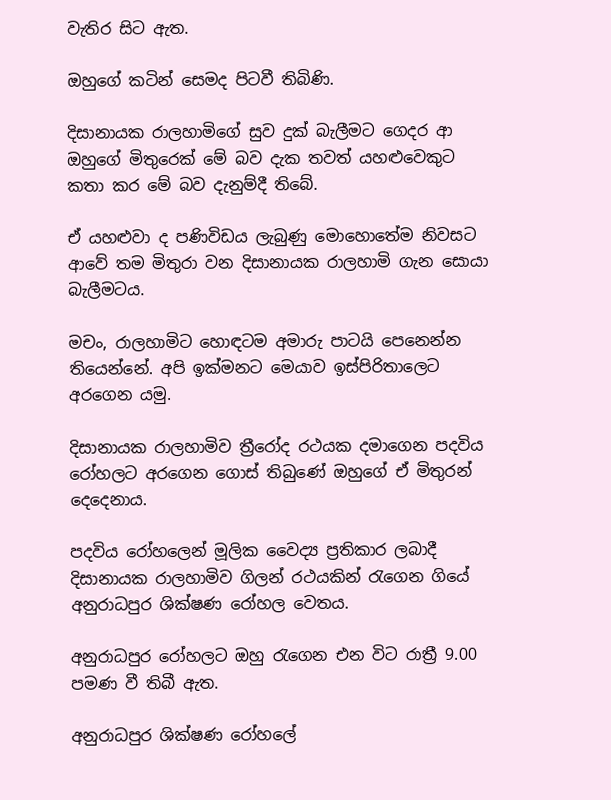වැතිර සිට ඇත.

ඔහුගේ කටින් සෙමද පිටවී තිබිණි.

දිසානායක රාලහාමිගේ සුව දුක් බැලීමට ගෙදර ආ ඔහුගේ මිතුරෙක් මේ බව දැක තවත් යහළුවෙකුට කතා කර මේ බව දැනුම්දී තිබේ.

ඒ යහළුවා ද පණිවිඩය ලැබුණු මොහොතේම නිවසට ආවේ තම මිතුරා වන දිසානායක රාලහාමි ගැන සොයා බැලීමටය.

මචං, රාලහාමිට හොඳටම අමාරු පාටයි පෙනෙන්න තියෙන්නේ. අපි ඉක්මනට මෙයාව ඉස්පිරිතාලෙට අරගෙන යමු.

දිසානායක රාලහාමිව ත්‍රීරෝද රථයක දමාගෙන පදවිය රෝහලට අරගෙන ගොස් තිබුණේ ඔහුගේ ඒ මිතුරන් දෙදෙනාය.

පදවිය රෝහලෙන් මූලික වෛද්‍ය ප්‍රතිකාර ලබාදී දිසානායක රාලහාමිව ගිලන් රථයකින් රැගෙන ගියේ අනුරාධපුර ශික්ෂණ රෝහල වෙතය.

අනුරාධපුර රෝහලට ඔහු රැගෙන එන විට රාත්‍රී 9.00 පමණ වී තිබී ඇත.

අනුරාධපුර ශික්ෂණ රෝහලේ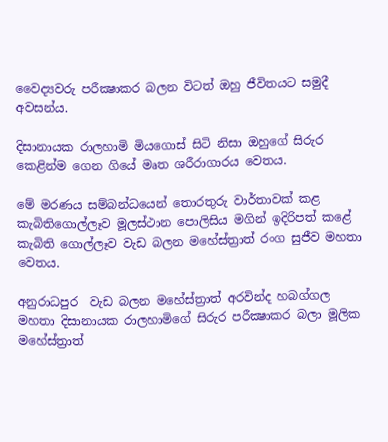වෛද්‍යවරු පරීක්‍ෂාකර බලන විටත් ඔහු ජීවිතයට සමුදී අවසන්ය.

දිසානායක රාලහාමි මියගොස් සිටි නිසා ඔහුගේ සිරුර කෙළින්ම ගෙන ගියේ මෘත ශරීරාගාරය වෙතය.

මේ මරණය සම්බන්ධයෙන් තොරතුරු වාර්තාවක් කළ කැබිතිගොල්ලෑව මූලස්ථාන පොලිසිය මගින් ඉදිරිපත් කළේ කැබිති ගොල්ලෑව වැඩ බලන මහේස්ත්‍රාත් රංග සුජීව මහතා වෙතය.

අනුරාධපුර  වැඩ බලන මහේස්ත්‍රාත් අරවින්ද හබග්ගල මහතා දිසානායක රාලහාමිගේ සිරුර පරීක්‍ෂාකර බලා මූලික මහේස්ත්‍රාත්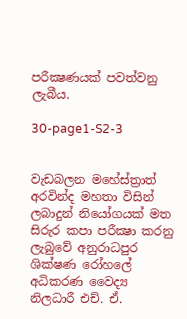පරීක්‍ෂණයක් පවත්වනු ලැබීය.

30-page1-S2-3


වැඩබලන මහේස්ත්‍රාත් අරවින්ද මහතා විසින් ලබාදුන් නියෝගයක් මත සිරුර කපා පරීක්‍ෂා කරනු ලැබුවේ අනුරාධපුර ශික්ෂණ රෝහලේ අධිකරණ වෛද්‍ය නිලධාරී එච්. ඒ.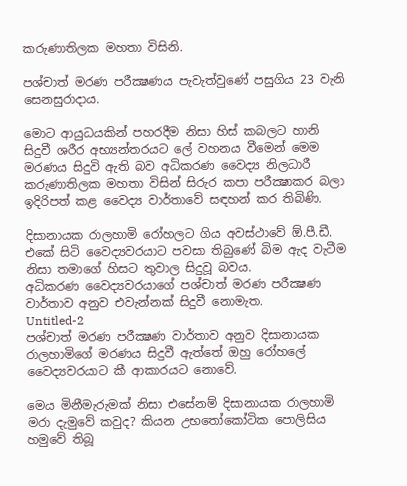කරුණාතිලක මහතා විසිනි.

පශ්චාත් මරණ පරීක්‍ෂණය පැවැත්වුණේ පසුගිය 23 වැනි සෙනසුරාදාය.

මොට ආයුධයකින් පහරදීම නිසා හිස් කබලට හානි සිදුවී ශරීර අභ්‍යන්තරයට ලේ වහනය වීමෙන් මෙම මරණය සිදුවි ඇති බව අධිකරණ වෛද්‍ය නිලධාරී කරුණාතිලක මහතා විසින් සිරුර කපා පරීක්‍ෂාකර බලා ඉදිරිපත් කළ වෛද්‍ය වාර්තාවේ සඳහන් කර තිබිණි.

දිසානායක රාලහාමි රෝහලට ගිය අවස්ථාවේ ඕ.පී.ඩී. එකේ සිටි වෛද්‍යවරයාට පවසා තිබුණේ බිම ඇද වැටීම නිසා තමාගේ හිසට තුවාල සිදුවූ බවය.
අධිකරණ වෛද්‍යවරයාගේ පශ්චාත් මරණ පරීක්‍ෂණ වාර්තාව අනුව එවැන්නක් සිදුවී නොමැත.
Untitled-2
පශ්චාත් මරණ පරීක්‍ෂණ වාර්තාව අනුව දිසානායක රාලහාමිගේ මරණය සිදුවී ඇත්තේ ඔහු රෝහලේ වෛද්‍යවරයාට කී ආකාරයට නොවේ.

මෙය මිනීමැරුමක් නිසා එසේනම් දිසානායක රාලහාමි මරා දැමුවේ කවුද? කියන උභතෝකෝටික පොලිසිය හමුවේ තිබූ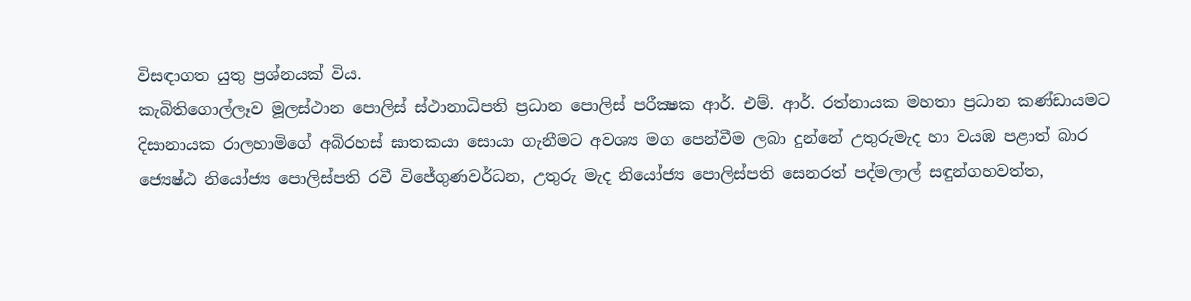විසඳාගත යුතු ප්‍රශ්නයක් විය.
කැබිතිගොල්ලෑව මූලස්ථාන පොලිස් ස්ථානාධිපති ප්‍රධාන පොලිස් පරීක්‍ෂක ආර්. එම්. ආර්. රත්නායක මහතා ප්‍රධාන කණ්ඩායමට දිසානායක රාලහාමිගේ අබිරහස් ඝාතකයා සොයා ගැනීමට අවශ්‍ය මග පෙන්වීම ලබා දුන්නේ උතුරුමැද හා වයඹ පළාත් බාර ජ්‍යෙෂ්ඨ නියෝජ්‍ය පොලිස්පති රවී විජේගුණවර්ධන, උතුරු මැද නියෝජ්‍ය පොලිස්පති සෙනරත් පද්මලාල් සඳුන්ගහවත්ත,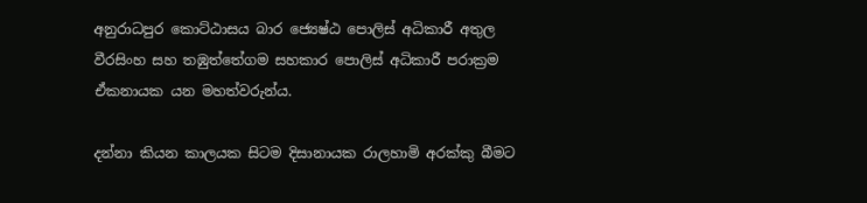අනුරාධපුර කොට්ඨාසය බාර ජ්‍යෙෂ්ඨ පොලිස් අධිකාරී අතුල වීරසිංහ සහ තඹුත්තේගම සහකාර පොලිස් අධිකාරී පරාක්‍රම ඒකනායක යන මහත්වරුන්ය.

දන්නා කියන කාලයක සිටම දිසානායක රාලහාමි අරක්කු බීමට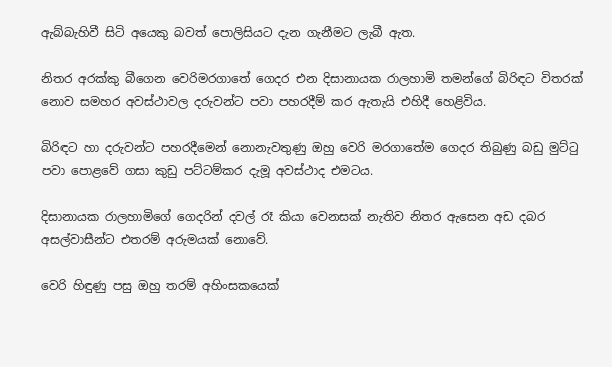ඇබ්බැහිවී සිටි අයෙකු බවත් පොලිසියට දැන ගැනීමට ලැබී ඇත.

නිතර අරක්කු බීගෙන වෙරිමරගාතේ ගෙදර එන දිසානායක රාලහාමි තමන්ගේ බිරිඳට විතරක් නොව සමහර අවස්ථාවල දරුවන්ට පවා පහරදීම් කර ඇතැයි එහිදී හෙළිවිය.

බිරිඳට හා දරුවන්ට පහරදීමෙන් නොනැවතුණු ඔහු වෙරි මරගාතේම ගෙදර තිබුණු බඩු මුට්ටු පවා පොළවේ ගසා කුඩු පට්ටම්කර දැමූ අවස්ථාද එමටය.

දිසානායක රාලහාමිගේ ගෙදරින් දවල් රෑ කියා වෙනසක් නැතිව නිතර ඇසෙන අඩ දබර අසල්වාසීන්ට එතරම් අරුමයක් නොවේ.

වෙරි හිඳුණු පසු ඔහු තරම් අහිංසකයෙක්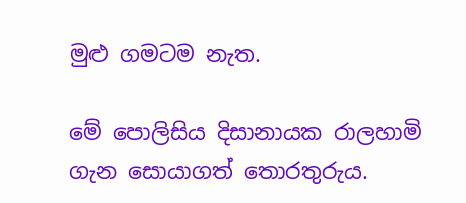මුළු ගමටම නැත.

මේ පොලිසිය දිසානායක රාලහාමි ගැන සොයාගත් තොරතුරුය.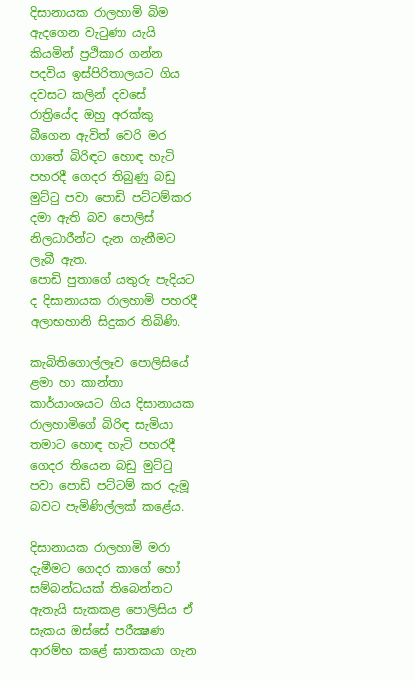දිසානායක රාලහාමි බිම ඇදගෙන වැටුණා යැයි කියමින් ප්‍රථිකාර ගන්න පදවිය ඉස්පිරිතාලයට ගිය දවසට කලින් දවසේ රාත්‍රියේද ඔහු අරක්කු බීගෙන ඇවිත් වෙරි මර ගාතේ බිරිඳට හොඳ හැටි පහරදී ගෙදර තිබුණු බඩු මුට්ටු පවා පොඩි පට්ටම්කර දමා ඇති බව පොලිස් නිලධාරීන්ට දැන ගැනීමට ලැබී ඇත.
පොඩි පුතාගේ යතුරු පැදියට ද දිසානායක රාලහාමි පහරදී අලාභහානි සිදුකර තිබිණි.

කැබිතිගොල්ලෑව පොලිසියේ ළමා හා කාන්තා කාර්යාංශයට ගිය දිසානායක රාලහාමිගේ බිරිඳ සැමියා තමාට හොඳ හැටි පහරදී ගෙදර තියෙන බඩු මුට්ටු පවා පොඩි පට්ටම් කර දැමූ බවට පැමිණිල්ලක් කළේය.

දිසානායක රාලහාමි මරා දැමීමට ගෙදර කාගේ හෝ සම්බන්ධයක් තිබෙන්නට ඇතැයි සැකකළ පොලිසිය ඒ සැකය ඔස්සේ පරීක්‍ෂණ ආරම්භ කළේ ඝාතකයා ගැන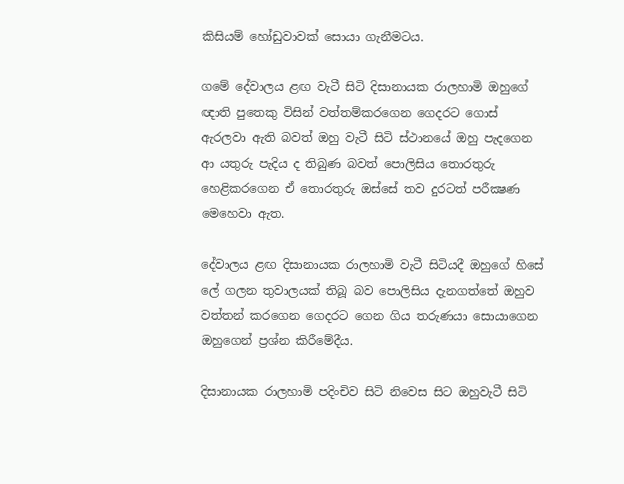කිසියම් හෝඩුවාවක් සොයා ගැනීමටය.

ගමේ දේවාලය ළඟ වැටී සිටි දිසානායක රාලහාමි ඔහුගේ ඥාති පුතෙකු විසින් වත්තම්කරගෙන ගෙදරට ගොස් ඇරලවා ඇති බවත් ඔහු වැටී සිටි ස්ථානයේ ඔහු පැදගෙන ආ යතුරු පැදිය ද තිබුණ බවත් පොලිසිය තොරතුරු හෙළිකරගෙන ඒ තොරතුරු ඔස්සේ තව දුරටත් පරීක්‍ෂණ මෙහෙවා ඇත.

දේවාලය ළඟ දිසානායක රාලහාමි වැටී සිටියදී ඔහුගේ හිසේ ලේ ගලන තුවාලයක් තිබූ බව පොලිසිය දැනගත්තේ ඔහුව වත්තන් කරගෙන ගෙදරට ගෙන ගිය තරුණයා සොයාගෙන ඔහුගෙන් ප්‍රශ්න කිරීමේදීය.

දිසානායක රාලහාමි පදිංචිව සිටි නිවෙස සිට ඔහුවැටී සිටි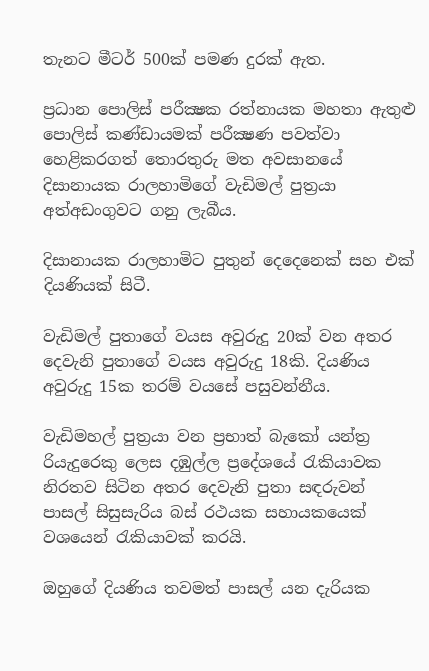තැනට මීටර් 500ක් පමණ දුරක් ඇත.

ප්‍රධාන පොලිස් පරීක්‍ෂක රත්නායක මහතා ඇතුළු පොලිස් කණ්ඩායමක් පරීක්‍ෂණ පවත්වා හෙළිකරගත් තොරතුරු මත අවසානයේ දිසානායක රාලහාමිගේ වැඩිමල් පුත්‍රයා අත්අඩංගුවට ගනු ලැබීය.

දිසානායක රාලහාමිට පුතුන් දෙදෙනෙක් සහ එක් දියණියක් සිටී.

වැඩිමල් පුතාගේ වයස අවුරුදු 20ක් වන අතර දෙවැනි පුතාගේ වයස අවුරුදු 18කි. දියණිය අවුරුදු 15ක තරම් වයසේ පසුවන්නීය.

වැඩිමහල් පුත්‍රයා වන ප්‍රභාත් බැකෝ යන්ත්‍ර රියැදුරෙකු ලෙස දඹුල්ල ප්‍රදේශයේ රැකියාවක නිරතව සිටින අතර දෙවැනි පුතා සඳරුවන් පාසල් සිසුසැරිය බස් රථයක සහායකයෙක් වශයෙන් රැකියාවක් කරයි.

ඔහුගේ දියණිය තවමත් පාසල් යන දැරියක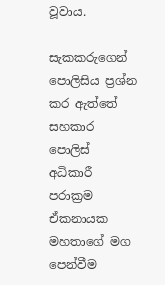වූවාය.

සැකකරුගෙන් පොලිසිය ප්‍රශ්න කර ඇත්තේ සහකාර පොලිස් අධිකාරී පරාක්‍රම ඒකනායක මහතාගේ මග පෙන්වීම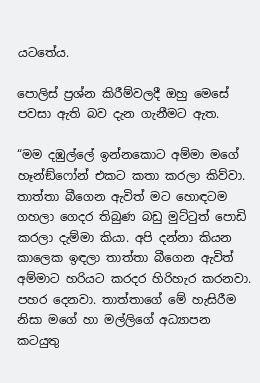යටතේය.

පොලිස් ප්‍රශ්න කිරීම්වලදී ඔහු මෙසේ පවසා ඇති බව දැන ගැනීමට ඇත.

“මම දඹුල්ලේ ඉන්නකොට අම්මා මගේ හෑන්ඞ්ෆෝන් එකට කතා කරලා කිව්වා. තාත්තා බීගෙන ඇවිත් මට හොඳටම ගහලා ගෙදර තිබුණ බඩු මුට්ටුත් පොඩි කරලා දැම්මා කියා. අපි දන්නා කියන කාලෙක ඉඳලා තාත්තා බීගෙන ඇවිත් අම්මාට හරියට කරදර හිරිහැර කරනවා. පහර දෙනවා. තාත්තාගේ මේ හැසිරීම නිසා මගේ හා මල්ලිගේ අධ්‍යාපන කටයුතු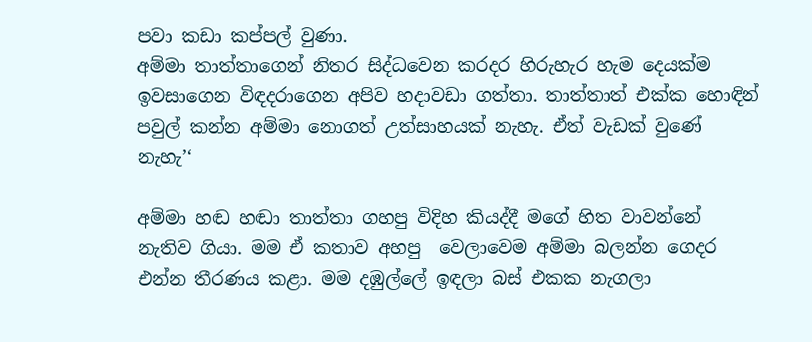පවා කඩා කප්පල් වුණා.
අම්මා තාත්තාගෙන් නිතර සිද්ධවෙන කරදර හිරුහැර හැම දෙයක්ම ඉවසාගෙන විඳදරාගෙන අපිව හදාවඩා ගත්තා. තාත්තාත් එක්ක හොඳින් පවුල් කන්න අම්මා නොගත් උත්සාහයක් නැහැ. ඒත් වැඩක් වුණේ නැහැ’‘

අම්මා හඬ හඬා තාත්තා ගහපු විදිහ කියද්දී මගේ හිත වාවන්නේ නැතිව ගියා. මම ඒ කතාව අහපු  වෙලාවෙම අම්මා බලන්න ගෙදර එන්න තීරණය කළා. මම දඹුල්ලේ ඉඳලා බස් එකක නැගලා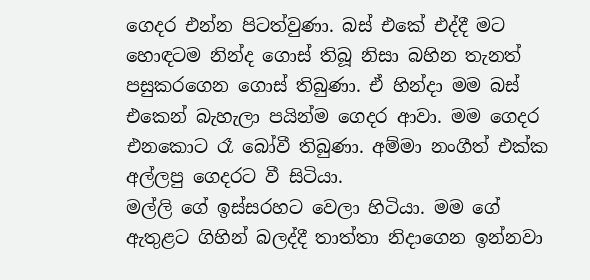ගෙදර එන්න පිටත්වුණා. බස් එකේ එද්දී මට හොඳටම නින්ද ගොස් තිබූ නිසා බහින තැනත් පසුකරගෙන ගොස් තිබුණා. ඒ හින්දා මම බස් එකෙන් බැහැලා පයින්ම ගෙදර ආවා. මම ගෙදර එනකොට රෑ බෝවී තිබුණා. අම්මා නංගීත් එක්ක අල්ලපු ගෙදරට වී සිටියා.
මල්ලි ගේ ඉස්සරහට වෙලා හිටියා. මම ගේ ඇතුළට ගිහින් බලද්දී තාත්තා නිදාගෙන ඉන්නවා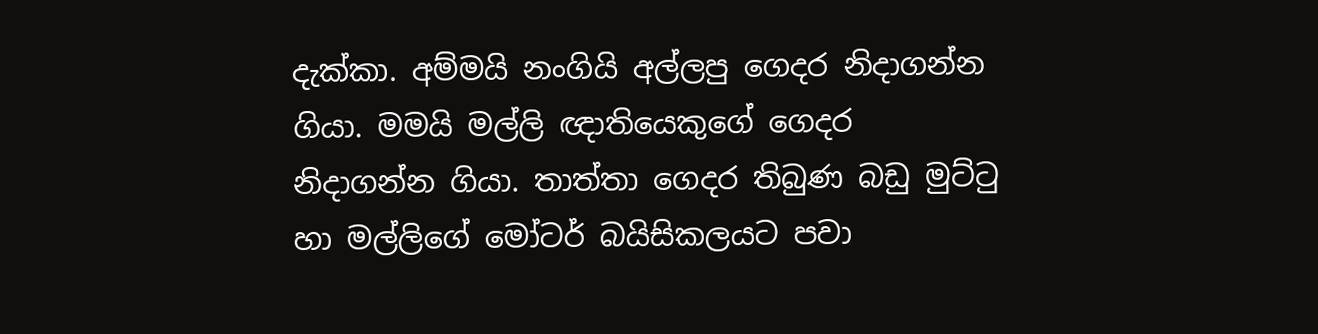දැක්කා. අම්මයි නංගියි අල්ලපු ගෙදර නිදාගන්න ගියා. මමයි මල්ලි ඥාතියෙකුගේ ගෙදර නිදාගන්න ගියා. තාත්තා ගෙදර තිබුණ බඩු මුට්ටු හා මල්ලිගේ මෝටර් බයිසිකලයට පවා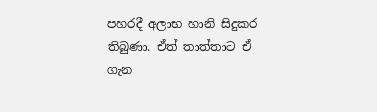පහරදී අලාභ හානි සිදුකර තිබුණා. ඒත් තාත්තාට ඒ ගැන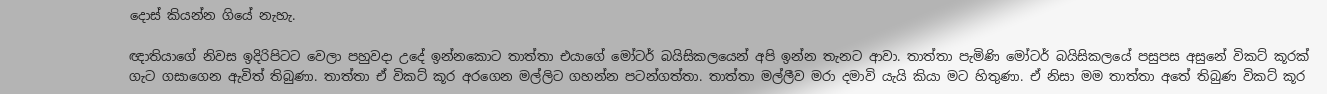දොස් කියන්න ගියේ නැහැ.

ඥාතියාගේ නිවස ඉදිරිපිටට වෙලා පහුවදා උදේ ඉන්නකොට තාත්තා එයාගේ මෝටර් බයිසිකලයෙන් අපි ඉන්න තැනට ආවා. තාත්තා පැමිණි මෝටර් බයිසිකලයේ පසුපස අසුනේ විකට් කූරක් ගැට ගසාගෙන ඇවිත් තිබුණා. තාත්තා ඒ විකට් කූර අරගෙන මල්ලිට ගහන්න පටන්ගත්තා. තාත්තා මල්ලීව මරා දමාවි යැයි කියා මට හිතුණා. ඒ නිසා මම තාත්තා අතේ තිබුණ විකට් කූර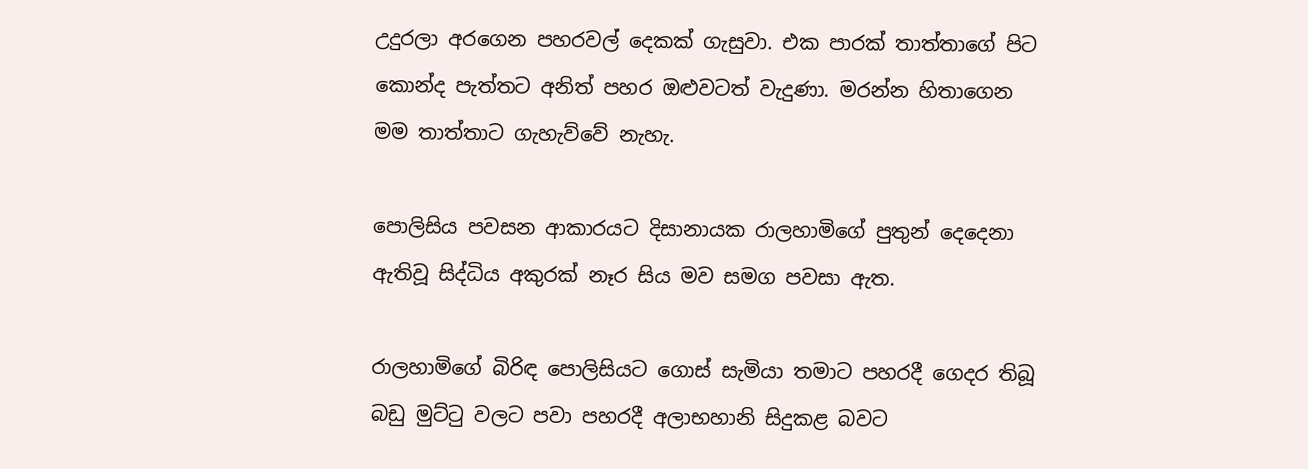උදුරලා අරගෙන පහරවල් දෙකක් ගැසුවා. එක පාරක් තාත්තාගේ පිට කොන්ද පැත්තට අනිත් පහර ඔළුවටත් වැදුණා. මරන්න හිතාගෙන මම තාත්තාට ගැහැව්වේ නැහැ.

පොලිසිය පවසන ආකාරයට දිසානායක රාලහාමිගේ පුතුන් දෙදෙනා ඇතිවූ සිද්ධිය අකුරක් නෑර සිය මව සමග පවසා ඇත.

රාලහාමිගේ බිරිඳ පොලිසියට ගොස් සැමියා තමාට පහරදී ගෙදර තිබූ බඩු මුට්ටු වලට පවා පහරදී අලාභහානි සිදුකළ බවට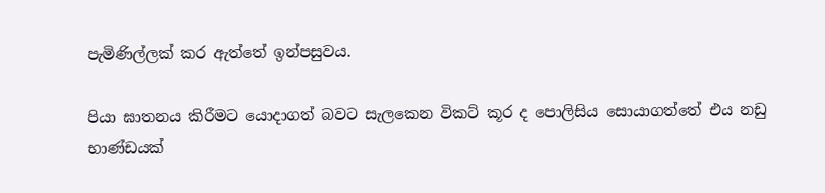පැමිණිල්ලක් කර ඇත්තේ ඉන්පසුවය.

පියා ඝාතනය කිරීමට යොදාගත් බවට සැලකෙන විකට් කූර ද පොලිසිය සොයාගත්තේ එය නඩු භාණ්ඩයක්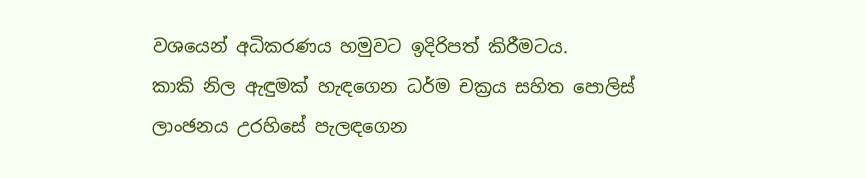වශයෙන් අධිකරණය හමුවට ඉදිරිපත් කිරීමටය.
කාකි නිල ඇඳුමක් හැඳගෙන ධර්ම චක්‍රය සහිත පොලිස් ලාංඡනය උරහිසේ පැලඳගෙන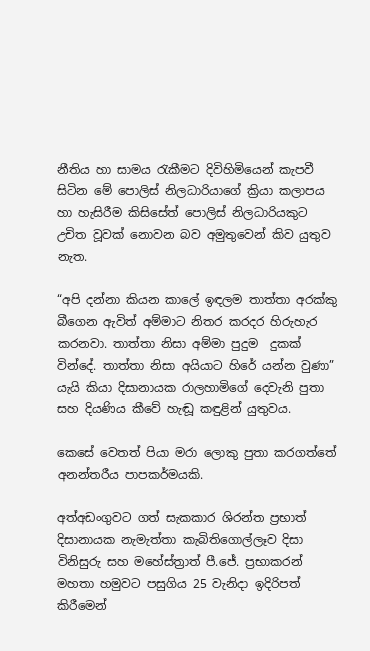නීතිය හා සාමය රැකීමට දිවිහිමියෙන් කැපවී සිටින මේ පොලිස් නිලධාරියාගේ ක්‍රියා කලාපය හා හැසිරීම කිසිසේත් පොලිස් නිලධාරියකුට උචිත වූවක් නොවන බව අමුතුවෙන් කිව යුතුව නැත.

“අපි දන්නා කියන කාලේ ඉඳලම තාත්තා අරක්කු බීගෙන ඇවිත් අම්මාට නිතර කරදර හිරුහැර කරනවා. තාත්තා නිසා අම්මා පුදුම  දුකක් වින්දේ. තාත්තා නිසා අයියාට හිරේ යන්න වුණා” යැයි කියා දිසානායක රාලහාමිගේ දෙවැනි පුතා සහ දියණිය කීවේ හැඬූ කඳුළින් යුතුවය.

කෙසේ වෙතත් පියා මරා ලොකු පුතා කරගත්තේ අනන්තරීය පාපකර්මයකි.

අත්අඩංගුවට ගත් සැකකාර ශිරන්ත ප්‍රභාත් දිසානායක නැමැත්තා කැබිතිගොල්ලෑව දිසා විනිසුරු සහ මහේස්ත්‍රාත් පී.ජේ. ප්‍රභාකරන් මහතා හමුවට පසුගිය 25 වැනිදා ඉදිරිපත් කිරීමෙන්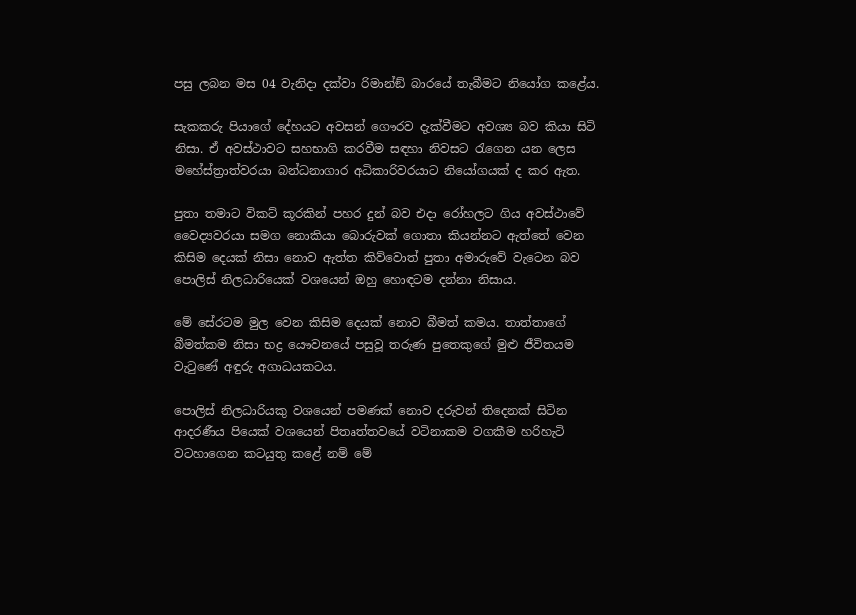පසු ලබන මස 04 වැනිදා දක්වා රිමාන්ඞ් බාරයේ තැබීමට නියෝග කළේය.

සැකකරු පියාගේ දේහයට අවසන් ගෞරව දැක්වීමට අවශ්‍ය බව කියා සිටි නිසා. ඒ අවස්ථාවට සහභාගි කරවීම සඳහා නිවසට රැගෙන යන ලෙස මහේස්ත්‍රාත්වරයා බන්ධනාගාර අධිකාරිවරයාට නියෝගයක් ද කර ඇත.

පුතා තමාට විකට් කූරකින් පහර දුන් බව එදා රෝහලට ගිය අවස්ථාවේ වෛද්‍යවරයා සමග නොකියා බොරුවක් ගොතා කියන්නට ඇත්තේ වෙන කිසිම දෙයක් නිසා නොව ඇත්ත කිව්වොත් පුතා අමාරුවේ වැටෙන බව පොලිස් නිලධාරියෙක් වශයෙන් ඔහු හොඳටම දන්නා නිසාය.

මේ සේරටම මුල වෙන කිසිම දෙයක් නොව බීමත් කමය. තාත්තාගේ බීමත්කම නිසා භද්‍ර යෞවනයේ පසුවූ තරුණ පුතෙකුගේ මුළු ජීවිතයම වැටුණේ අඳුරු අගාධයකටය.

පොලිස් නිලධාරියකු වශයෙන් පමණක් නොව දරුවන් තිදෙනක් සිටින ආදරණීය පියෙක් වශයෙන් පිතෘත්තවයේ වටිනාකම වගකීම හරිහැටි වටහාගෙන කටයුතු කළේ නම් මේ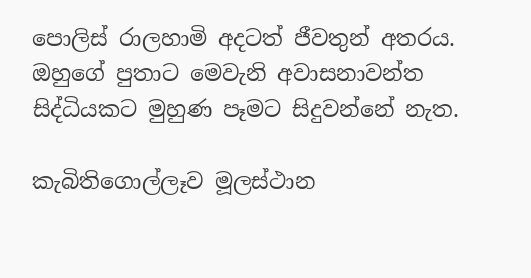පොලිස් රාලහාමි අදටත් ජීවතුන් අතරය. ඔහුගේ පුතාට මෙවැනි අවාසනාවන්ත සිද්ධියකට මුහුණ පෑමට සිදුවන්නේ නැත.

කැබිතිගොල්ලෑව මූලස්ථාන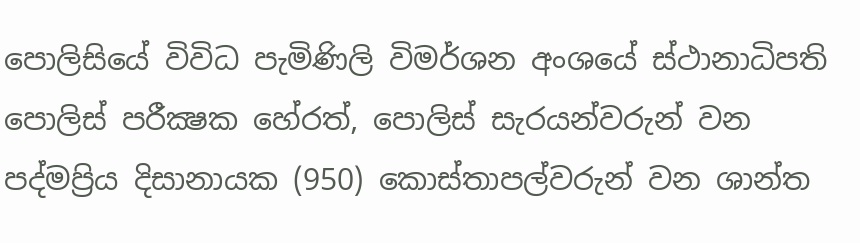පොලිසියේ විවිධ පැමිණිලි විමර්ශන අංශයේ ස්ථානාධිපති පොලිස් පරීක්‍ෂක හේරත්, පොලිස් සැරයන්වරුන් වන පද්මප්‍රිය දිසානායක (950) කොස්තාපල්වරුන් වන ශාන්ත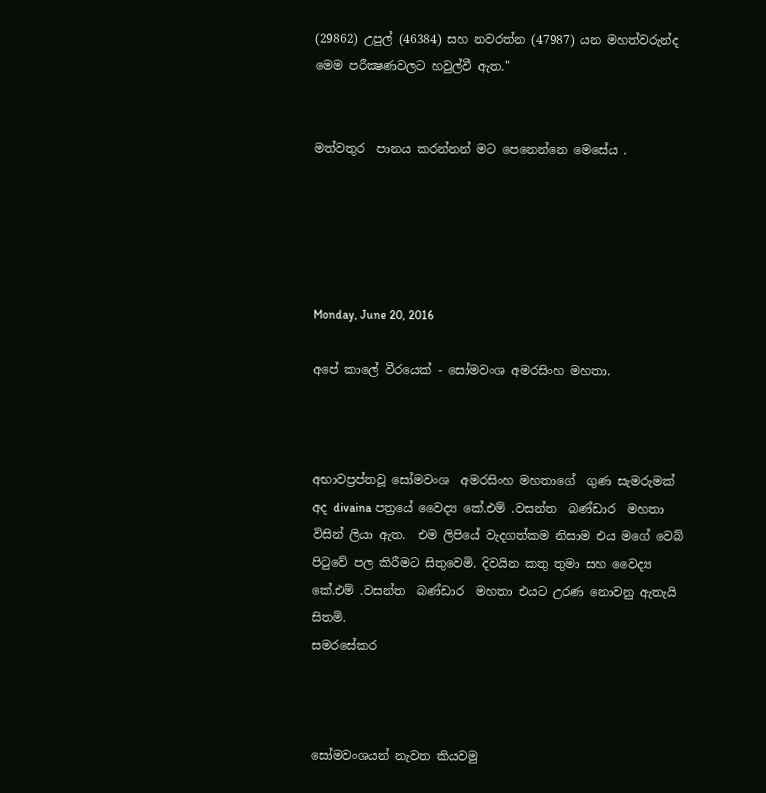(29862) උපුල් (46384) සහ නවරත්න (47987) යන මහත්වරුන්ද මෙම පරීක්‍ෂණවලට හවුල්වී ඇත."


මත්වතුර  පානය කරන්නන් මට පෙනෙන්නෙ මෙසේය .





Monday, June 20, 2016

අපේ කාලේ වීරයෙක් - සෝමවංශ අමරසිංහ මහතා.



අභාවප්‍රප්තවූ සෝමවංශ  අමරසිංහ මහතාගේ  ගුණ සැමරුමක්  අද divaina පත්‍රයේ වෛද්‍ය කේ.එම් .වසන්ත  බණ්ඩාර  මහතා විසින් ලියා ඇත.  එම ලිපියේ වැදගත්කම නිසාම එය මගේ වෙබ් පිටුවේ පල කිරීමට සිතුවෙමි. දිවයින කතු තුමා සහ වෛද්‍ය කේ.එම් .වසන්ත  බණ්ඩාර  මහතා එයට උරණ නොවනු ඇතැයි සිතමි.
සමරසේකර



සෝමවංශයන් නැවත කියවමු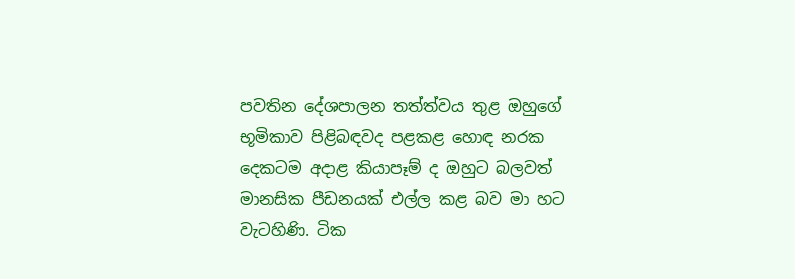පවතින දේශපාලන තත්ත්වය තුළ ඔහුගේ භූමිකාව පිළිබඳවද පළකළ හොඳ නරක දෙකටම අදාළ කියාපෑම් ද ඔහුට බලවත් මානසික පීඩනයක්‌ එල්ල කළ බව මා හට වැටහිණි. ටික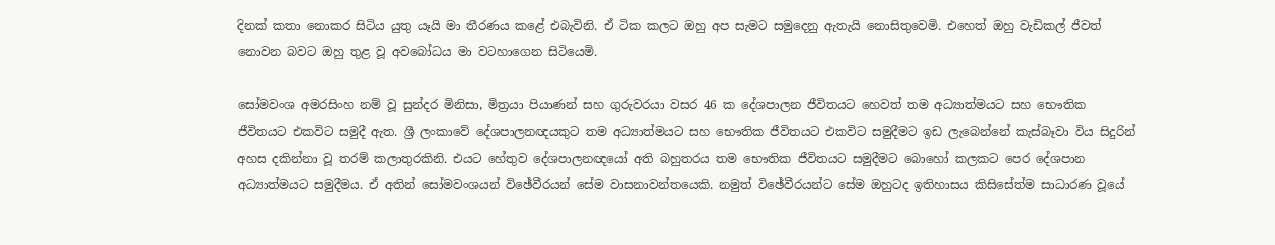දිනක්‌ කතා නොකර සිටිය යුතු යෑයි මා තීරණය කළේ එබැවිනි. ඒ ටික කලට ඔහු අප සැමට සමුදෙනු ඇතැයි නොසිතුවෙමි. එහෙත් ඔහු වැඩිකල් ජීවත් නොවන බවට ඔහු තුළ වූ අවබෝධය මා වටහාගෙන සිටියෙමි.

සෝමවංශ අමරසිංහ නම් වූ සුන්දර මිනිසා, මිත්‍රයා පියාණන් සහ ගුරුවරයා වසර 46 ක දේශපාලන ජීවිතයට හෙවත් තම අධ්‍යාත්මයට සහ භෞතික ජීවිතයට එකවිට සමුදී ඇත. ශ්‍රී ලංකාවේ දේශපාලනඥයකුට තම අධ්‍යාත්මයට සහ භෞතික ජීවිතයට එකවිට සමුදීමට ඉඩ ලැබෙන්නේ කැස්‌බෑවා විය සිදුරින් අහස දකින්නා වූ තරම් කලාතුරකිනි. එයට හේතුව දේශපාලනඥයෝ අති බහුතරය තම භෞතික ජීවිතයට සමුදීමට බොහෝ කලකට පෙර දේශපාන අධ්‍යාත්මයට සමුදීමය. ඒ අතින් සෝමවංශයන් විඡේවීරයන් සේම වාසනාවන්තයෙකි. නමුත් විඡේවීරයන්ට සේම ඔහුටද ඉතිහාසය කිසිසේත්ම සාධාරණ වූයේ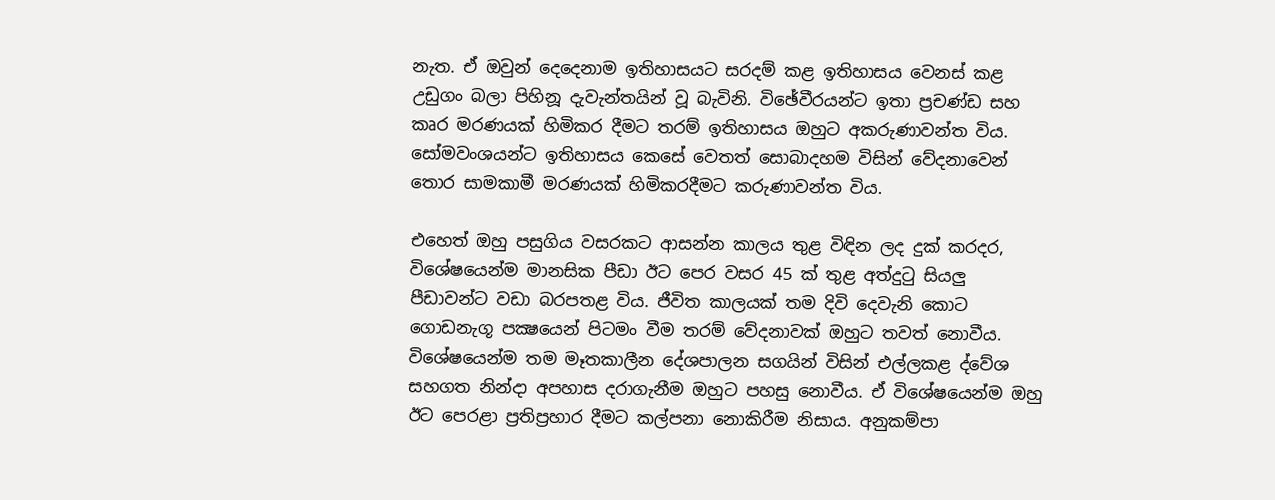නැත. ඒ ඔවුන් දෙදෙනාම ඉතිහාසයට සරදම් කළ ඉතිහාසය වෙනස්‌ කළ උඩුගං බලා පිහිනූ දැවැන්තයින් වූ බැවිනි. විඡේවීරයන්ට ඉතා ප්‍රචණ්‌ඩ සහ කෘර මරණයක්‌ හිමිකර දීමට තරම් ඉතිහාසය ඔහුට අකරුණාවන්ත විය. සෝමවංශයන්ට ඉතිහාසය කෙසේ වෙතත් සොබාදහම විසින් වේදනාවෙන් තොර සාමකාමී මරණයක්‌ හිමිකරදීමට කරුණාවන්ත විය.

එහෙත් ඔහු පසුගිය වසරකට ආසන්න කාලය තුළ විඳින ලද දුක්‌ කරදර, විශේෂයෙන්ම මානසික පීඩා ඊට පෙර වසර 45 ක්‌ තුළ අත්දුටු සියලු පීඩාවන්ට වඩා බරපතළ විය. ජීවිත කාලයක්‌ තම දිවි දෙවැනි කොට ගොඩනැගූ පක්‍ෂයෙන් පිටමං වීම තරම් වේදනාවක්‌ ඔහුට තවත් නොවීය. විශේෂයෙන්ම තම මෑතකාලීන දේශපාලන සගයින් විසින් එල්ලකළ ද්වේශ සහගත නින්දා අපහාස දරාගැනීම ඔහුට පහසු නොවීය. ඒ විශේෂයෙන්ම ඔහු ඊට පෙරළා ප්‍රතිප්‍රහාර දීමට කල්පනා නොකිරීම නිසාය. අනුකම්පා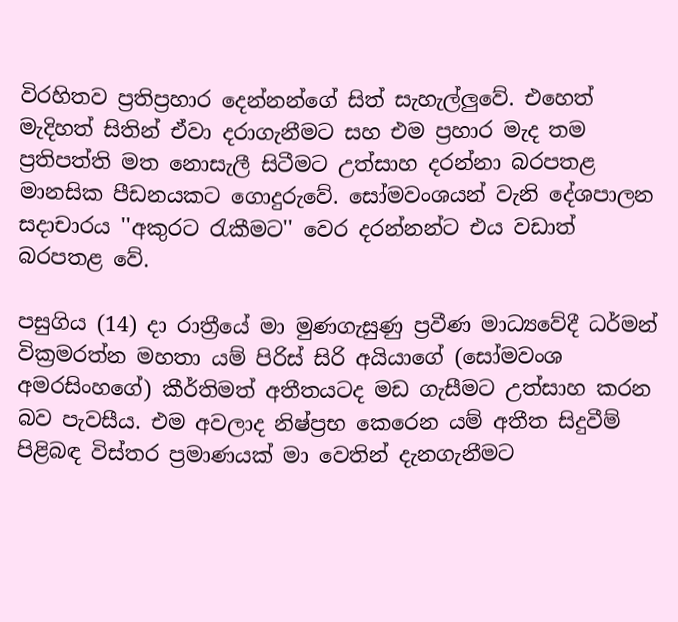විරහිතව ප්‍රතිප්‍රහාර දෙන්නන්ගේ සිත් සැහැල්ලුවේ. එහෙත් මැදිහත් සිතින් ඒවා දරාගැනීමට සහ එම ප්‍රහාර මැද තම ප්‍රතිපත්ති මත නොසැලී සිටීමට උත්සාහ දරන්නා බරපතළ මානසික පීඩනයකට ගොදුරුවේ. සෝමවංශයන් වැනි දේශපාලන සදාචාරය ''අකුරට රැකීමට'' වෙර දරන්නන්ට එය වඩාත් බරපතළ වේ.

පසුගිය (14) දා රාත්‍රීයේ මා මුණගැසුණු ප්‍රවීණ මාධ්‍යවේදී ධර්මන් වික්‍රමරත්න මහතා යම් පිරිස්‌ සිරි අයියාගේ (සෝමවංශ අමරසිංහගේ) කීර්තිමත් අතීතයටද මඩ ගැසීමට උත්සාහ කරන බව පැවසීය. එම අවලාද නිෂ්ප්‍රභ කෙරෙන යම් අතීත සිදුවීම් පිළිබඳ විස්‌තර ප්‍රමාණයක්‌ මා වෙතින් දැනගැනීමට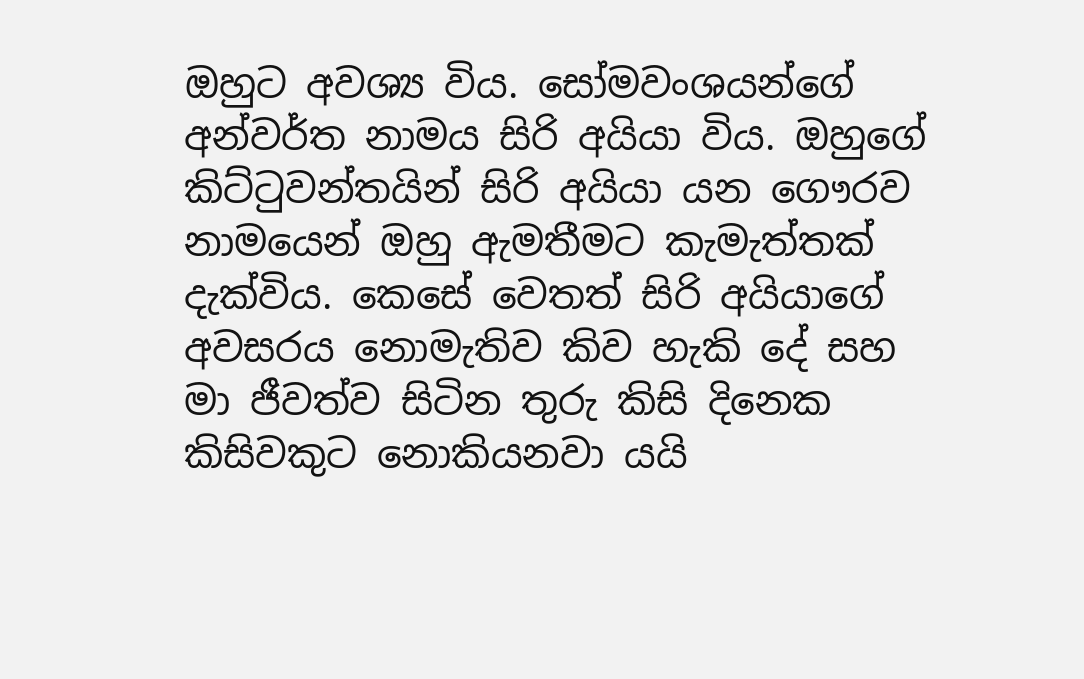ඔහුට අවශ්‍ය විය. සෝමවංශයන්ගේ අන්වර්ත නාමය සිරි අයියා විය. ඔහුගේ කිට්‌ටුවන්තයින් සිරි අයියා යන ගෞරව නාමයෙන් ඔහු ඇමතීමට කැමැත්තක්‌ දැක්‌විය. කෙසේ වෙතත් සිරි අයියාගේ අවසරය නොමැතිව කිව හැකි දේ සහ මා ජීවත්ව සිටින තුරු කිසි දිනෙක කිසිවකුට නොකියනවා යයි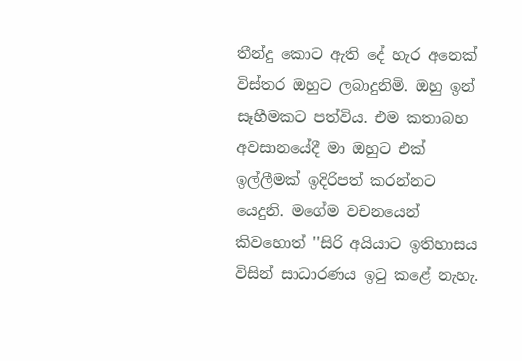තීන්දු කොට ඇති දේ හැර අනෙක්‌ විස්‌තර ඔහුට ලබාදුනිමි. ඔහු ඉන් සෑහීමකට පත්විය. එම කතාබහ අවසානයේදී මා ඔහුට එක්‌ ඉල්ලීමක්‌ ඉදිරිපත් කරන්නට යෙදුනි. මගේම වචනයෙන් කිවහොත් ''සිරි අයියාට ඉතිහාසය විසින් සාධාරණය ඉටු කළේ නැහැ.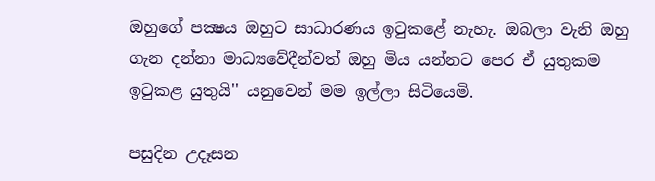ඔහුගේ පක්‍ෂය ඔහුට සාධාරණය ඉටුකළේ නැහැ. ඔබලා වැනි ඔහු ගැන දන්නා මාධ්‍යවේදීන්වත් ඔහු මිය යන්නට පෙර ඒ යුතුකම ඉටුකළ යුතුයි'' යනුවෙන් මම ඉල්ලා සිටියෙමි.

පසුදින උදෑසන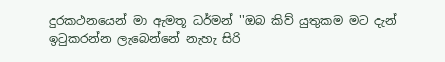දුරකථනයෙන් මා ඇමතූ ධර්මන් ''ඔබ කිව් යුතුකම මට දැන් ඉටුකරන්න ලැබෙන්නේ නැහැ සිරි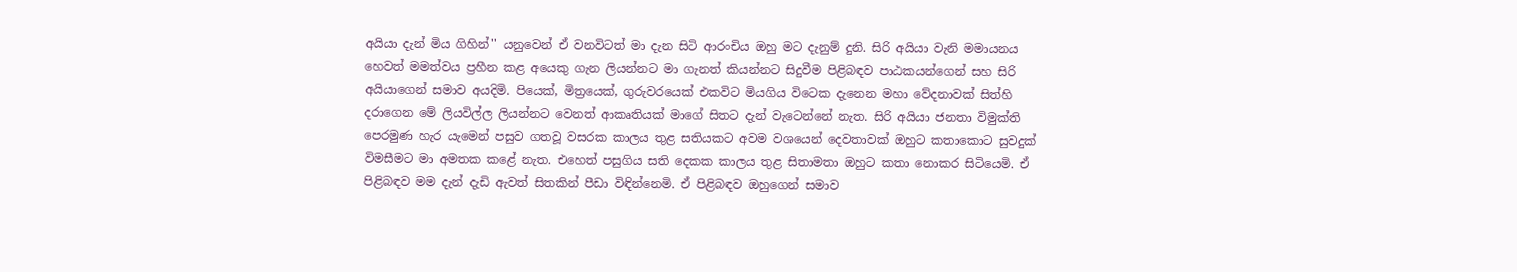අයියා දැන් මිය ගිහින්'' යනුවෙන් ඒ වනවිටත් මා දැන සිටි ආරංචිය ඔහු මට දැනුම් දුනි. සිරි අයියා වැනි මමායනය හෙවත් මමත්වය ප්‍රහීන කළ අයෙකු ගැන ලියන්නට මා ගැනත් කියන්නට සිදුවීම පිළිබඳව පාඨකයන්ගෙන් සහ සිරි අයියාගෙන් සමාව අයදිමි. පියෙක්‌, මිත්‍රයෙක්‌, ගුරුවරයෙක්‌ එකවිට මියගිය විටෙක දැනෙන මහා වේදනාවක්‌ සිත්හි දරාගෙන මේ ලියවිල්ල ලියන්නට වෙනත් ආකෘතියක්‌ මාගේ සිතට දැන් වැටෙන්නේ නැත. සිරි අයියා ජනතා විමුක්‌ති පෙරමුණ හැර යැමෙන් පසුව ගතවූ වසරක කාලය තුළ සතියකට අවම වශයෙන් දෙවතාවක්‌ ඔහුට කතාකොට සුවදුක්‌ විමසීමට මා අමතක කළේ නැත. එහෙත් පසුගිය සති දෙකක කාලය තුළ සිතාමතා ඔහුට කතා නොකර සිටියෙමි. ඒ පිළිබඳව මම දැන් දැඩි ඇවත් සිතකින් පීඩා විඳින්නෙමි. ඒ පිළිබඳව ඔහුගෙන් සමාව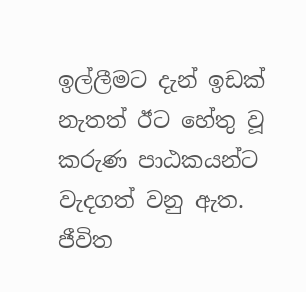ඉල්ලීමට දැන් ඉඩක්‌ නැතත් ඊට හේතු වූ කරුණ පාඨකයන්ට වැදගත් වනු ඇත. ජීවිත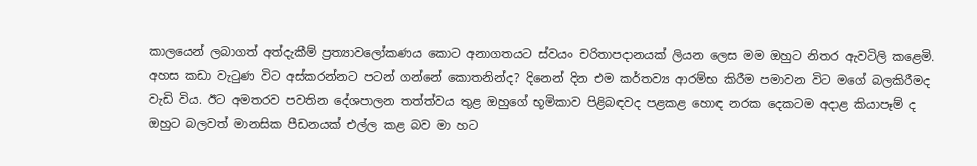කාලයෙන් ලබාගත් අත්දැකීම් ප්‍රත්‍යාවලෝකණය කොට අනාගතයට ස්‌වයං චරිතාපදානයක්‌ ලියන ලෙස මම ඔහුට නිතර ඇවටිලි කළෙමි. අහස කඩා වැටුණ විට අස්‌කරන්නට පටන් ගන්නේ කොතනින්ද? දිනෙන් දින එම කර්තව්‍ය ආරම්භ කිරීම පමාවන විට මගේ බලකිරීමද වැඩි විය. ඊට අමතරව පවතින දේශපාලන තත්ත්වය තුළ ඔහුගේ භූමිකාව පිළිබඳවද පළකළ හොඳ නරක දෙකටම අදාළ කියාපෑම් ද ඔහුට බලවත් මානසික පීඩනයක්‌ එල්ල කළ බව මා හට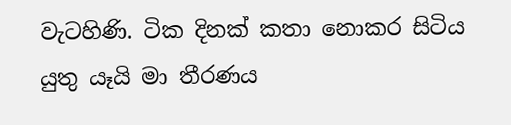වැටහිණි. ටික දිනක්‌ කතා නොකර සිටිය යුතු යෑයි මා තීරණය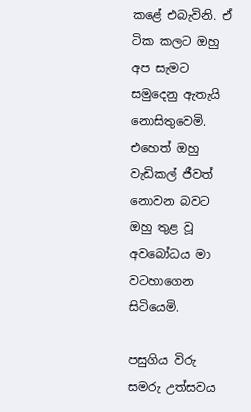කළේ එබැවිනි. ඒ ටික කලට ඔහු අප සැමට සමුදෙනු ඇතැයි නොසිතුවෙමි. එහෙත් ඔහු වැඩිකල් ජීවත් නොවන බවට ඔහු තුළ වූ අවබෝධය මා වටහාගෙන සිටියෙමි.

පසුගිය විරු සමරු උත්සවය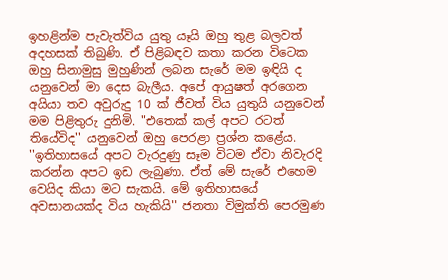ඉහළින්ම පැවැත්විය යුතු යෑයි ඔහු තුළ බලවත් අදහසක්‌ තිබුණි. ඒ පිළිබඳව කතා කරන විටෙක ඔහු සිනාමුසු මුහුණින් ලබන සැරේ මම ඉඳියි ද යනුවෙන් මා දෙස බැලීය. අපේ ආයුෂත් අරගෙන අයියා තව අවුරුදු 10 ක්‌ ජීවත් විය යුතුයි යනුවෙන් මම පිළිතුරු දුනිමි. "එතෙක්‌ කල් අපට රටත් තියේවිද'' යනුවෙන් ඔහු පෙරළා ප්‍රශ්න කළේය. ''ඉතිහාසයේ අපට වැරදුණු සෑම විටම ඒවා නිවැරදි කරන්න අපට ඉඩ ලැබුණා. ඒත් මේ සැරේ එහෙම වෙයිද කියා මට සැකයි. මේ ඉතිහාසයේ අවසානයක්‌ද විය හැකියි'' ජනතා විමුක්‌ති පෙරමුණ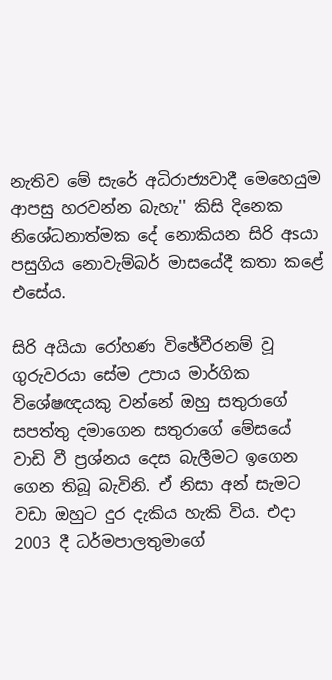නැතිව මේ සැරේ අධිරාජ්‍යවාදී මෙහෙයුම ආපසු හරවන්න බැහැ'' කිසි දිනෙක නිශේධනාත්මක දේ නොකියන සිරි අsයා පසුගිය නොවැම්බර් මාසයේදී කතා කළේ එසේය.

සිරි අයියා රෝහණ විඡේවීරනම් වූ ගුරුවරයා සේම උපාය මාර්ගික විශේෂඥයකු වන්නේ ඔහු සතුරාගේ සපත්තු දමාගෙන සතුරාගේ මේසයේ වාඩි වී ප්‍රශ්නය දෙස බැලීමට ඉගෙන ගෙන තිබූ බැවිනි. ඒ නිසා අන් සැමට වඩා ඔහුට දුර දැකිය හැකි විය. එදා 2003 දී ධර්මපාලතුමාගේ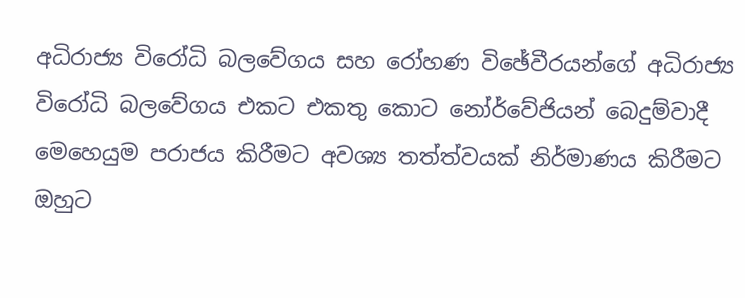අධිරාජ්‍ය විරෝධි බලවේගය සහ රෝහණ විඡේවීරයන්ගේ අධිරාජ්‍ය විරෝධි බලවේගය එකට එකතු කොට නෝර්වේජියන් බෙදුම්වාදී මෙහෙයුම පරාජය කිරීමට අවශ්‍ය තත්ත්වයක්‌ නිර්මාණය කිරීමට ඔහුට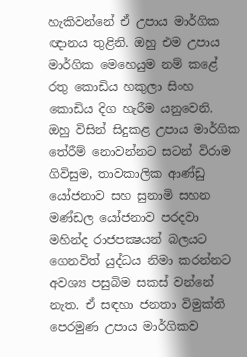හැකිවන්නේ ඒ උපාය මාර්ගික ඥානය තුළිනි. ඔහු එම උපාය මාර්ගික මෙහෙයුම නම් කළේ රතු කොඩිය හකුලා සිංහ කොඩිය දිග හැරීම යනුවෙනි. ඔහු විසින් සිදුකළ උපාය මාර්ගික තේරීම් නොවන්නට සටන් විරාම ගිවිසුම, තාවකාලික ආණ්‌ඩු යෝජනාව සහ සුනාමි සහන මණ්‌ඩල යෝජනාව පරදවා මහින්ද රාජපක්‍ෂයන් බලයට ගෙනවිත් යුද්ධය නිමා කරන්නට අවශ්‍ය පසුබිම සකස්‌ වන්නේ නැත. ඒ සඳහා ජනතා විමුක්‌ති පෙරමුණ උපාය මාර්ගිකව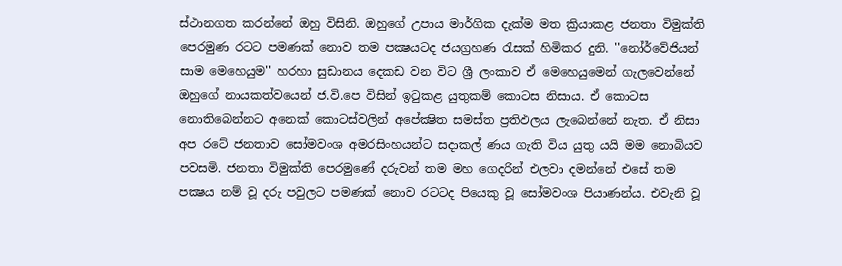ස්‌ථානගත කරන්නේ ඔහු විසිනි. ඔහුගේ උපාය මාර්ගික දැක්‌ම මත ක්‍රියාකළ ජනතා විමුක්‌ති පෙරමුණ රටට පමණක්‌ නොව තම පක්‍ෂයටද ජයග්‍රහණ රැසක්‌ හිමිකර දුනි. ''නෝර්වේජියන් සාම මෙහෙයුම'' හරහා සුඩානය දෙකඩ වන විට ශ්‍රී ලංකාව ඒ මෙහෙයුමෙන් ගැලවෙන්නේ ඔහුගේ නායකත්වයෙන් ජ.වි.පෙ විසින් ඉටුකළ යුතුකම් කොටස නිසාය. ඒ කොටස නොතිබෙන්නට අනෙක්‌ කොටස්‌වලින් අපේක්‍ෂිත සමස්‌ත ප්‍රතිඵලය ලැබෙන්නේ නැත. ඒ නිසා අප රටේ ජනතාව සෝමවංශ අමරසිංහයන්ට සදාකල් ණය ගැති විය යුතු යයි මම නොබියව පවසමි. ජනතා විමුක්‌ති පෙරමුණේ දරුවන් තම මහ ගෙදරින් එලවා දමන්නේ එසේ තම පක්‍ෂය නම් වූ දරු පවුලට පමණක්‌ නොව රටටද පියෙකු වූ සෝමවංශ පියාණන්ය. එවැනි වූ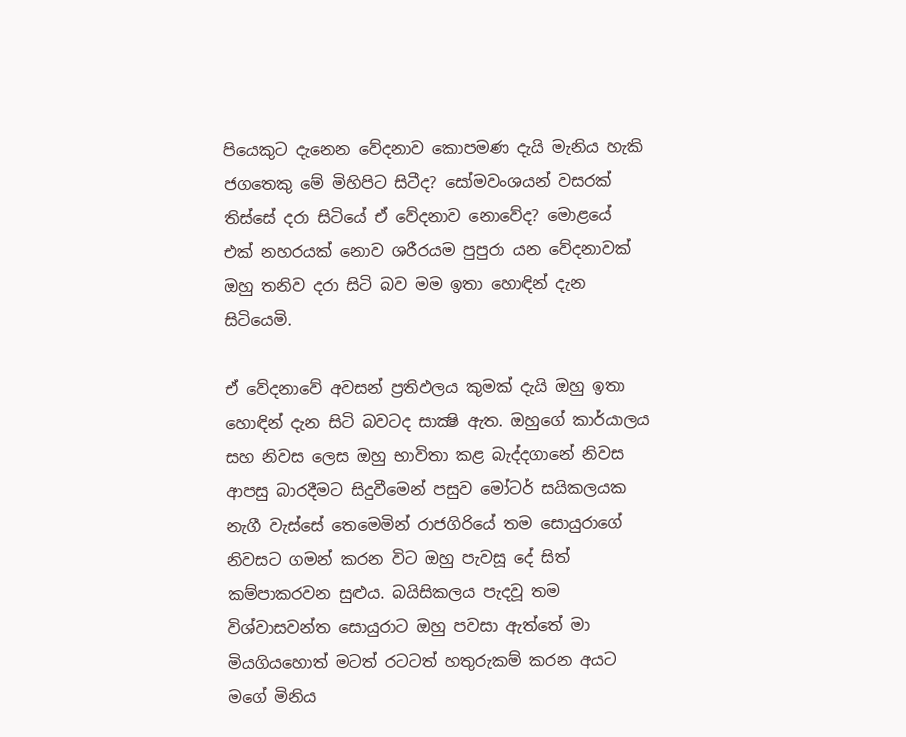පියෙකුට දැනෙන වේදනාව කොපමණ දැයි මැනිය හැකි ජගතෙකු මේ මිහිපිට සිටීද? සෝමවංශයන් වසරක්‌ තිස්‌සේ දරා සිටියේ ඒ වේදනාව නොවේද? මොළයේ එක්‌ නහරයක්‌ නොව ශරීරයම පුපුරා යන වේදනාවක්‌ ඔහු තනිව දරා සිටි බව මම ඉතා හොඳින් දැන සිටියෙමි.

ඒ වේදනාවේ අවසන් ප්‍රතිඵලය කුමක්‌ දැයි ඔහු ඉතා හොඳින් දැන සිටි බවටද සාක්‍ෂි ඇත. ඔහුගේ කාර්යාලය සහ නිවස ලෙස ඔහු භාවිතා කළ බැද්දගානේ නිවස ආපසු බාරදීමට සිදුවීමෙන් පසුව මෝටර් සයිකලයක නැගී වැස්‌සේ තෙමෙමින් රාජගිරියේ තම සොයුරාගේ නිවසට ගමන් කරන විට ඔහු පැවසූ දේ සිත් කම්පාකරවන සුළුය. බයිසිකලය පැදවූ තම විශ්වාසවන්ත සොයුරාට ඔහු පවසා ඇත්තේ මා මියගියහොත් මටත් රටටත් හතුරුකම් කරන අයට මගේ මිනිය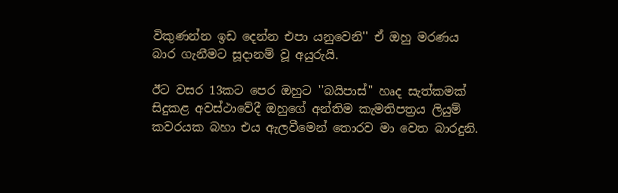විකුණන්න ඉඩ දෙන්න එපා යනුවෙනි'' ඒ ඔහු මරණය බාර ගැනීමට සූදානම් වූ අයුරුයි.

ඊට වසර 13කට පෙර ඔහුට ''බයිපාස්‌'' හෘද සැත්කමක්‌ සිදුකළ අවස්‌ථාවේදී ඔහුගේ අන්තිම කැමතිපත්‍රය ලියුම් කවරයක බහා එය ඇලවීමෙන් තොරව මා වෙත බාරදුනි.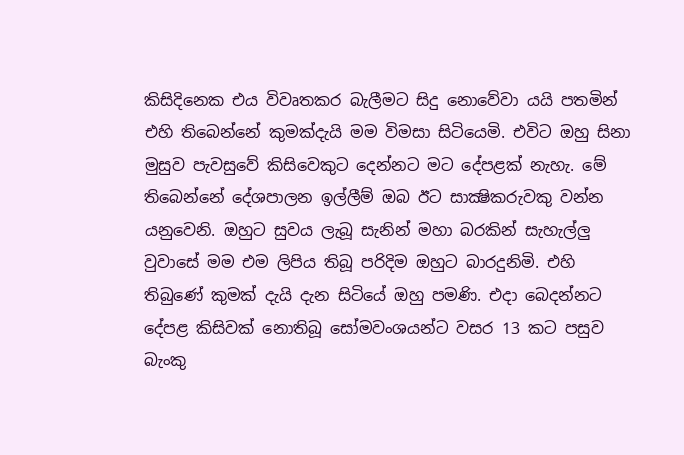කිසිදිනෙක එය විවෘතකර බැලීමට සිදු නොවේවා යයි පතමින් එහි තිබෙන්නේ කුමක්‌දැයි මම විමසා සිටියෙමි. එවිට ඔහු සිනා මුසුව පැවසුවේ කිසිවෙකුට දෙන්නට මට දේපළක්‌ නැහැ. මේ තිබෙන්නේ දේශපාලන ඉල්ලීම් ඔබ ඊට සාක්‍ෂිකරුවකු වන්න යනුවෙනි. ඔහුට සුවය ලැබූ සැනින් මහා බරකින් සැහැල්ලු වුවාසේ මම එම ලිපිය තිබූ පරිදිම ඔහුට බාරදුනිමි. එහි තිබුණේ කුමක්‌ දැයි දැන සිටියේ ඔහු පමණි. එදා බෙදන්නට දේපළ කිසිවක්‌ නොතිබූ සෝමවංශයන්ට වසර 13 කට පසුව බැංකු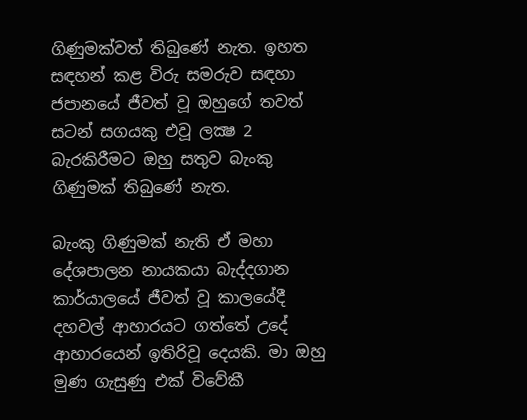ගිණුමක්‌වත් තිබුණේ නැත. ඉහත සඳහන් කළ විරු සමරුව සඳහා ජපානයේ ජීවත් වූ ඔහුගේ තවත් සටන් සගයකු එවූ ලක්‍ෂ 2 බැරකිරීමට ඔහු සතුව බැංකු ගිණුමක්‌ තිබුණේ නැත.

බැංකු ගිණුමක්‌ නැති ඒ මහා දේශපාලන නායකයා බැද්දගාන කාර්යාලයේ ජීවත් වූ කාලයේදී දහවල් ආහාරයට ගත්තේ උදේ ආහාරයෙන් ඉතිරිවූ දෙයකි. මා ඔහු මුණ ගැසුණු එක්‌ විවේකී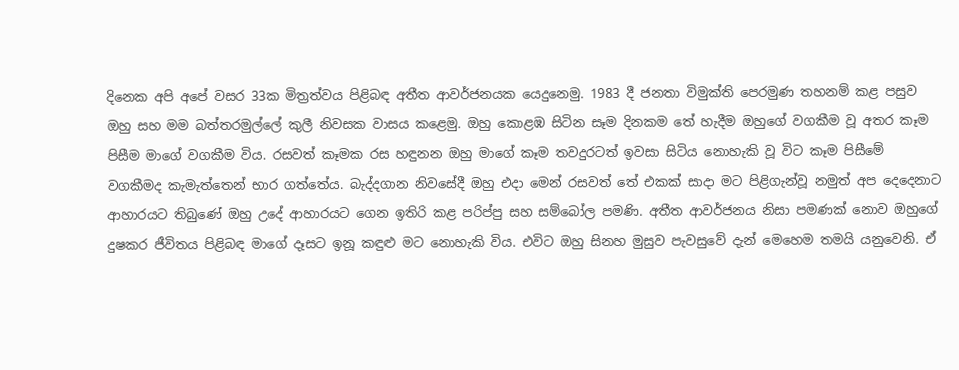දිනෙක අපි අපේ වසර 33ක මිත්‍රත්වය පිළිබඳ අතීත ආවර්ජනයක යෙදුනෙමු. 1983 දී ජනතා විමුක්‌ති පෙරමුණ තහනම් කළ පසුව ඔහු සහ මම බත්තරමුල්ලේ කුලී නිවසක වාසය කළෙමු. ඔහු කොළඹ සිටින සෑම දිනකම තේ හැදීම ඔහුගේ වගකීම වූ අතර කෑම පිසීම මාගේ වගකීම විය. රසවත් කෑමක රස හඳුනන ඔහු මාගේ කෑම තවදුරටත් ඉවසා සිටිය නොහැකි වූ විට කෑම පිසීමේ වගකීමද කැමැත්තෙන් භාර ගත්තේය. බැද්දගාන නිවසේදී ඔහු එදා මෙන් රසවත් තේ එකක්‌ සාදා මට පිළිගැන්වූ නමුත් අප දෙදෙනාට ආහාරයට තිබුණේ ඔහු උදේ ආහාරයට ගෙන ඉතිරි කළ පරිප්පු සහ සම්බෝල පමණි. අතීත ආවර්ජනය නිසා පමණක්‌ නොව ඔහුගේ දුෂකර ජීවිතය පිළිබඳ මාගේ දෑසට ඉනූ කඳුළු මට නොහැකි විය. එවිට ඔහු සිනහ මුසුව පැවසුවේ දැන් මෙහෙම තමයි යනුවෙනි. ඒ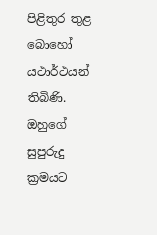පිළිතුර තුළ බොහෝ යථාර්ථයන් තිබිණි. ඔහුගේ සුපුරුදු ක්‍රමයට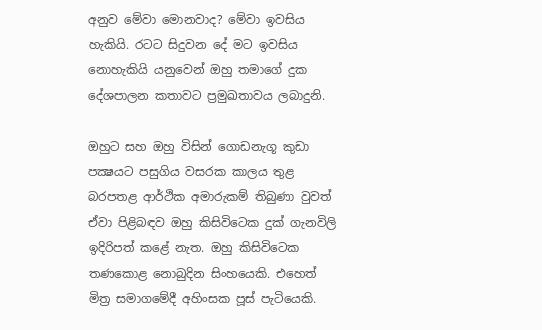අනුව මේවා මොනවාද? මේවා ඉවසිය හැකියි. රටට සිදුවන දේ මට ඉවසිය නොහැකියි යනුවෙන් ඔහු තමාගේ දුක දේශපාලන කතාවට ප්‍රමුඛතාවය ලබාදුනි.

ඔහුට සහ ඔහු විසින් ගොඩනැගූ කුඩා පක්‍ෂයට පසුගිය වසරක කාලය තුළ බරපතළ ආර්ථික අමාරුකම් තිබුණා වුවත් ඒවා පිළිබඳව ඔහු කිසිවිටෙක දුක්‌ ගැනවිලි ඉදිරිපත් කළේ නැත. ඔහු කිසිවිටෙක තණකොළ නොබුදින සිංහයෙකි. එහෙත් මිත්‍ර සමාගමේදී අහිංසක පූස්‌ පැටියෙකි.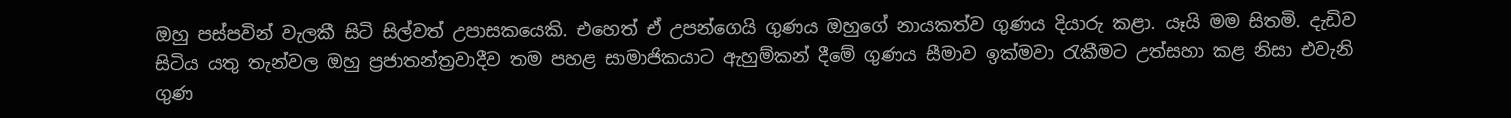ඔහු පස්‌පවින් වැලකී සිටි සිල්වත් උපාසකයෙකි. එහෙත් ඒ උපන්ගෙයි ගුණය ඔහුගේ නායකත්ව ගුණය දියාරු කළා. යෑයි මම සිතමි. දැඩිව සිටිය යතු තැන්වල ඔහු ප්‍රජාතන්ත්‍රවාදීව තම පහළ සාමාජිකයාට ඇහුම්කන් දීමේ ගුණය සීමාව ඉක්‌මවා රැකීමට උත්සහා කළ නිසා එවැනි ගුණ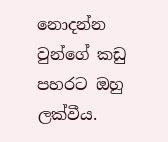නොදන්න වුන්ගේ කඩු පහරට ඔහු ලක්‌වීය.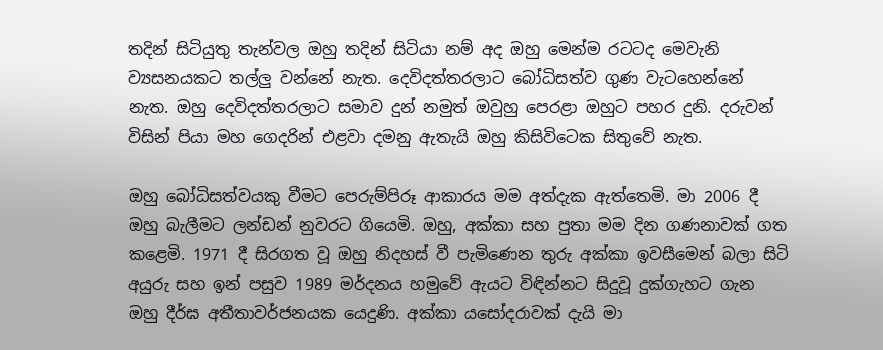තදින් සිටියුතු තැන්වල ඔහු තදින් සිටියා නම් අද ඔහු මෙන්ම රටටද මෙවැනි ව්‍යසනයකට තල්ලු වන්නේ නැත. දෙවිදත්තරලාට බෝධිසත්ව ගුණ වැටහෙන්නේ නැත. ඔහු දෙවිදත්තරලාට සමාව දුන් නමුත් ඔවුහු පෙරළා ඔහුට පහර දුනි. දරුවන් විසින් පියා මහ ගෙදරින් එළවා දමනු ඇතැයි ඔහු කිසිවිටෙක සිතුවේ නැත.

ඔහු බෝධිසත්වයකු වීමට පෙරුම්පිරූ ආකාරය මම අත්දැක ඇත්තෙමි. මා 2006 දී ඔහු බැලීමට ලන්ඩන් නුවරට ගියෙමි. ඔහු, අක්‌කා සහ පුතා මම දින ගණනාවක්‌ ගත කළෙමි. 1971 දී සිරගත වූ ඔහු නිදහස්‌ වී පැමිණෙන තුරු අක්‌කා ඉවසීමෙන් බලා සිටි අයුරු සහ ඉන් පසුව 1989 මර්දනය හමුවේ ඇයට විඳින්නට සිදුවූ දුක්‌ගැහට ගැන ඔහු දීර්ඝ අතීතාවර්ජනයක යෙදුණි. අක්‌කා යසෝදරාවක්‌ දැයි මා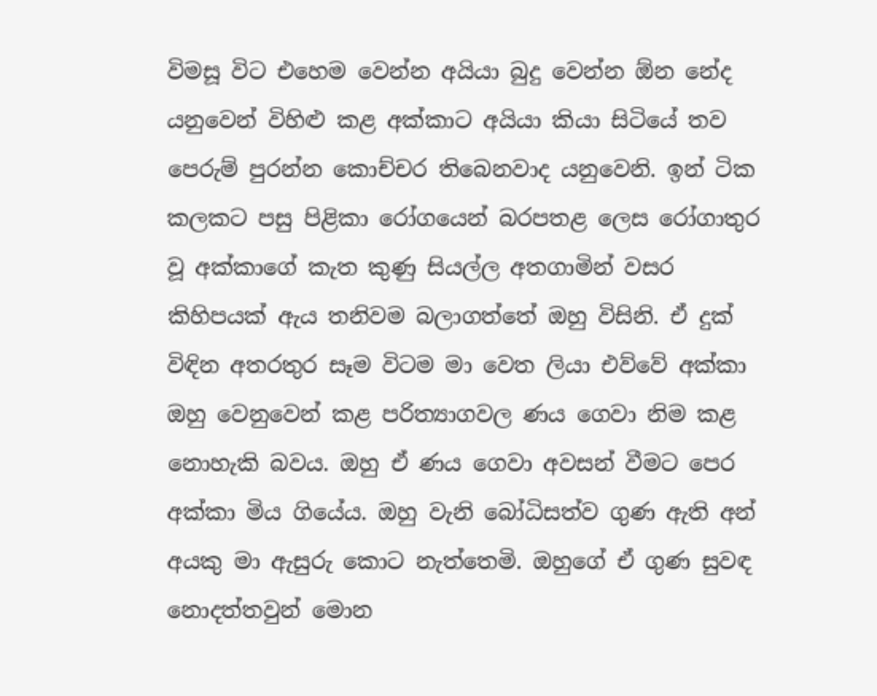විමසූ විට එහෙම වෙන්න අයියා බුදු වෙන්න ඕන නේද යනුවෙන් විහිළු කළ අක්‌කාට අයියා කියා සිටියේ තව පෙරුම් පුරන්න කොච්චර තිබෙනවාද යනුවෙනි. ඉන් ටික කලකට පසු පිළිකා රෝගයෙන් බරපතළ ලෙස රෝගාතුර වූ අක්‌කාගේ කැත කුණු සියල්ල අතගාමින් වසර කිහිපයක්‌ ඇය තනිවම බලාගත්තේ ඔහු විසිනි. ඒ දුක්‌ විඳින අතරතුර සෑම විටම මා වෙත ලියා එව්වේ අක්‌කා ඔහු වෙනුවෙන් කළ පරිත්‍යාගවල ණය ගෙවා නිම කළ නොහැකි බවය. ඔහු ඒ ණය ගෙවා අවසන් වීමට පෙර අක්‌කා මිය ගියේය. ඔහු වැනි බෝධිසත්ව ගුණ ඇති අන් අයකු මා ඇසුරු කොට නැත්තෙමි. ඔහුගේ ඒ ගුණ සුවඳ නොදත්තවුන් මොන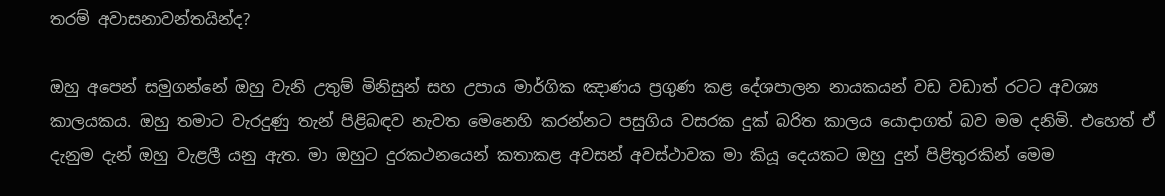තරම් අවාසනාවන්තයින්ද?

ඔහු අපෙන් සමුගන්නේ ඔහු වැනි උතුම් මිනිසුන් සහ උපාය මාර්ගික ඤාණය ප්‍රගුණ කළ දේශපාලන නායකයන් වඩ වඩාත් රටට අවශ්‍ය කාලයකය. ඔහු තමාට වැරදුණු තැන් පිළිබඳව නැවත මෙනෙහි කරන්නට පසුගිය වසරක දුක්‌ බරිත කාලය යොදාගත් බව මම දනිමි. එහෙත් ඒ දැනුම දැන් ඔහු වැළලී යනු ඇත. මා ඔහුට දුරකථනයෙන් කතාකළ අවසන් අවස්‌ථාවක මා කියූ දෙයකට ඔහු දුන් පිළිතුරකින් මෙම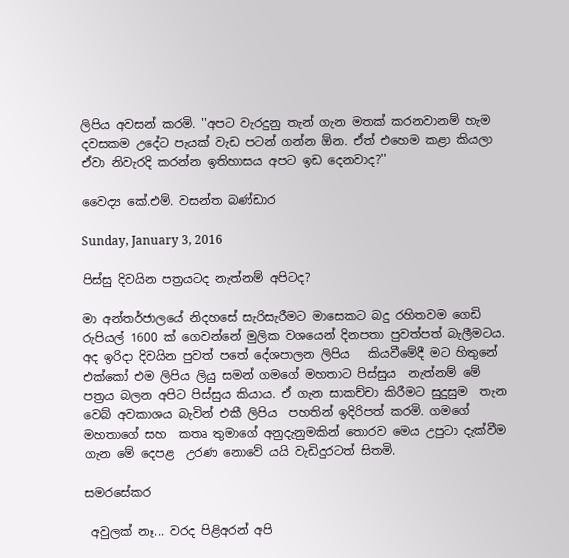ලිපිය අවසන් කරමි. ''අපට වැරදුනු තැන් ගැන මතක්‌ කරනවානම් හැම දවසකම උදේට පැයක්‌ වැඩ පටන් ගන්න ඕන. ඒත් එහෙම කළා කියලා ඒවා නිවැරදි කරන්න ඉතිහාසය අපට ඉඩ දෙනවාද?''

වෛද්‍ය කේ.එම්. වසන්ත බණ්‌ඩාර

Sunday, January 3, 2016

පිස්සු දිවයින පත්‍රයටද නැත්නම් අපිටද?

මා අන්තර්ජාලයේ නිදහසේ සැරිසැරීමට මාසෙකට බදු රහිතවම ගෙඩි රුපියල් 1600 ක් ගෙවන්නේ මුලික වශයෙන් දිනපතා පුවත්පත් බැලීමටය. අද ඉරිදා දිවයින පුවත් පතේ දේශපාලන ලිපිය   කියවීමේදී මට හිතුනේ එක්කෝ එම ලිපිය ලියු සමන් ගමගේ මහතාට පිස්සුය  නැත්නම් මේ පත්‍රය බලන අපිට පිස්සුය කියාය. ඒ ගැන සාකච්චා කිරීමට සුදුසුම  තැන වෙබ් අවකාශය බැවින් එකී ලිපිය  පහතින් ඉදිරිපත් කරමි. ගමගේ මහතාගේ සහ  කතෘ තුමාගේ අනුදැනුමකින් තොරව මෙය උපුටා දැක්වීම ගැන මේ දෙපළ  උරණ නොවේ යයි වැඩිදුරටත් සිතමි.

සමරසේකර

 අවුලක්‌ නෑ... වරද පිළිඅරන් අපි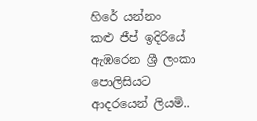හිරේ යන්නං
කළු ජීප් ඉදිරියේ ඇඹරෙන ශ්‍රී ලංකා පොලිසියට ආදරයෙන් ලියමි..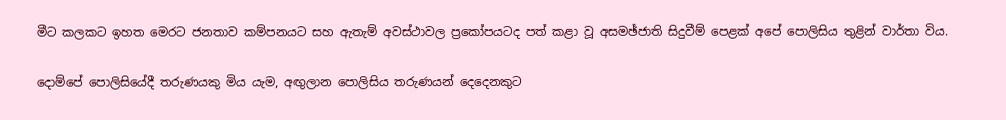මීට කලකට ඉහත මෙරට ජනතාව කම්පනයට සහ ඇතැම් අවස්‌ථාවල ප්‍රකෝපයටද පත් කළා වූ අසමඡ්ජාති සිදුවීම් පෙළක්‌ අපේ පොලිසිය තුළින් වාර්තා විය.

දොම්පේ පොලිසියේදී තරුණයකු මිය යැම, අඟුලාන පොලිසිය තරුණයන් දෙදෙනකුට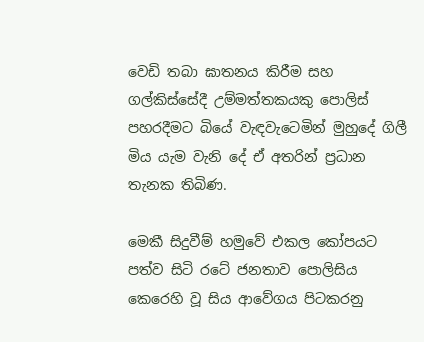වෙඩි තබා ඝාතනය කිරීම සහ ගල්කිස්‌සේදී උම්මත්තකයකු පොලිස්‌ පහරදීමට බියේ වැඳවැටෙමින් මුහුදේ ගිලී මිය යැම වැනි දේ ඒ අතරින් ප්‍රධාන තැනක තිබිණ.

මෙකී සිදුවීම් හමුවේ එකල කෝපයට පත්ව සිටි රටේ ජනතාව පොලිසිය කෙරෙහි වූ සිය ආවේගය පිටකරනු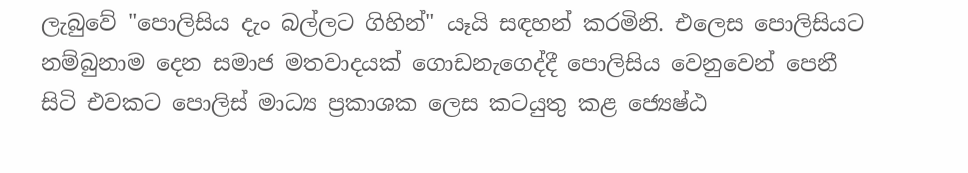ලැබුවේ "පොලිසිය දැං බල්ලට ගිහින්" යෑයි සඳහන් කරමිනි. එලෙස පොලිසියට නම්බුනාම දෙන සමාජ මතවාදයක්‌ ගොඩනැගෙද්දී පොලිසිය වෙනුවෙන් පෙනී සිටි එවකට පොලිස්‌ මාධ්‍ය ප්‍රකාශක ලෙස කටයුතු කළ ජ්‍යෙෂ්ඨ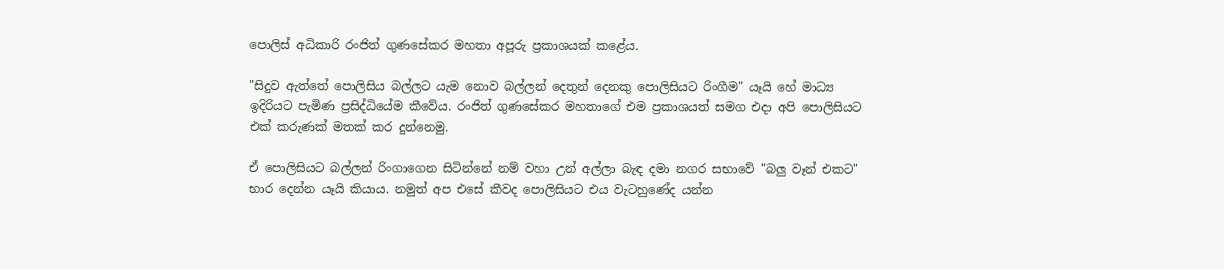පොලිස්‌ අධිකාරි රංජිත් ගුණසේකර මහතා අපූරු ප්‍රකාශයක්‌ කළේය.

"සිදුව ඇත්තේ පොලිසිය බල්ලට යැම නොව බල්ලන් දෙතුන් දෙනකු පොලිසියට රිංගීම" යෑයි හේ මාධ්‍ය ඉදිරියට පැමිණ ප්‍රසිද්ධියේම කීවේය. රංජිත් ගුණසේකර මහතාගේ එම ප්‍රකාශයත් සමග එදා අපි පොලිසියට එක්‌ කරුණක්‌ මතක්‌ කර දුන්නෙමු.

ඒ පොලිසියට බල්ලන් රිංගාගෙන සිටින්නේ නම් වහා උන් අල්ලා බැඳ දමා නගර සභාවේ "බලු වෑන් එකට" භාර දෙන්න යෑයි කියාය. නමුත් අප එසේ කීවද පොලිසියට එය වැටහුණේද යන්න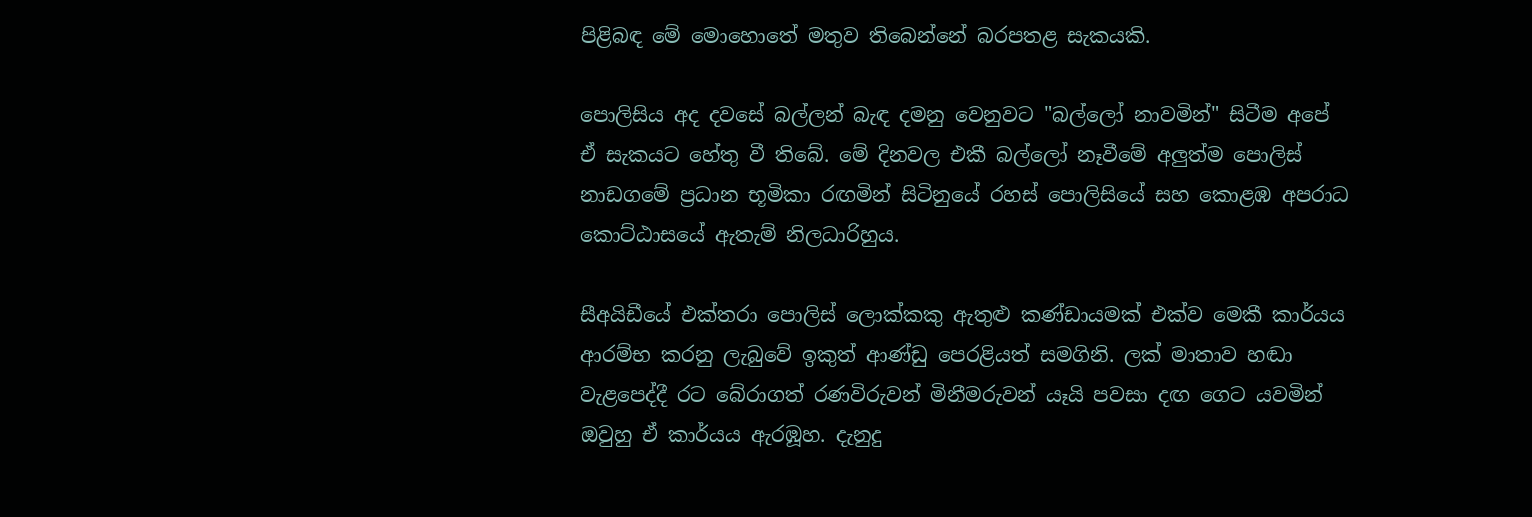පිළිබඳ මේ මොහොතේ මතුව තිබෙන්නේ බරපතළ සැකයකි.

පොලිසිය අද දවසේ බල්ලන් බැඳ දමනු වෙනුවට "බල්ලෝ නාවමින්" සිටීම අපේ ඒ සැකයට හේතු වී තිබේ. මේ දිනවල එකී බල්ලෝ නෑවීමේ අලුත්ම පොලිස්‌ නාඩගමේ ප්‍රධාන භූමිකා රඟමින් සිටිනුයේ රහස්‌ පොලිසියේ සහ කොළඹ අපරාධ කොට්‌ඨාසයේ ඇතැම් නිලධාරිහුය.

සීඅයිඩීයේ එක්‌තරා පොලිස්‌ ලොක්‌කකු ඇතුළු කණ්‌ඩායමක්‌ එක්‌ව මෙකී කාර්යය ආරම්භ කරනු ලැබුවේ ඉකුත් ආණ්‌ඩු පෙරළියත් සමගිනි. ලක්‌ මාතාව හඬා වැළපෙද්දී රට බේරාගත් රණවිරුවන් මිනීමරුවන් යෑයි පවසා දඟ ගෙට යවමින් ඔවුහු ඒ කාර්යය ඇරඹූහ. දැනුදු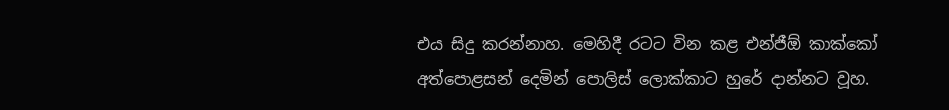එය සිදු කරන්නාහ. මෙහිදී රටට වින කළ එන්ජීඕ කාක්‌කෝ අත්පොළසන් දෙමින් පොලිස්‌ ලොක්‌කාට හුරේ දාන්නට වූහ.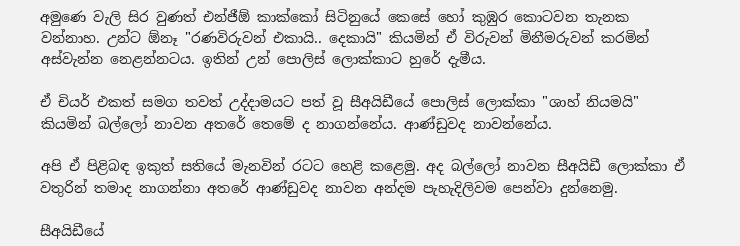අමුණෙ වැලි සිර වුණත් එන්ජීඕ කාක්‌කෝ සිටිනුයේ කෙසේ හෝ කුඹුර කොටවන තැනක වන්නාහ. උන්ට ඕනෑ "රණවිරුවන් එකායි.. දෙකායි" කියමින් ඒ විරුවන් මිනීමරුවන් කරමින් අස්‌වැන්න නෙළන්නටය. ඉතින් උන් පොලිස්‌ ලොක්‌කාට හුරේ දැමීය.

ඒ චියර් එකත් සමග තවත් උද්දාමයට පත් වූ සීඅයිඩීයේ පොලිස්‌ ලොක්‌කා "ශාහ් නියමයි" කියමින් බල්ලෝ නාවන අතරේ තෙමේ ද නාගන්නේය. ආණ්‌ඩුවද නාවන්නේය.

අපි ඒ පිළිබඳ ඉකුත් සතියේ මැනවින් රටට හෙළි කළෙමු. අද බල්ලෝ නාවන සීඅයිඩී ලොක්‌කා ඒ වතුරින් තමාද නාගන්නා අතරේ ආණ්‌ඩුවද නාවන අන්දම පැහැදිලිවම පෙන්වා දුන්නෙමු.

සීඅයිඩීයේ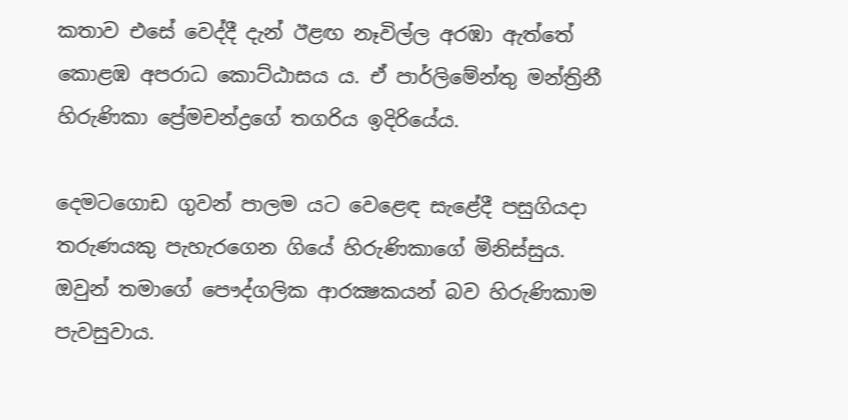කතාව එසේ වෙද්දී දැන් ඊළඟ නෑවිල්ල අරඹා ඇත්තේ කොළඹ අපරාධ කොට්‌ඨාසය ය. ඒ පාර්ලිමේන්තු මන්ත්‍රිනී හිරුණිකා ප්‍රේමචන්ද්‍රගේ තගරිය ඉදිරියේය.

දෙමටගොඩ ගුවන් පාලම යට වෙළෙඳ සැළේදී පසුගියදා තරුණයකු පැහැරගෙන ගියේ හිරුණිකාගේ මිනිස්‌සුය. ඔවුන් තමාගේ පෞද්ගලික ආරක්‍ෂකයන් බව හිරුණිකාම පැවසුවාය.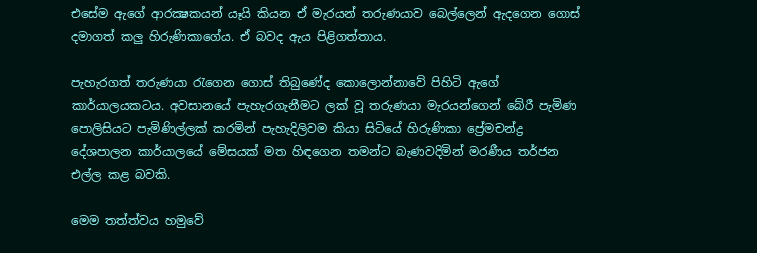එසේම ඇගේ ආරක්‍ෂකයන් යෑයි කියන ඒ මැරයන් තරුණයාව බෙල්ලෙන් ඇදගෙන ගොස්‌ දමාගත් කලු හිරුණිකාගේය. ඒ බවද ඇය පිළිගත්තාය.

පැහැරගත් තරුණයා රැගෙන ගොස්‌ තිබුණේද කොලොන්නාවේ පිහිටි ඇගේ කාර්යාලයකටය. අවසානයේ පැහැරගැනීමට ලක්‌ වූ තරුණයා මැරයන්ගෙන් බේරී පැමිණ පොලිසියට පැමිණිල්ලක්‌ කරමින් පැහැදිලිවම කියා සිටියේ හිරුණිකා ප්‍රේමචන්ද්‍ර දේශපාලන කාර්යාලයේ මේසයක්‌ මත හිඳගෙන තමන්ට බැණවදිමින් මරණීය තර්ජන එල්ල කළ බවකි.

මෙම තත්ත්වය හමුවේ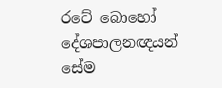රටේ බොහෝ දේශපාලනඥයන් සේම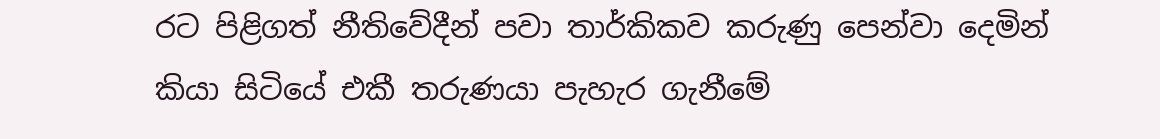රට පිළිගත් නීතිවේදීන් පවා තාර්කිකව කරුණු පෙන්වා දෙමින් කියා සිටියේ එකී තරුණයා පැහැර ගැනීමේ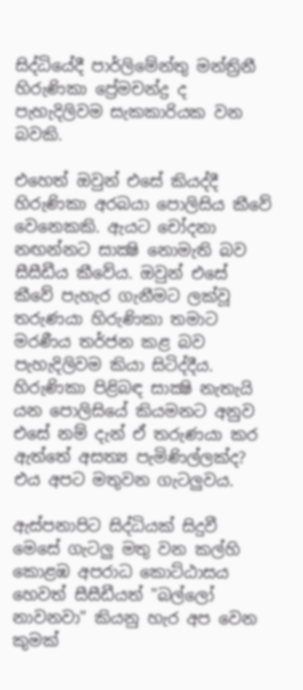සිද්ධියේදී පාර්ලිමේන්තු මන්ත්‍රිනී හිරුණිකා ප්‍රේමචන්ද්‍ර ද පැහැදිලිවම සැකකාරියක වන බවකි.

එහෙත් ඔවුන් එසේ කියද්දී හිරුණිකා අරබයා පොලිසිය කීවේ වෙනෙකකි. ඇයට චෝදනා නඟන්නට සාක්‍ෂි නොමැති බව සීසීඩීය කීවේය. ඔවුන් එසේ කීවේ පැහැර ගැනීමට ලක්‌වූ තරුණයා හිරුණිකා තමාට මරණීය තර්ජන කළ බව පැහැදිලිවම කියා සිටිද්දීය. හිරුණිකා පිළිබඳ සාක්‍ෂි නැතැයි යන පොලිසියේ කියමනට අනුව එසේ නම් දැන් ඒ තරුණයා කර ඇත්තේ අසත්‍ය පැමිණිල්ලක්‌ද? එය අපට මතුවන ගැටලුවය.

ඇස්‌පනාපිට සිද්ධියක්‌ සිදුවී මෙසේ ගැටලු මතු වන කල්හි කොළඹ අපරාධ කොට්‌ඨාසය හෙවත් සීසීඩීයත් "බල්ලෝ නාවනවා" කියනු හැර අප වෙන කුමක්‌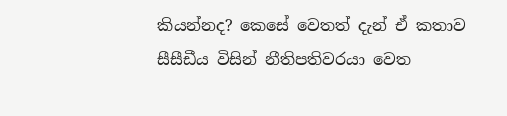කියන්නද? කෙසේ වෙතත් දැන් ඒ කතාව සීසීඩීය විසින් නීතිපතිවරයා වෙත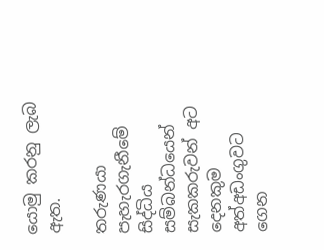යොමු කරනු ලැබ ඇත.

තරුණයා පැහැරගැනීමේ සිද්ධිය සම්බන්ධයෙන් සැකකරුවන් අට දෙනකුම අත්අඩංගුවට ගෙන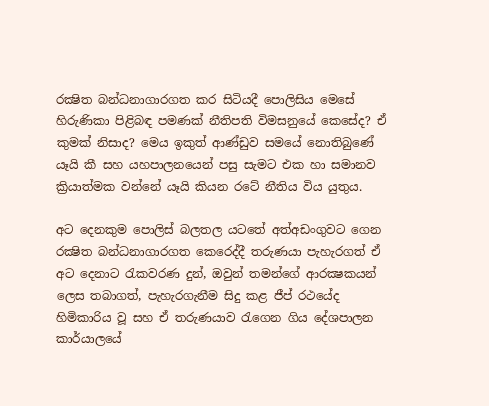රක්‍ෂිත බන්ධනාගාරගත කර සිටියදී පොලිසිය මෙසේ හිරුණිකා පිළිබඳ පමණක්‌ නීතිපති විමසනුයේ කෙසේද? ඒ කුමක්‌ නිසාද? මෙය ඉකුත් ආණ්‌ඩුව සමයේ නොතිබුණේ යෑයි කී සහ යහපාලනයෙන් පසු සැමට එක හා සමානව ක්‍රියාත්මක වන්නේ යෑයි කියන රටේ නීතිය විය යුතුය.

අට දෙනකුම පොලිස්‌ බලතල යටතේ අත්අඩංගුවට ගෙන රක්‍ෂිත බන්ධනාගාරගත කෙරෙද්දී තරුණයා පැහැරගත් ඒ අට දෙනාට රැකවරණ දුන්, ඔවුන් තමන්ගේ ආරක්‍ෂකයන් ලෙස තබාගත්, පැහැරගැනීම සිදු කළ ජීප් රථයේද හිමිකාරිය වූ සහ ඒ තරුණයාව රැගෙන ගිය දේශපාලන කාර්යාලයේ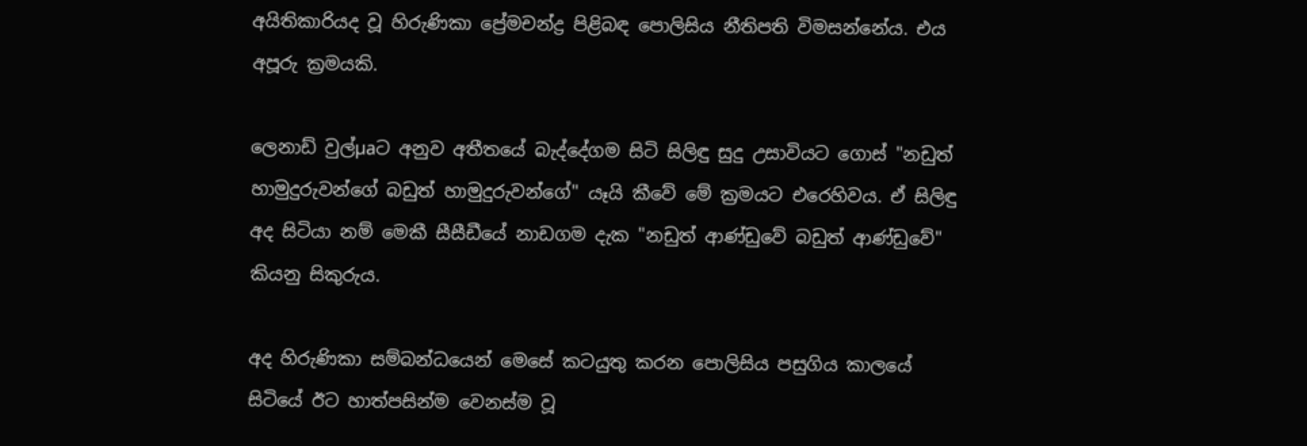අයිතිකාරියද වූ හිරුණිකා ප්‍රේමචන්ද්‍ර පිළිබඳ පොලිසිය නීතිපති විමසන්නේය. එය අපූරු ක්‍රමයකි.

ලෙනාඩ් වුල්µaට අනුව අතීතයේ බැද්දේගම සිටි සිලිඳු සුදු උසාවියට ගොස්‌ "නඩුත් හාමුදුරුවන්ගේ බඩුත් හාමුදුරුවන්ගේ" යෑයි කීවේ මේ ක්‍රමයට එරෙහිවය. ඒ සිලිඳු අද සිටියා නම් මෙකී සීසීඩීයේ නාඩගම දැක "නඩුත් ආණ්‌ඩුවේ බඩුත් ආණ්‌ඩුවේ" කියනු සිකුරුය.

අද හිරුණිකා සම්බන්ධයෙන් මෙසේ කටයුතු කරන පොලිසිය පසුගිය කාලයේ සිටියේ ඊට හාත්පසින්ම වෙනස්‌ම වූ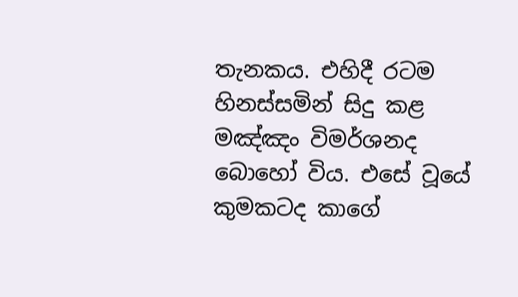තැනකය. එහිදී රටම හිනස්‌සමින් සිදු කළ මඤ්ඤං විමර්ශනද බොහෝ විය. එසේ වූයේ කුමකටද කාගේ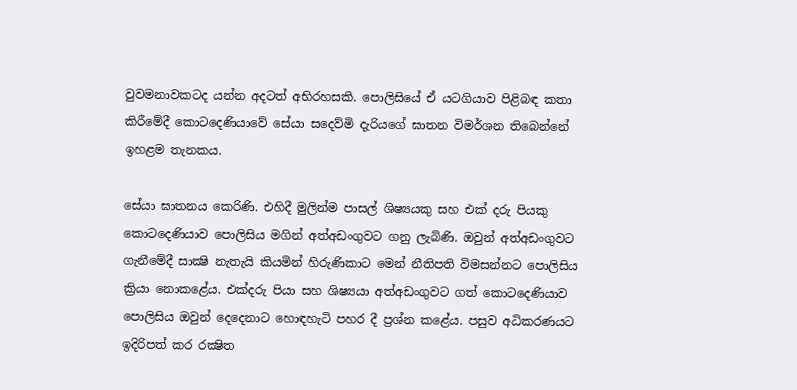වුවමනාවකටද යන්න අදටත් අභිරහසකි. පොලිසියේ ඒ යටගියාව පිළිබඳ කතා කිරීමේදී කොටදෙණියාවේ සේයා සදෙව්මි දැරියගේ ඝාතන විමර්ශන තිබෙන්නේ ඉහළම තැනකය.

සේයා ඝාතනය කෙරිණි. එහිදී මුලින්ම පාසල් ශිෂ්‍යයකු සහ එක්‌ දරු පියකු කොටදෙණියාව පොලිසිය මගින් අත්අඩංගුවට ගනු ලැබිණි. ඔවුන් අත්අඩංගුවට ගැනීමේදී සාක්‍ෂි නැතැයි කියමින් හිරුණිකාට මෙන් නීතිපති විමසන්නට පොලිසිය ක්‍රියා නොකළේය. එක්‌දරු පියා සහ ශිෂ්‍යයා අත්අඩංගුවට ගත් කොටදෙණියාව පොලිසිය ඔවුන් දෙදෙනාට හොඳහැටි පහර දී ප්‍රශ්න කළේය. පසුව අධිකරණයට ඉදිරිපත් කර රක්‍ෂිත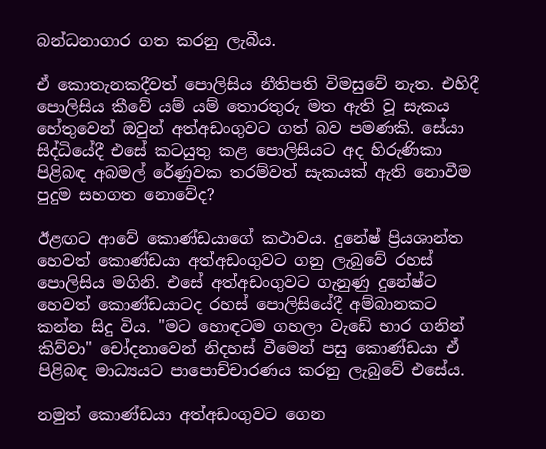බන්ධනාගාර ගත කරනු ලැබීය.

ඒ කොතැනකදීවත් පොලිසිය නීතිපති විමසුවේ නැත. එහිදී පොලිසිය කීවේ යම් යම් තොරතුරු මත ඇති වූ සැකය හේතුවෙන් ඔවුන් අත්අඩංගුවට ගත් බව පමණකි. සේයා සිද්ධියේදී එසේ කටයුතු කළ පොලිසියට අද හිරුණිකා පිළිබඳ අබමල් රේණුවක තරම්වත් සැකයක්‌ ඇති නොවීම පුදුම සහගත නොවේද?

ඊළඟට ආවේ කොණ්‌ඩයාගේ කථාවය. දුනේෂ් ප්‍රියශාන්ත හෙවත් කොණ්‌ඩයා අත්අඩංගුවට ගනු ලැබුවේ රහස්‌ පොලිසිය මගිනි. එසේ අත්අඩංගුවට ගැනුණු දුනේෂ්ට හෙවත් කොණ්‌ඩයාටද රහස්‌ පොලිසියේදී අම්බානකට කන්න සිදු විය. "මට හොඳටම ගහලා වැඩේ භාර ගනින් කිව්වා" චෝදනාවෙන් නිදහස්‌ වීමෙන් පසු කොණ්‌ඩයා ඒ පිළිබඳ මාධ්‍යයට පාපොච්චාරණය කරනු ලැබුවේ එසේය.

නමුත් කොණ්‌ඩයා අත්අඩංගුවට ගෙන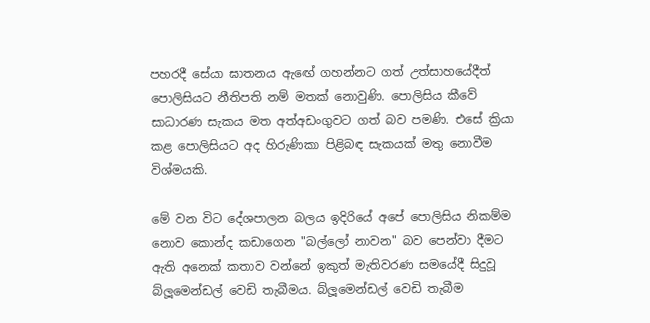පහරදී සේයා ඝාතනය ඇඟේ ගහන්නට ගත් උත්සාහයේදීත් පොලිසියට නීතිපති නම් මතක්‌ නොවුණි. පොලිසිය කීවේ සාධාරණ සැකය මත අත්අඩංගුවට ගත් බව පමණි. එසේ ක්‍රියා කළ පොලිසියට අද හිරුණිකා පිළිබඳ සැකයක්‌ මතු නොවීම විශ්මයකි.

මේ වන විට දේශපාලන බලය ඉදිරියේ අපේ පොලිසිය නිකම්ම නොව කොන්ද කඩාගෙන "බල්ලෝ නාවන" බව පෙන්වා දීමට ඇති අනෙක්‌ කතාව වන්නේ ඉකුත් මැතිවරණ සමයේදී සිදුවූ බ්ලූමෙන්ඩල් වෙඩි තැබීමය. බ්ලූමෙන්ඩල් වෙඩි තැබීම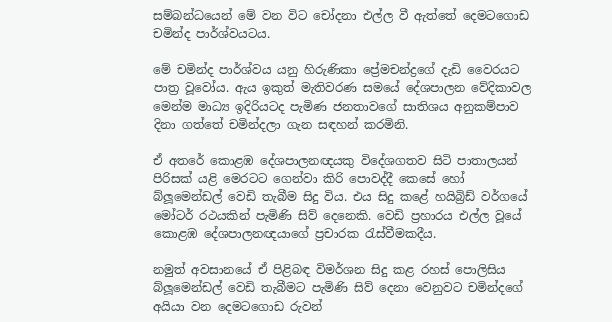සම්බන්ධයෙන් මේ වන විට චෝදනා එල්ල වී ඇත්තේ දෙමටගොඩ චමින්ද පාර්ශ්වයටය.

මේ චමින්ද පාර්ශ්වය යනු හිරුණිකා ප්‍රේමචන්ද්‍රගේ දැඩි වෛරයට පාත්‍ර වූවෝය. ඇය ඉකුත් මැතිවරණ සමයේ දේශපාලන වේදිකාවල මෙන්ම මාධ්‍ය ඉදිරියටද පැමිණ ජනතාවගේ සාතිශය අනුකම්පාව දිනා ගත්තේ චමින්දලා ගැන සඳහන් කරමිනි.

ඒ අතරේ කොළඹ දේශපාලනඥයකු විදේශගතව සිටි පාතාලයන් පිරිසක්‌ යළි මෙරටට ගෙන්වා කිරි පොවද්දී කෙසේ හෝ බ්ලූමෙන්ඩල් වෙඩි තැබීම සිදු විය. එය සිදු කළේ හයිබ්‍රිඩ් වර්ගයේ මෝටර් රථයකින් පැමිණි සිව් දෙනෙකි. වෙඩි ප්‍රහාරය එල්ල වූයේ කොළඹ දේශපාලනඥයාගේ ප්‍රචාරක රැස්‌වීමකදීය.

නමුත් අවසානයේ ඒ පිළිබඳ විමර්ශන සිදු කළ රහස්‌ පොලිසිය බ්ලූමෙන්ඩල් වෙඩි තැබීමට පැමිණි සිව් දෙනා වෙනුවට චමින්දගේ අයියා වන දෙමටගොඩ රුවන්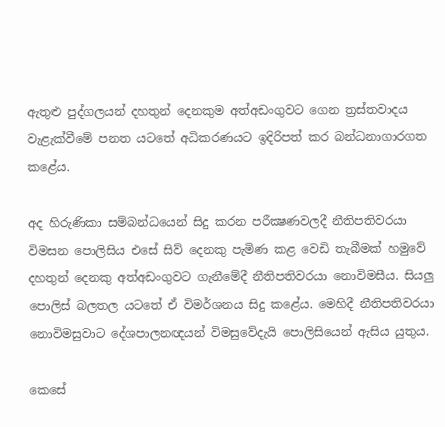ඇතුළු පුද්ගලයන් දහතුන් දෙනකුම අත්අඩංගුවට ගෙන ත්‍රස්‌තවාදය වැළැක්‌වීමේ පනත යටතේ අධිකරණයට ඉදිරිපත් කර බන්ධනාගාරගත කළේය.

අද හිරුණිකා සම්බන්ධයෙන් සිදු කරන පරීක්‍ෂණවලදී නීතිපතිවරයා විමසන පොලිසිය එසේ සිව් දෙනකු පැමිණ කළ වෙඩි තැබීමක්‌ හමුවේ දහතුන් දෙනකු අත්අඩංගුවට ගැනීමේදී නීතිපතිවරයා නොවිමසීය. සියලු පොලිස්‌ බලතල යටතේ ඒ විමර්ශනය සිදු කළේය. මෙහිදී නීතිපතිවරයා නොවිමසුවාට දේශපාලනඥයන් විමසුවේදැයි පොලිසියෙන් ඇසිය යුතුය.

කෙසේ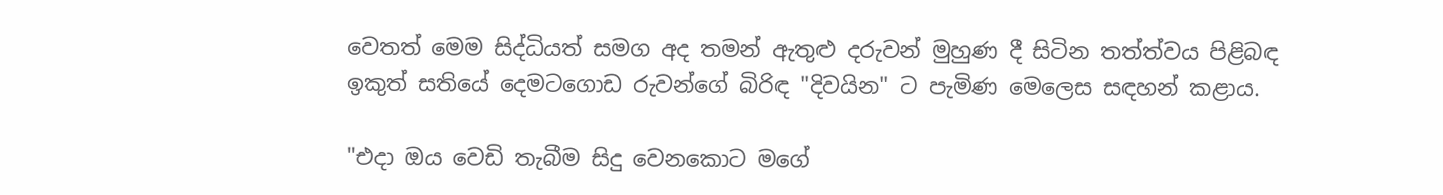වෙතත් මෙම සිද්ධියත් සමග අද තමන් ඇතුළු දරුවන් මුහුණ දී සිටින තත්ත්වය පිළිබඳ ඉකුත් සතියේ දෙමටගොඩ රුවන්ගේ බිරිඳ "දිවයින" ට පැමිණ මෙලෙස සඳහන් කළාය.

"එදා ඔය වෙඩි තැබීම සිදු වෙනකොට මගේ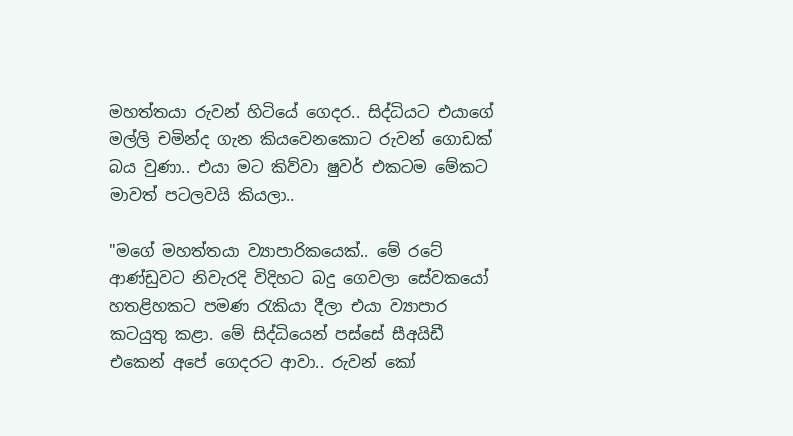මහත්තයා රුවන් හිටියේ ගෙදර.. සිද්ධියට එයාගේ මල්ලි චමින්ද ගැන කියවෙනකොට රුවන් ගොඩක්‌ බය වුණා.. එයා මට කිව්වා ෂුවර් එකටම මේකට මාවත් පටලවයි කියලා..

"මගේ මහත්තයා ව්‍යාපාරිකයෙක්‌.. මේ රටේ ආණ්‌ඩුවට නිවැරදි විදිහට බදු ගෙවලා සේවකයෝ හතළිහකට පමණ රැකියා දීලා එයා ව්‍යාපාර කටයුතු කළා. මේ සිද්ධියෙන් පස්‌සේ සීඅයිඩී එකෙන් අපේ ගෙදරට ආවා.. රුවන් කෝ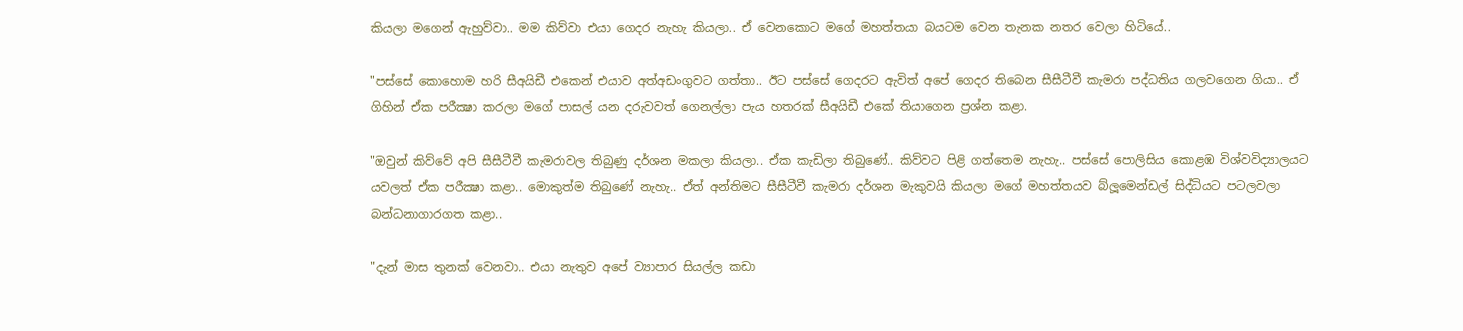කියලා මගෙන් ඇහුව්වා.. මම කිව්වා එයා ගෙදර නැහැ කියලා.. ඒ වෙනකොට මගේ මහත්තයා බයටම වෙන තැනක නතර වෙලා හිටියේ..

"පස්‌සේ කොහොම හරි සීඅයිඩී එකෙන් එයාව අත්අඩංගුවට ගත්තා.. ඊට පස්‌සේ ගෙදරට ඇවිත් අපේ ගෙදර තිබෙන සීසීටීවී කැමරා පද්ධතිය ගලවගෙන ගියා.. ඒ ගිහින් ඒක පරීක්‍ෂා කරලා මගේ පාසල් යන දරුවවත් ගෙනල්ලා පැය හතරක්‌ සීඅයිඩී එකේ තියාගෙන ප්‍රශ්න කළා.

"ඔවුන් කිව්වේ අපි සීසීටීවී කැමරාවල තිබුණු දර්ශන මකලා කියලා.. ඒක කැඩිලා තිබුණේ.. කිව්වට පිළි ගත්තෙම නැහැ.. පස්‌සේ පොලිසිය කොළඹ විශ්වවිද්‍යාලයට යවලත් ඒක පරීක්‍ෂා කළා.. මොකුත්ම තිබුණේ නැහැ.. ඒත් අන්තිමට සීසීටීවී කැමරා දර්ශන මැකුවයි කියලා මගේ මහත්තයව බ්ලූමෙන්ඩල් සිද්ධියට පටලවලා බන්ධනාගාරගත කළා..

"දැන් මාස තුනක්‌ වෙනවා.. එයා නැතුව අපේ ව්‍යාපාර සියල්ල කඩා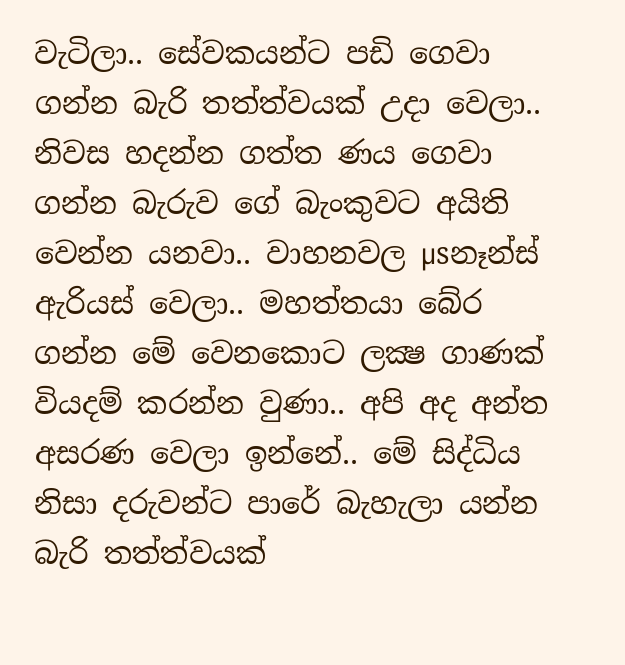වැටිලා.. සේවකයන්ට පඩි ගෙවා ගන්න බැරි තත්ත්වයක්‌ උදා වෙලා.. නිවස හදන්න ගත්ත ණය ගෙවා ගන්න බැරුව ගේ බැංකුවට අයිති වෙන්න යනවා.. වාහනවල µsනෑන්ස්‌ ඇරියස්‌ වෙලා.. මහත්තයා බේර ගන්න මේ වෙනකොට ලක්‍ෂ ගාණක්‌ වියදම් කරන්න වුණා.. අපි අද අන්ත අසරණ වෙලා ඉන්නේ.. මේ සිද්ධිය නිසා දරුවන්ට පාරේ බැහැලා යන්න බැරි තත්ත්වයක්‌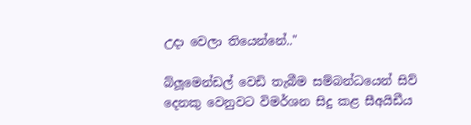උදා වෙලා තියෙන්නේ.."

බ්ලූමෙන්ඩල් වෙඩි තැබීම සම්බන්ධයෙන් සිව් දෙනකු වෙනුවට විමර්ශන සිදු කළ සීඅයිඩීය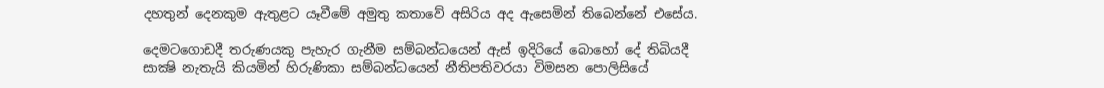දහතුන් දෙනකුම ඇතුළට යෑවීමේ අමුතු කතාවේ අසිරිය අද ඇසෙමින් තිබෙන්නේ එසේය.

දෙමටගොඩදී තරුණයකු පැහැර ගැනීම සම්බන්ධයෙන් ඇස්‌ ඉදිරියේ බොහෝ දේ තිබියදී සාක්‍ෂි නැතැයි කියමින් හිරුණිකා සම්බන්ධයෙන් නීතිපතිවරයා විමසන පොලිසියේ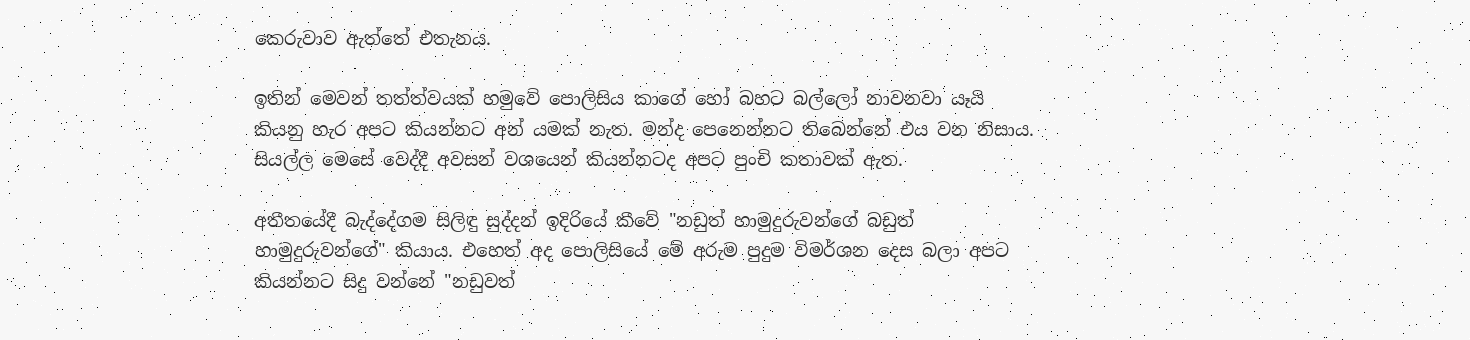කෙරුවාව ඇත්තේ එතැනය.

ඉතින් මෙවන් තත්ත්වයක්‌ හමුවේ පොලිසිය කාගේ හෝ බහට බල්ලෝ නාවනවා යෑයි කියනු හැර අපට කියන්නට අන් යමක්‌ නැත. මන්ද පෙනෙන්නට තිබෙන්නේ එය වන නිසාය. සියල්ල මෙසේ වෙද්දී අවසන් වශයෙන් කියන්නටද අපට පුංචි කතාවක්‌ ඇත.

අතීතයේදී බැද්දේගම සිලිඳු සුද්දන් ඉදිරියේ කීවේ "නඩුත් හාමුදුරුවන්ගේ බඩුත් හාමුදුරුවන්ගේ" කියාය. එහෙත් අද පොලිසියේ මේ අරුම පුදුම විමර්ශන දෙස බලා අපට කියන්නට සිදු වන්නේ "නඩුවත්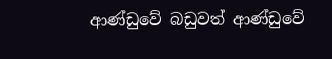ආණ්‌ඩුවේ බඩුවත් ආණ්‌ඩුවේ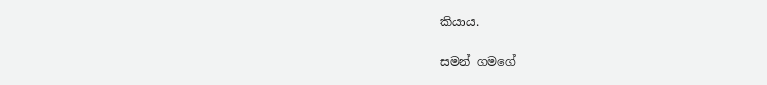කියාය.

සමන් ගමගේ